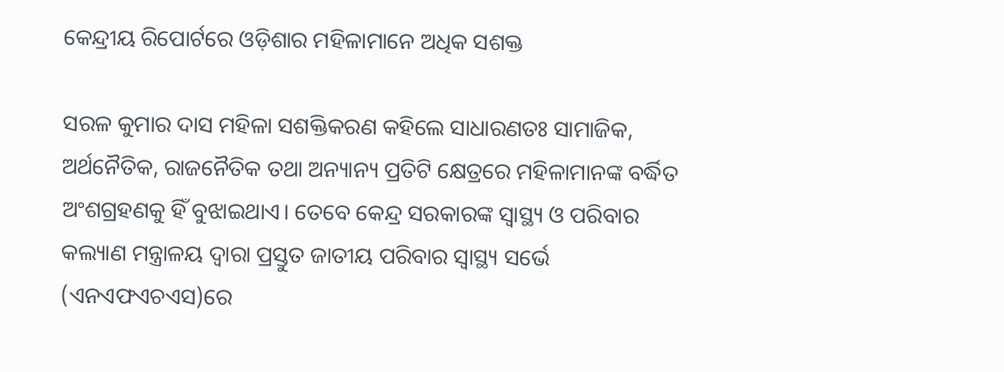କେନ୍ଦ୍ରୀୟ ରିପୋର୍ଟରେ ଓଡ଼ିଶାର ମହିଳାମାନେ ଅଧିକ ସଶକ୍ତ

ସରଳ କୁମାର ଦାସ ମହିଳା ସଶକ୍ତିକରଣ କହିଲେ ସାଧାରଣତଃ ସାମାଜିକ, ଅର୍ଥନୈତିକ, ରାଜନୈତିକ ତଥା ଅନ୍ୟାନ୍ୟ ପ୍ରତିଟି କ୍ଷେତ୍ରରେ ମହିଳାମାନଙ୍କ ବର୍ଦ୍ଧିତ ଅଂଶଗ୍ରହଣକୁ ହିଁ ବୁଝାଇଥାଏ। ତେବେ କେନ୍ଦ୍ର ସରକାରଙ୍କ ସ୍ୱାସ୍ଥ୍ୟ ଓ ପରିବାର କଲ୍ୟାଣ ମନ୍ତ୍ରାଳୟ ଦ୍ୱାରା ପ୍ରସ୍ତୁତ ଜାତୀୟ ପରିବାର ସ୍ୱାସ୍ଥ୍ୟ ସର୍ଭେ (ଏନଏଫଏଚଏସ)ରେ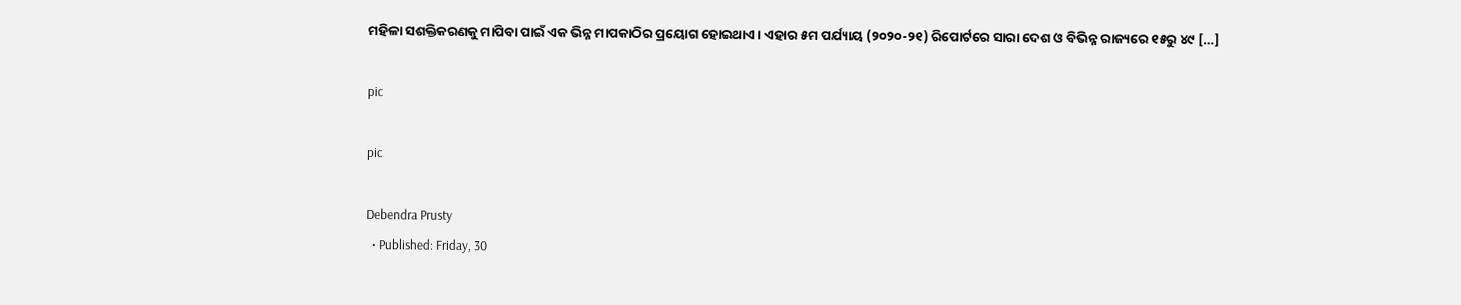ମହିଳା ସଶକ୍ତିକରଣକୁ ମାପିବା ପାଇଁ ଏକ ଭିନ୍ନ ମାପକାଠିର ପ୍ରୟୋଗ ହୋଇଥାଏ। ଏହାର ୫ମ ପର୍ଯ୍ୟାୟ (୨୦୨୦-୨୧) ରିପୋର୍ଟରେ ସାରା ଦେଶ ଓ ବିଭିନ୍ନ ରାଜ୍ୟରେ ୧୫ରୁ ୪୯ […]

pic

pic

Debendra Prusty
  • Published: Friday, 30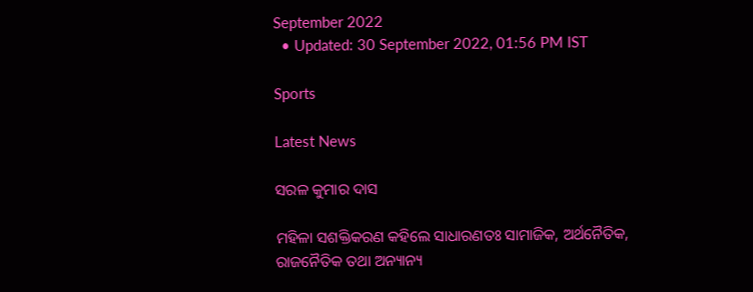September 2022
  • Updated: 30 September 2022, 01:56 PM IST

Sports

Latest News

ସରଳ କୁମାର ଦାସ

ମହିଳା ସଶକ୍ତିକରଣ କହିଲେ ସାଧାରଣତଃ ସାମାଜିକ, ଅର୍ଥନୈତିକ, ରାଜନୈତିକ ତଥା ଅନ୍ୟାନ୍ୟ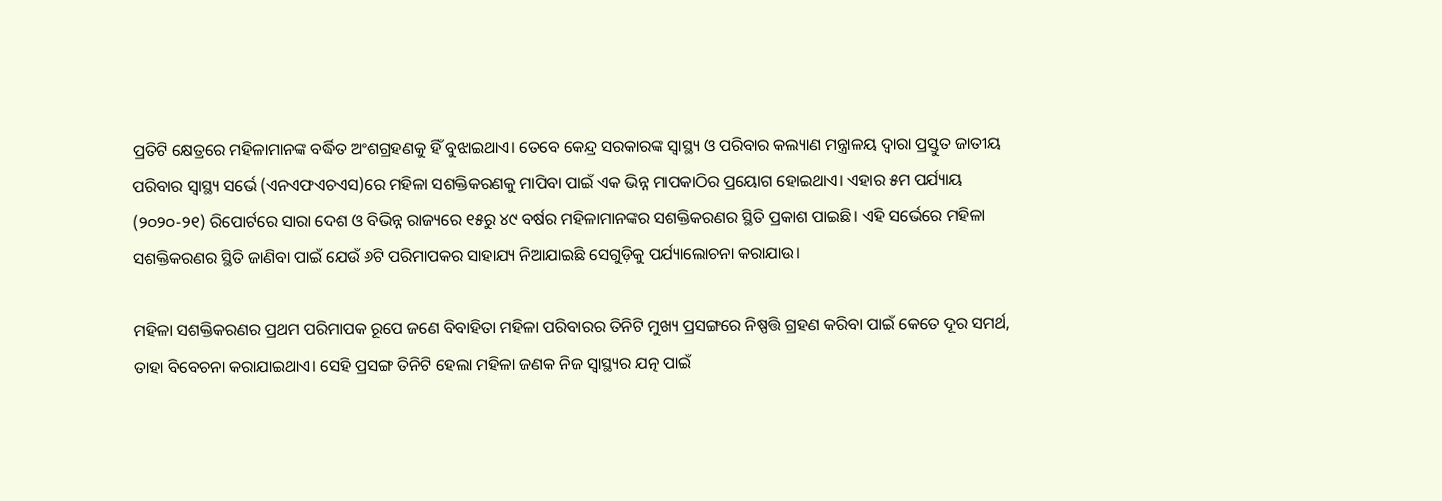ପ୍ରତିଟି କ୍ଷେତ୍ରରେ ମହିଳାମାନଙ୍କ ବର୍ଦ୍ଧିତ ଅଂଶଗ୍ରହଣକୁ ହିଁ ବୁଝାଇଥାଏ। ତେବେ କେନ୍ଦ୍ର ସରକାରଙ୍କ ସ୍ୱାସ୍ଥ୍ୟ ଓ ପରିବାର କଲ୍ୟାଣ ମନ୍ତ୍ରାଳୟ ଦ୍ୱାରା ପ୍ରସ୍ତୁତ ଜାତୀୟ ପରିବାର ସ୍ୱାସ୍ଥ୍ୟ ସର୍ଭେ (ଏନଏଫଏଚଏସ)ରେ ମହିଳା ସଶକ୍ତିକରଣକୁ ମାପିବା ପାଇଁ ଏକ ଭିନ୍ନ ମାପକାଠିର ପ୍ରୟୋଗ ହୋଇଥାଏ। ଏହାର ୫ମ ପର୍ଯ୍ୟାୟ (୨୦୨୦-୨୧) ରିପୋର୍ଟରେ ସାରା ଦେଶ ଓ ବିଭିନ୍ନ ରାଜ୍ୟରେ ୧୫ରୁ ୪୯ ବର୍ଷର ମହିଳାମାନଙ୍କର ସଶକ୍ତିକରଣର ସ୍ଥିତି ପ୍ରକାଶ ପାଇଛି। ଏହି ସର୍ଭେରେ ମହିଳା ସଶକ୍ତିକରଣର ସ୍ଥିତି ଜାଣିବା ପାଇଁ ଯେଉଁ ୬ଟି ପରିମାପକର ସାହାଯ୍ୟ ନିଆଯାଇଛି ସେଗୁଡ଼ିକୁ ପର୍ଯ୍ୟାଲୋଚନା କରାଯାଉ।

ମହିଳା ସଶକ୍ତିକରଣର ପ୍ରଥମ ପରିମାପକ ରୂପେ ଜଣେ ବିବାହିତା ମହିଳା ପରିବାରର ତିନିଟି ମୁଖ୍ୟ ପ୍ରସଙ୍ଗରେ ନିଷ୍ପତ୍ତି ଗ୍ରହଣ କରିବା ପାଇଁ କେତେ ଦୂର ସମର୍ଥ, ତାହା ବିବେଚନା କରାଯାଇଥାଏ। ସେହି ପ୍ରସଙ୍ଗ ତିନିଟି ହେଲା ମହିଳା ଜଣକ ନିଜ ସ୍ୱାସ୍ଥ୍ୟର ଯତ୍ନ ପାଇଁ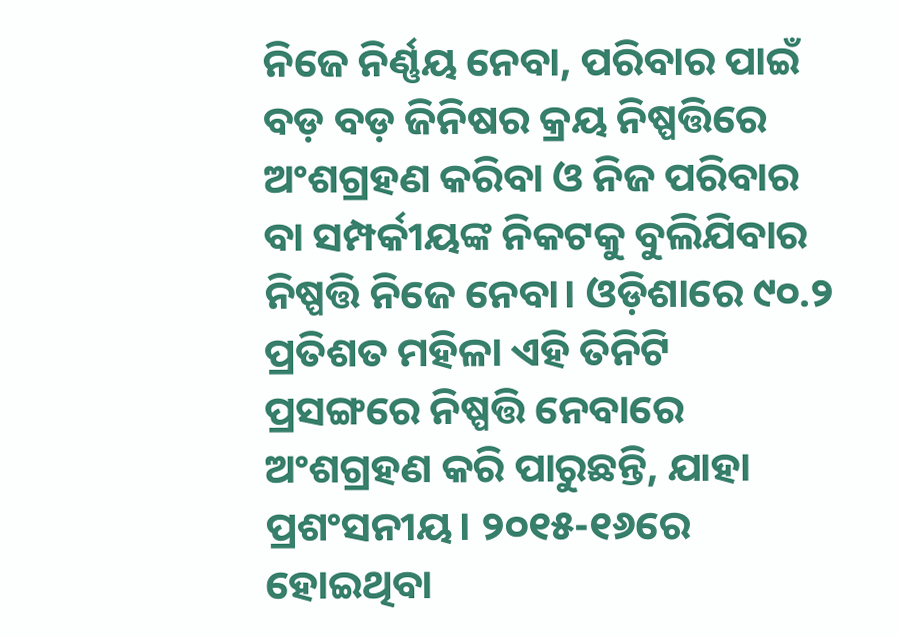ନିଜେ ନିର୍ଣ୍ଣୟ ନେବା, ପରିବାର ପାଇଁ ବଡ଼ ବଡ଼ ଜିନିଷର କ୍ରୟ ନିଷ୍ପତ୍ତିରେ ଅଂଶଗ୍ରହଣ କରିବା ଓ ନିଜ ପରିବାର ବା ସମ୍ପର୍କୀୟଙ୍କ ନିକଟକୁ ବୁଲିଯିବାର ନିଷ୍ପତ୍ତି ନିଜେ ନେବା। ଓଡ଼ିଶାରେ ୯୦.୨ ପ୍ରତିଶତ ମହିଳା ଏହି ତିନିଟି ପ୍ରସଙ୍ଗରେ ନିଷ୍ପତ୍ତି ନେବାରେ ଅଂଶଗ୍ରହଣ କରି ପାରୁଛନ୍ତି, ଯାହା ପ୍ରଶଂସନୀୟ। ୨୦୧୫-୧୬ରେ ହୋଇଥିବା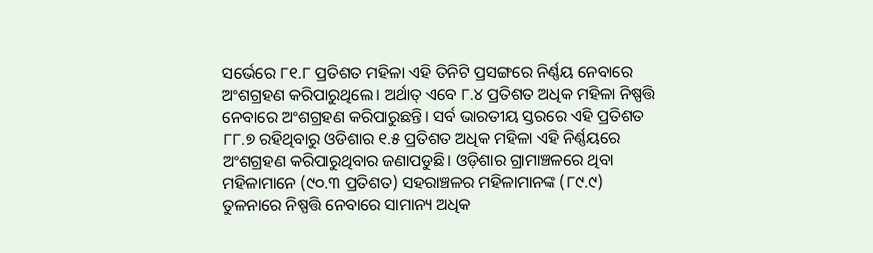ସର୍ଭେରେ ୮୧.୮ ପ୍ରତିଶତ ମହିଳା ଏହି ତିନିଟି ପ୍ରସଙ୍ଗରେ ନିର୍ଣ୍ଣୟ ନେବାରେ ଅଂଶଗ୍ରହଣ କରିପାରୁଥିଲେ। ଅର୍ଥାତ୍ ଏବେ ୮.୪ ପ୍ରତିଶତ ଅଧିକ ମହିଳା ନିଷ୍ପତ୍ତି ନେବାରେ ଅଂଶଗ୍ରହଣ କରିପାରୁଛନ୍ତି। ସର୍ବ ଭାରତୀୟ ସ୍ତରରେ ଏହି ପ୍ରତିଶତ ୮୮.୭ ରହିଥିବାରୁ ଓଡିଶାର ୧.୫ ପ୍ରତିଶତ ଅଧିକ ମହିଳା ଏହି ନିର୍ଣ୍ଣୟରେ ଅଂଶଗ୍ରହଣ କରିପାରୁଥିବାର ଜଣାପଡୁଛି। ଓଡ଼ିଶାର ଗ୍ରାମାଞ୍ଚଳରେ ଥିବା ମହିଳାମାନେ (୯୦.୩ ପ୍ରତିଶତ) ସହରାଞ୍ଚଳର ମହିଳାମାନଙ୍କ (୮୯.୯) ତୁଳନାରେ ନିଷ୍ପତ୍ତି ନେବାରେ ସାମାନ୍ୟ ଅଧିକ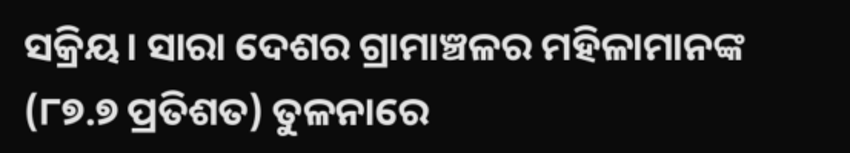ସକ୍ରିୟ। ସାରା ଦେଶର ଗ୍ରାମାଞ୍ଚଳର ମହିଳାମାନଙ୍କ (୮୭.୭ ପ୍ରତିଶତ) ତୁଳନାରେ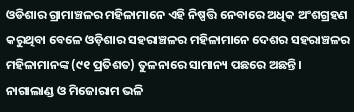ଓଡିଶାର ଗ୍ରାମାଞ୍ଚଳର ମହିଳାମାନେ ଏହି ନିଷ୍ପତ୍ତି ନେବାରେ ଅଧିକ ଅଂଶଗ୍ରହଣ କରୁଥିବା ବେଳେ ଓଡ଼ିଶାର ସହରାଞ୍ଚଳର ମହିଳାମାନେ ଦେଶର ସହରାଞ୍ଚଳର ମହିଳାମାନଙ୍କ (୯୧ ପ୍ରତିଶତ) ତୁଳନାରେ ସାମାନ୍ୟ ପଛରେ ଅଛନ୍ତି। ନାଗାଲାଣ୍ଡ ଓ ମିଜୋରାମ ଭଳି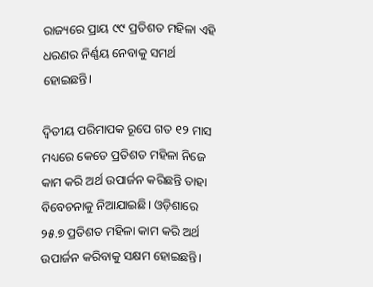ରାଜ୍ୟରେ ପ୍ରାୟ ୯୯ ପ୍ରତିଶତ ମହିଳା ଏହି ଧରଣର ନିର୍ଣ୍ଣୟ ନେବାକୁ ସମର୍ଥ ହୋଇଛନ୍ତି।

ଦ୍ୱିତୀୟ ପରିମାପକ ରୂପେ ଗତ ୧୨ ମାସ ମଧ୍ୟରେ କେତେ ପ୍ରତିଶତ ମହିଳା ନିଜେ କାମ କରି ଅର୍ଥ ଉପାର୍ଜନ କରିଛନ୍ତି ତାହା ବିବେଚନାକୁ ନିଆଯାଇଛି। ଓଡ଼ିଶାରେ ୨୫.୭ ପ୍ରତିଶତ ମହିଳା କାମ କରି ଅର୍ଥ ଉପାର୍ଜନ କରିବାକୁ ସକ୍ଷମ ହୋଇଛନ୍ତି।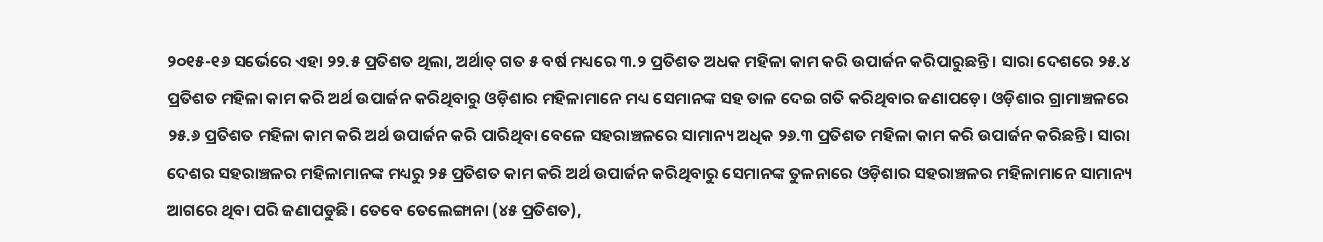୨୦୧୫-୧୬ ସର୍ଭେରେ ଏହା ୨୨.୫ ପ୍ରତିଶତ ଥିଲା, ଅର୍ଥାତ୍ ଗତ ୫ ବର୍ଷ ମଧ୍ୟରେ ୩.୨ ପ୍ରତିଶତ ଅଧକ ମହିଳା କାମ କରି ଉପାର୍ଜନ କରିପାରୁଛନ୍ତି। ସାରା ଦେଶରେ ୨୫.୪ ପ୍ରତିଶତ ମହିଳା କାମ କରି ଅର୍ଥ ଉପାର୍ଜନ କରିଥିବାରୁ ଓଡ଼ିଶାର ମହିଳାମାନେ ମଧ୍ୟ ସେମାନଙ୍କ ସହ ତାଳ ଦେଇ ଗତି କରିଥିବାର ଜଣାପଡ଼େ। ଓଡ଼ିଶାର ଗ୍ରାମାଞ୍ଚଳରେ ୨୫.୬ ପ୍ରତିଶତ ମହିଳା କାମ କରି ଅର୍ଥ ଉପାର୍ଜନ କରି ପାରିଥିବା ବେଳେ ସହରାଞ୍ଚଳରେ ସାମାନ୍ୟ ଅଧିକ ୨୬.୩ ପ୍ରତିଶତ ମହିଳା କାମ କରି ଉପାର୍ଜନ କରିଛନ୍ତି। ସାରା ଦେଶର ସହରାଞ୍ଚଳର ମହିଳାମାନଙ୍କ ମଧ୍ୟରୁ ୨୫ ପ୍ରତିଶତ କାମ କରି ଅର୍ଥ ଉପାର୍ଜନ କରିଥିବାରୁ ସେମାନଙ୍କ ତୁଳନାରେ ଓଡ଼ିଶାର ସହରାଞ୍ଚଳର ମହିଳାମାନେ ସାମାନ୍ୟ ଆଗରେ ଥିବା ପରି ଜଣାପଡୁଛି। ତେବେ ତେଲେଙ୍ଗାନା (୪୫ ପ୍ରତିଶତ),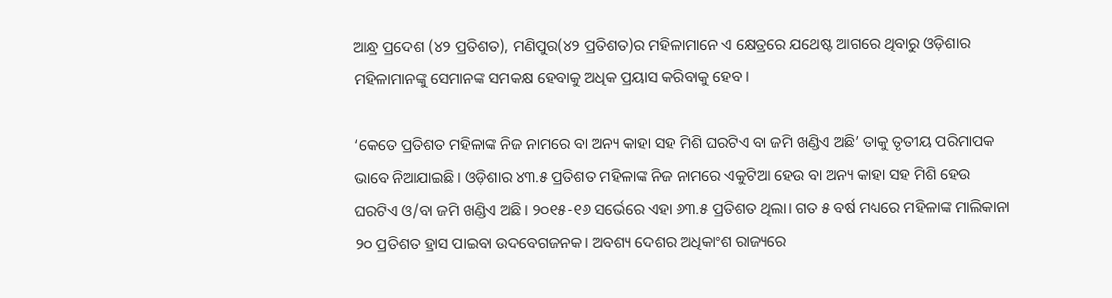ଆନ୍ଧ୍ର ପ୍ରଦେଶ (୪୨ ପ୍ରତିଶତ), ମଣିପୁର(୪୨ ପ୍ରତିଶତ)ର ମହିଳାମାନେ ଏ କ୍ଷେତ୍ରରେ ଯଥେଷ୍ଟ ଆଗରେ ଥିବାରୁ ଓଡ଼ିଶାର ମହିଳାମାନଙ୍କୁ ସେମାନଙ୍କ ସମକକ୍ଷ ହେବାକୁ ଅଧିକ ପ୍ରୟାସ କରିବାକୁ ହେବ।

‘କେତେ ପ୍ରତିଶତ ମହିଳାଙ୍କ ନିଜ ନାମରେ ବା ଅନ୍ୟ କାହା ସହ ମିଶି ଘରଟିଏ ବା ଜମି ଖଣ୍ଡିଏ ଅଛି’ ତାକୁ ତୃତୀୟ ପରିମାପକ ଭାବେ ନିଆଯାଇଛି। ଓଡ଼ିଶାର ୪୩.୫ ପ୍ରତିଶତ ମହିଳାଙ୍କ ନିଜ ନାମରେ ଏକୁଟିଆ ହେଉ ବା ଅନ୍ୟ କାହା ସହ ମିଶି ହେଉ ଘରଟିଏ ଓ/ବା ଜମି ଖଣ୍ଡିଏ ଅଛି। ୨୦୧୫-୧୬ ସର୍ଭେରେ ଏହା ୬୩.୫ ପ୍ରତିଶତ ଥିଲା। ଗତ ୫ ବର୍ଷ ମଧ୍ୟରେ ମହିଳାଙ୍କ ମାଲିକାନା ୨୦ ପ୍ରତିଶତ ହ୍ରାସ ପାଇବା ଉଦବେଗଜନକ। ଅବଶ୍ୟ ଦେଶର ଅଧିକାଂଶ ରାଜ୍ୟରେ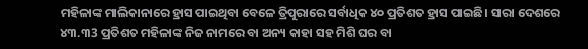ମହିଳାଙ୍କ ମାଲିକାନାରେ ହ୍ରାସ ପାଇଥିବା ବେଳେ ତ୍ରିପୁରାରେ ସର୍ବାଧିକ ୪୦ ପ୍ରତିଶତ ହ୍ରାସ ପାଇଛି। ସାରା ଦେଶରେ ୪୩.୩3 ପ୍ରତିଶତ ମହିଳାଙ୍କ ନିଜ ନାମରେ ବା ଅନ୍ୟ କାହା ସହ ମିଶି ଘର ବା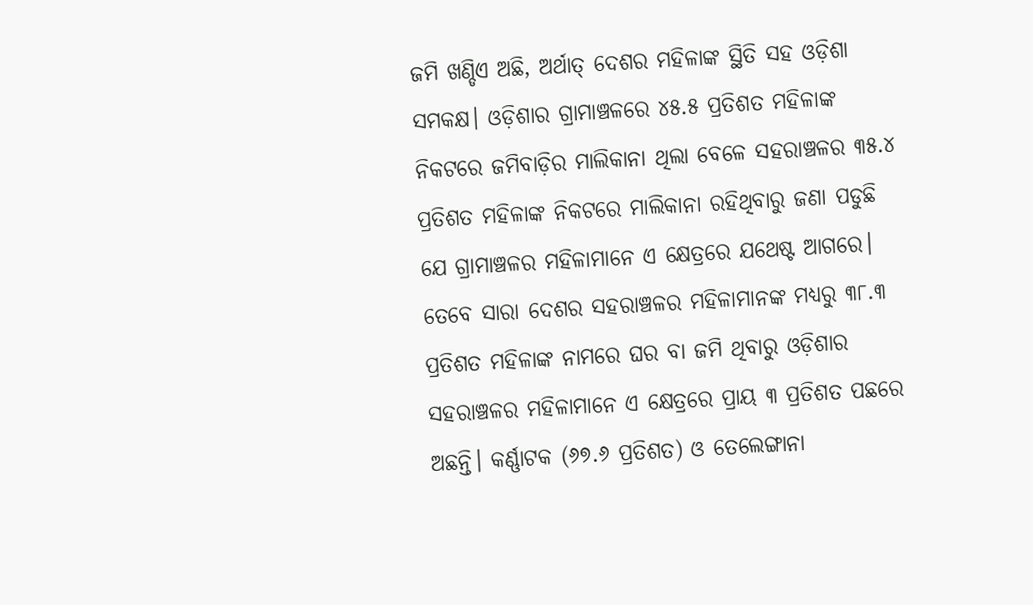ଜମି ଖଣ୍ଡିଏ ଅଛି, ଅର୍ଥାତ୍ ଦେଶର ମହିଳାଙ୍କ ସ୍ଥିତି ସହ ଓଡ଼ିଶା ସମକକ୍ଷ। ଓଡ଼ିଶାର ଗ୍ରାମାଞ୍ଚଳରେ ୪୫.୫ ପ୍ରତିଶତ ମହିଳାଙ୍କ ନିକଟରେ ଜମିବାଡ଼ିର ମାଲିକାନା ଥିଲା ବେଳେ ସହରାଞ୍ଚଳର ୩୫.୪ ପ୍ରତିଶତ ମହିଳାଙ୍କ ନିକଟରେ ମାଲିକାନା ରହିଥିବାରୁ ଜଣା ପଡୁଛି ଯେ ଗ୍ରାମାଞ୍ଚଳର ମହିଳାମାନେ ଏ କ୍ଷେତ୍ରରେ ଯଥେଷ୍ଟ ଆଗରେ। ତେବେ ସାରା ଦେଶର ସହରାଞ୍ଚଳର ମହିଳାମାନଙ୍କ ମଧ୍ୟରୁ ୩୮.୩ ପ୍ରତିଶତ ମହିଳାଙ୍କ ନାମରେ ଘର ବା ଜମି ଥିବାରୁ ଓଡ଼ିଶାର ସହରାଞ୍ଚଳର ମହିଳାମାନେ ଏ କ୍ଷେତ୍ରରେ ପ୍ରାୟ ୩ ପ୍ରତିଶତ ପଛରେ ଅଛନ୍ତି। କର୍ଣ୍ଣାଟକ (୬୭.୬ ପ୍ରତିଶତ) ଓ ତେଲେଙ୍ଗାନା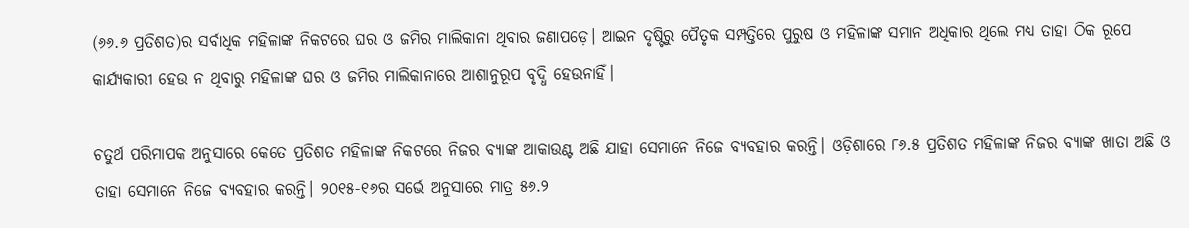(୬୬.୬ ପ୍ରତିଶତ)ର ସର୍ବାଧିକ ମହିଳାଙ୍କ ନିକଟରେ ଘର ଓ ଜମିର ମାଲିକାନା ଥିବାର ଜଣାପଡ଼େ। ଆଇନ ଦୃଷ୍ଟିରୁ ପୈତୃକ ସମ୍ପତ୍ତିରେ ପୁରୁଷ ଓ ମହିଳାଙ୍କ ସମାନ ଅଧିକାର ଥିଲେ ମଧ୍ୟ ତାହା ଠିକ ରୂପେ କାର୍ଯ୍ୟକାରୀ ହେଉ ନ ଥିବାରୁ ମହିଳାଙ୍କ ଘର ଓ ଜମିର ମାଲିକାନାରେ ଆଶାନୁରୂପ ବୃଦ୍ଧି ହେଉନାହିଁ।

ଚତୁର୍ଥ ପରିମାପକ ଅନୁସାରେ କେତେ ପ୍ରତିଶତ ମହିଳାଙ୍କ ନିକଟରେ ନିଜର ବ୍ୟାଙ୍କ ଆକାଉଣ୍ଟ ଅଛି ଯାହା ସେମାନେ ନିଜେ ବ୍ୟବହାର କରନ୍ତି। ଓଡ଼ିଶାରେ ୮୬.୫ ପ୍ରତିଶତ ମହିଳାଙ୍କ ନିଜର ବ୍ୟାଙ୍କ ଖାତା ଅଛି ଓ ତାହା ସେମାନେ ନିଜେ ବ୍ୟବହାର କରନ୍ତି। ୨୦୧୫-୧୬ର ସର୍ଭେ ଅନୁସାରେ ମାତ୍ର ୫୬.୨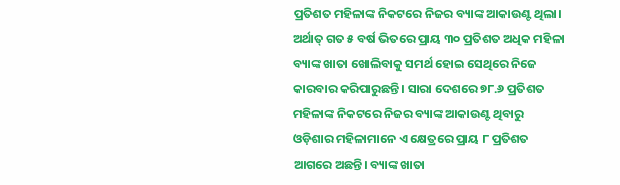ପ୍ରତିଶତ ମହିଳାଙ୍କ ନିକଟରେ ନିଜର ବ୍ୟାଙ୍କ ଆକାଉଣ୍ଟ ଥିଲା। ଅର୍ଥାତ୍ ଗତ ୫ ବର୍ଷ ଭିତରେ ପ୍ରାୟ ୩୦ ପ୍ରତିଶତ ଅଧିକ ମହିଳା ବ୍ୟାଙ୍କ ଖାତା ଖୋଲିବାକୁ ସମର୍ଥ ହୋଇ ସେଥିରେ ନିଜେ କାରବାର କରିପାରୁଛନ୍ତି। ସାରା ଦେଶରେ ୭୮.୬ ପ୍ରତିଶତ ମହିଳାଙ୍କ ନିକଟରେ ନିଜର ବ୍ୟାଙ୍କ ଆକାଉଣ୍ଟ ଥିବାରୁ ଓଡ଼ିଶାର ମହିଳାମାନେ ଏ କ୍ଷେତ୍ରରେ ପ୍ରାୟ ୮ ପ୍ରତିଶତ ଆଗରେ ଅଛନ୍ତି। ବ୍ୟାଙ୍କ ଖାତା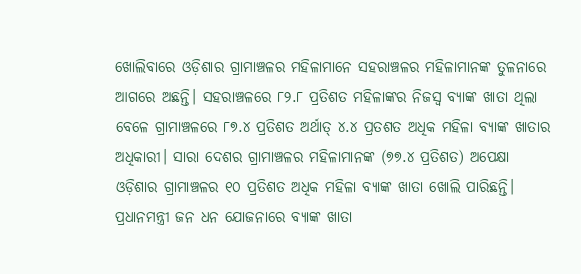ଖୋଲିବାରେ ଓଡ଼ିଶାର ଗ୍ରାମାଞ୍ଚଳର ମହିଳାମାନେ ସହରାଞ୍ଚଳର ମହିଳାମାନଙ୍କ ତୁଳନାରେ ଆଗରେ ଅଛନ୍ତି। ସହରାଞ୍ଚଳରେ ୮୨.୮ ପ୍ରତିଶତ ମହିଳାଙ୍କର ନିଜସ୍ୱ ବ୍ୟାଙ୍କ ଖାତା ଥିଲା ବେଳେ ଗ୍ରାମାଞ୍ଚଳରେ ୮୭.୪ ପ୍ରତିଶତ ଅର୍ଥାତ୍ ୪.୪ ପ୍ରତଶତ ଅଧିକ ମହିଳା ବ୍ୟାଙ୍କ ଖାତାର ଅଧିକାରୀ। ସାରା ଦେଶର ଗ୍ରାମାଞ୍ଚଳର ମହିଳାମାନଙ୍କ (୭୭.୪ ପ୍ରତିଶତ) ଅପେକ୍ଷା ଓଡ଼ିଶାର ଗ୍ରାମାଞ୍ଚଳର ୧୦ ପ୍ରତିଶତ ଅଧିକ ମହିଳା ବ୍ୟାଙ୍କ ଖାତା ଖୋଲି ପାରିଛନ୍ତି। ପ୍ରଧାନମନ୍ତ୍ରୀ ଜନ ଧନ ଯୋଜନାରେ ବ୍ୟାଙ୍କ ଖାତା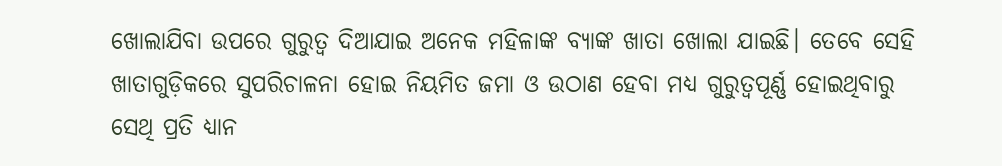ଖୋଲାଯିବା ଉପରେ ଗୁରୁତ୍ୱ ଦିଆଯାଇ ଅନେକ ମହିଳାଙ୍କ ବ୍ୟାଙ୍କ ଖାତା ଖୋଲା ଯାଇଛି। ତେବେ ସେହି ଖାତାଗୁଡ଼ିକରେ ସୁପରିଚାଳନା ହୋଇ ନିୟମିତ ଜମା ଓ ଉଠାଣ ହେବା ମଧ୍ୟ ଗୁରୁତ୍ୱପୂର୍ଣ୍ଣ ହୋଇଥିବାରୁ ସେଥି ପ୍ରତି ଧ୍ୟାନ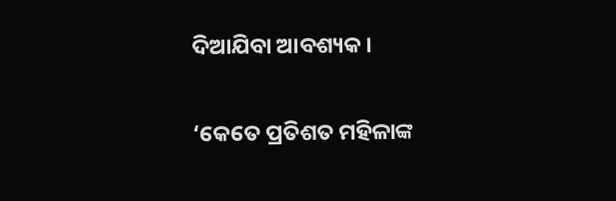ଦିଆଯିବା ଆବଶ୍ୟକ।

‘କେତେ ପ୍ରତିଶତ ମହିଳାଙ୍କ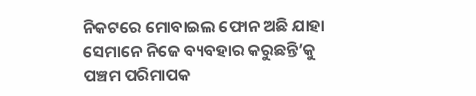ନିକଟରେ ମୋବାଇଲ ଫୋନ ଅଛି ଯାହା ସେମାନେ ନିଜେ ବ୍ୟବହାର କରୁଛନ୍ତି’କୁ ପଞ୍ଚମ ପରିମାପକ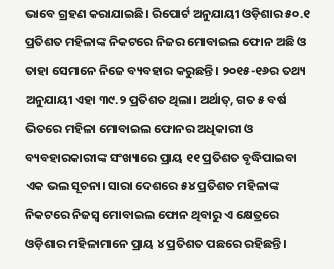ଭାବେ ଗ୍ରହଣ କରାଯାଇଛି। ରିପୋର୍ଟ ଅନୁଯାୟୀ ଓଡ଼ିଶାର ୫୦.୧ ପ୍ରତିଶତ ମହିଳାଙ୍କ ନିକଟରେ ନିଜର ମୋବାଇଲ ଫୋନ ଅଛି ଓ ତାହା ସେମାନେ ନିଜେ ବ୍ୟବହାର କରୁଛନ୍ତି। ୨୦୧୫-୧୬ର ତଥ୍ୟ ଅନୁଯାୟୀ ଏହା ୩୯.୨ ପ୍ରତିଶତ ଥିଲା। ଅର୍ଥାତ୍, ଗତ ୫ ବର୍ଷ ଭିତରେ ମହିଳା ମୋବାଇଲ ଫୋନର ଅଧିକାରୀ ଓ ବ୍ୟବହାରକାରୀଙ୍କ ସଂଖ୍ୟାରେ ପ୍ରାୟ ୧୧ ପ୍ରତିଶତ ବୃଦ୍ଧିପାଇବା ଏକ ଭଲ ସୂଚନା। ସାରା ଦେଶରେ ୫୪ ପ୍ରତିଶତ ମହିଳାଙ୍କ ନିକଟରେ ନିଜସ୍ୱ ମୋବାଇଲ ଫୋନ ଥିବାରୁ ଏ କ୍ଷେତ୍ରରେ ଓଡ଼ିଶାର ମହିଳାମାନେ ପ୍ରାୟ ୪ ପ୍ରତିଶତ ପଛରେ ରହିଛନ୍ତି।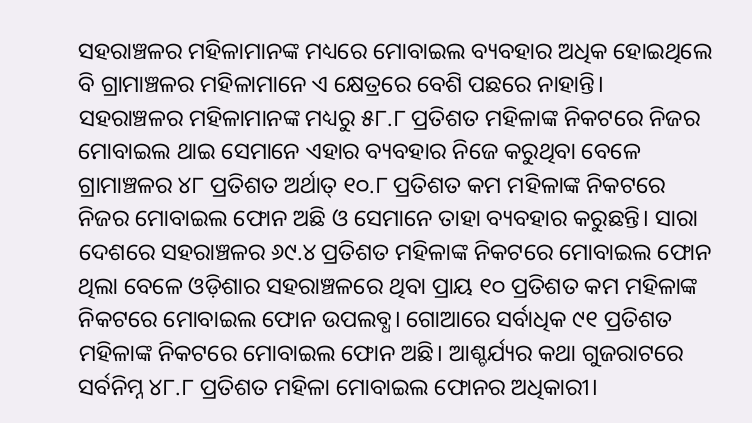ସହରାଞ୍ଚଳର ମହିଳାମାନଙ୍କ ମଧ୍ୟରେ ମୋବାଇଲ ବ୍ୟବହାର ଅଧିକ ହୋଇଥିଲେ ବି ଗ୍ରାମାଞ୍ଚଳର ମହିଳାମାନେ ଏ କ୍ଷେତ୍ରରେ ବେଶି ପଛରେ ନାହାନ୍ତି। ସହରାଞ୍ଚଳର ମହିଳାମାନଙ୍କ ମଧ୍ୟରୁ ୫୮.୮ ପ୍ରତିଶତ ମହିଳାଙ୍କ ନିକଟରେ ନିଜର ମୋବାଇଲ ଥାଇ ସେମାନେ ଏହାର ବ୍ୟବହାର ନିଜେ କରୁଥିବା ବେଳେ ଗ୍ରାମାଞ୍ଚଳର ୪୮ ପ୍ରତିଶତ ଅର୍ଥାତ୍ ୧୦.୮ ପ୍ରତିଶତ କମ ମହିଳାଙ୍କ ନିକଟରେ ନିଜର ମୋବାଇଲ ଫୋନ ଅଛି ଓ ସେମାନେ ତାହା ବ୍ୟବହାର କରୁଛନ୍ତି। ସାରା ଦେଶରେ ସହରାଞ୍ଚଳର ୬୯.୪ ପ୍ରତିଶତ ମହିଳାଙ୍କ ନିକଟରେ ମୋବାଇଲ ଫୋନ ଥିଲା ବେଳେ ଓଡ଼ିଶାର ସହରାଞ୍ଚଳରେ ଥିବା ପ୍ରାୟ ୧୦ ପ୍ରତିଶତ କମ ମହିଳାଙ୍କ ନିକଟରେ ମୋବାଇଲ ଫୋନ ଉପଲବ୍ଧ। ଗୋଆରେ ସର୍ବାଧିକ ୯୧ ପ୍ରତିଶତ ମହିଳାଙ୍କ ନିକଟରେ ମୋବାଇଲ ଫୋନ ଅଛି। ଆଶ୍ଚର୍ଯ୍ୟର କଥା ଗୁଜରାଟରେ ସର୍ବନିମ୍ନ ୪୮.୮ ପ୍ରତିଶତ ମହିଳା ମୋବାଇଲ ଫୋନର ଅଧିକାରୀ।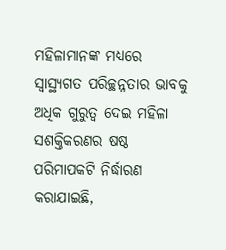ମହିଳାମାନଙ୍କ ମଧ୍ୟରେ ସ୍ୱାସ୍ଥ୍ୟଗତ ପରିଚ୍ଛନ୍ନତାର ଭାବକୁ ଅଧିକ ଗୁରୁତ୍ୱ ଦେଇ ମହିଳା ସଶକ୍ତିକରଣର ଷଷ୍ଠ ପରିମାପକଟି ନିର୍ଦ୍ଧାରଣ କରାଯାଇଛି,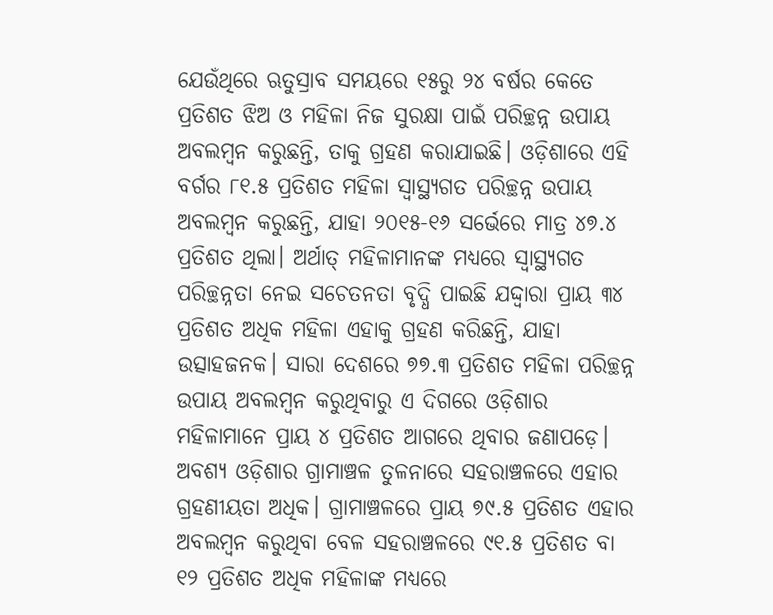ଯେଉଁଥିରେ ଋତୁସ୍ରାବ ସମୟରେ ୧୫ରୁ ୨୪ ବର୍ଷର କେତେ ପ୍ରତିଶତ ଝିଅ ଓ ମହିଳା ନିଜ ସୁରକ୍ଷା ପାଇଁ ପରିଚ୍ଛନ୍ନ ଉପାୟ ଅବଲମ୍ୱନ କରୁଛନ୍ତି, ତାକୁ ଗ୍ରହଣ କରାଯାଇଛି। ଓଡ଼ିଶାରେ ଏହି ବର୍ଗର ୮୧.୫ ପ୍ରତିଶତ ମହିଳା ସ୍ୱାସ୍ଥ୍ୟଗତ ପରିଚ୍ଛନ୍ନ ଉପାୟ ଅବଲମ୍ୱନ କରୁଛନ୍ତି, ଯାହା ୨୦୧୫-୧୬ ସର୍ଭେରେ ମାତ୍ର ୪୭.୪ ପ୍ରତିଶତ ଥିଲା। ଅର୍ଥାତ୍ ମହିଳାମାନଙ୍କ ମଧ୍ୟରେ ସ୍ୱାସ୍ଥ୍ୟଗତ ପରିଚ୍ଛନ୍ନତା ନେଇ ସଚେତନତା ବୃଦ୍ଧି ପାଇଛି ଯଦ୍ଦ୍ୱାରା ପ୍ରାୟ ୩୪ ପ୍ରତିଶତ ଅଧିକ ମହିଳା ଏହାକୁ ଗ୍ରହଣ କରିଛନ୍ତି, ଯାହା ଉତ୍ସାହଜନକ। ସାରା ଦେଶରେ ୭୭.୩ ପ୍ରତିଶତ ମହିଳା ପରିଚ୍ଛନ୍ନ ଉପାୟ ଅବଲମ୍ୱନ କରୁଥିବାରୁ ଏ ଦିଗରେ ଓଡ଼ିଶାର ମହିଳାମାନେ ପ୍ରାୟ ୪ ପ୍ରତିଶତ ଆଗରେ ଥିବାର ଜଣାପଡ଼େ। ଅବଶ୍ୟ ଓଡ଼ିଶାର ଗ୍ରାମାଞ୍ଚଳ ତୁଳନାରେ ସହରାଞ୍ଚଳରେ ଏହାର ଗ୍ରହଣୀୟତା ଅଧିକ। ଗ୍ରାମାଞ୍ଚଳରେ ପ୍ରାୟ ୭୯.୫ ପ୍ରତିଶତ ଏହାର ଅବଲମ୍ୱନ କରୁଥିବା ବେଳ ସହରାଞ୍ଚଳରେ ୯୧.୫ ପ୍ରତିଶତ ବା ୧୨ ପ୍ରତିଶତ ଅଧିକ ମହିଳାଙ୍କ ମଧ୍ୟରେ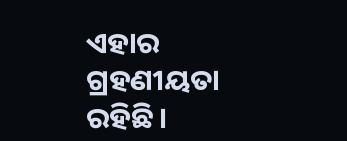ଏହାର ଗ୍ରହଣୀୟତା ରହିଛି।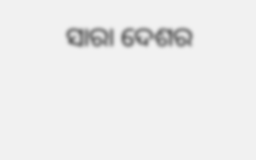ସାରା ଦେଶର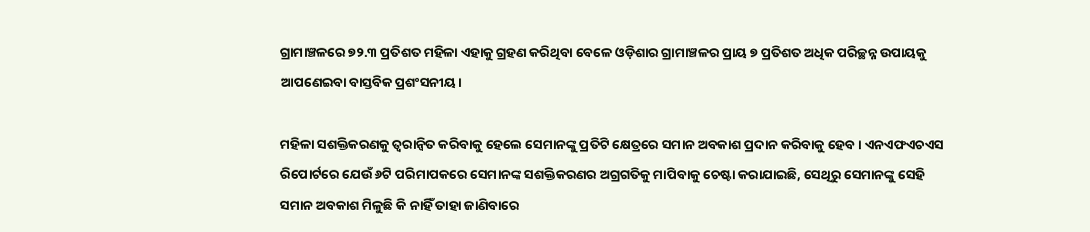ଗ୍ରାମାଞ୍ଚଳରେ ୭୨.୩ ପ୍ରତିଶତ ମହିଳା ଏହାକୁ ଗ୍ରହଣ କରିଥିବା ବେଳେ ଓଡ଼ିଶାର ଗ୍ରାମାଞ୍ଚଳର ପ୍ରାୟ ୭ ପ୍ରତିଶତ ଅଧିକ ପରିଚ୍ଛନ୍ନ ଉପାୟକୁ ଆପଣେଇବା ବାସ୍ତବିକ ପ୍ରଶଂସନୀୟ।

ମହିଳା ସଶକ୍ତିକରଣକୁ ତ୍ୱରାନ୍ୱିତ କରିବାକୁ ହେଲେ ସେମାନଙ୍କୁ ପ୍ରତିଟି କ୍ଷେତ୍ରରେ ସମାନ ଅବକାଶ ପ୍ରଦାନ କରିବାକୁ ହେବ। ଏନଏଫଏଚଏସ ରିପୋର୍ଟରେ ଯେଉଁ ୬ଟି ପରିମାପକରେ ସେମାନଙ୍କ ସଶକ୍ତିକରଣର ଅଗ୍ରଗତିକୁ ମାପିବାକୁ ଚେଷ୍ଟା କରାଯାଇଛି, ସେଥିରୁ ସେମାନଙ୍କୁ ସେହି ସମାନ ଅବକାଶ ମିଳୁଛି କି ନାହିଁ ତାହା ଜାଣିବାରେ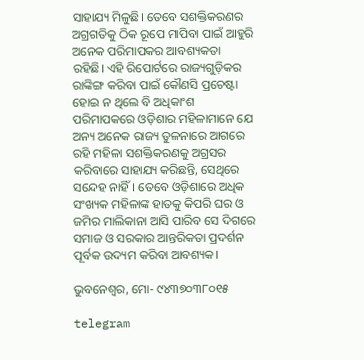ସାହାଯ୍ୟ ମିଳୁଛି। ତେବେ ସଶକ୍ତିକରଣର ଅଗ୍ରଗତିକୁ ଠିକ ରୂପେ ମାପିବା ପାଇଁ ଆହୁରି ଅନେକ ପରିମାପକର ଆବଶ୍ୟକତା ରହିଛି। ଏହି ରିପୋର୍ଟରେ ରାଜ୍ୟଗୁଡ଼ିକର ରାଙ୍କିଙ୍ଗ କରିବା ପାଇଁ କୌଣସି ପ୍ରଚେଷ୍ଟା ହୋଇ ନ ଥିଲେ ବି ଅଧିକାଂଶ ପରିମାପକରେ ଓଡ଼ିଶାର ମହିଳାମାନେ ଯେ ଅନ୍ୟ ଅନେକ ରାଜ୍ୟ ତୁଳନାରେ ଆଗରେ ରହି ମହିଳା ସଶକ୍ତିକରଣକୁ ଅଗ୍ରସର କରିବାରେ ସାହାଯ୍ୟ କରିଛନ୍ତି, ସେଥିରେ ସନ୍ଦେହ ନାହିଁ। ତେବେ ଓଡ଼ିଶାରେ ଅଧିକ ସଂଖ୍ୟକ ମହିଳାଙ୍କ ହାତକୁ କିପରି ଘର ଓ ଜମିର ମାଲିକାନା ଆସି ପାରିବ ସେ ଦିଗରେ ସମାଜ ଓ ସରକାର ଆନ୍ତରିକତା ପ୍ରଦର୍ଶନ ପୂର୍ବକ ଉଦ୍ୟମ କରିବା ଆବଶ୍ୟକ।

ଭୁବନେଶ୍ଵର, ମୋ- ୯୪୩୭୦୩୮୦୧୫

telegram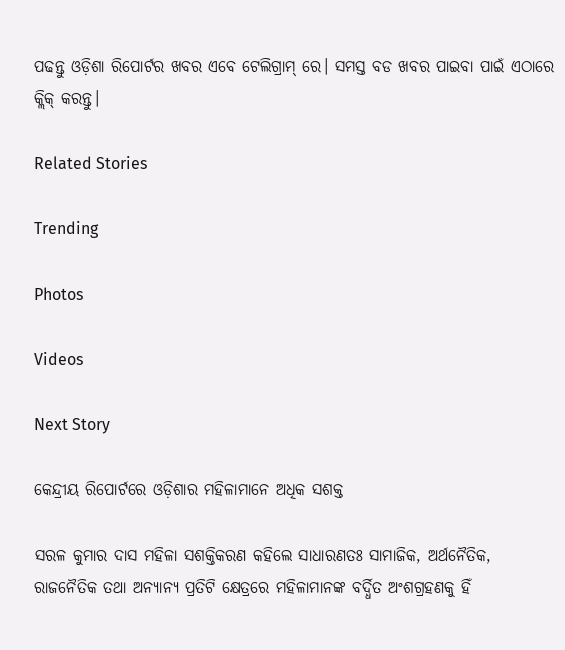ପଢନ୍ତୁ ଓଡ଼ିଶା ରିପୋର୍ଟର ଖବର ଏବେ ଟେଲିଗ୍ରାମ୍ ରେ। ସମସ୍ତ ବଡ ଖବର ପାଇବା ପାଇଁ ଏଠାରେ କ୍ଲିକ୍ କରନ୍ତୁ।

Related Stories

Trending

Photos

Videos

Next Story

କେନ୍ଦ୍ରୀୟ ରିପୋର୍ଟରେ ଓଡ଼ିଶାର ମହିଳାମାନେ ଅଧିକ ସଶକ୍ତ

ସରଳ କୁମାର ଦାସ ମହିଳା ସଶକ୍ତିକରଣ କହିଲେ ସାଧାରଣତଃ ସାମାଜିକ, ଅର୍ଥନୈତିକ, ରାଜନୈତିକ ତଥା ଅନ୍ୟାନ୍ୟ ପ୍ରତିଟି କ୍ଷେତ୍ରରେ ମହିଳାମାନଙ୍କ ବର୍ଦ୍ଧିତ ଅଂଶଗ୍ରହଣକୁ ହିଁ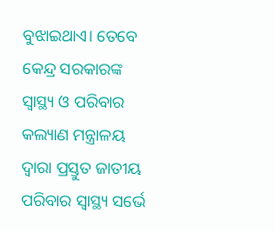ବୁଝାଇଥାଏ। ତେବେ କେନ୍ଦ୍ର ସରକାରଙ୍କ ସ୍ୱାସ୍ଥ୍ୟ ଓ ପରିବାର କଲ୍ୟାଣ ମନ୍ତ୍ରାଳୟ ଦ୍ୱାରା ପ୍ରସ୍ତୁତ ଜାତୀୟ ପରିବାର ସ୍ୱାସ୍ଥ୍ୟ ସର୍ଭେ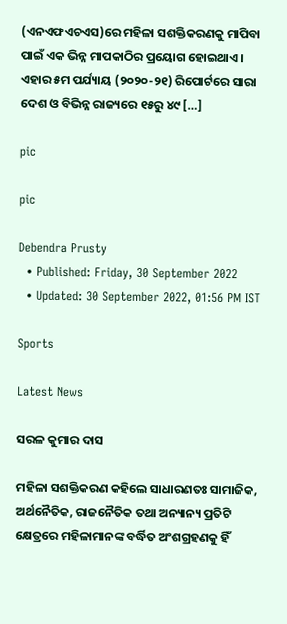(ଏନଏଫଏଚଏସ)ରେ ମହିଳା ସଶକ୍ତିକରଣକୁ ମାପିବା ପାଇଁ ଏକ ଭିନ୍ନ ମାପକାଠିର ପ୍ରୟୋଗ ହୋଇଥାଏ। ଏହାର ୫ମ ପର୍ଯ୍ୟାୟ (୨୦୨୦-୨୧) ରିପୋର୍ଟରେ ସାରା ଦେଶ ଓ ବିଭିନ୍ନ ରାଜ୍ୟରେ ୧୫ରୁ ୪୯ […]

pic

pic

Debendra Prusty
  • Published: Friday, 30 September 2022
  • Updated: 30 September 2022, 01:56 PM IST

Sports

Latest News

ସରଳ କୁମାର ଦାସ

ମହିଳା ସଶକ୍ତିକରଣ କହିଲେ ସାଧାରଣତଃ ସାମାଜିକ, ଅର୍ଥନୈତିକ, ରାଜନୈତିକ ତଥା ଅନ୍ୟାନ୍ୟ ପ୍ରତିଟି କ୍ଷେତ୍ରରେ ମହିଳାମାନଙ୍କ ବର୍ଦ୍ଧିତ ଅଂଶଗ୍ରହଣକୁ ହିଁ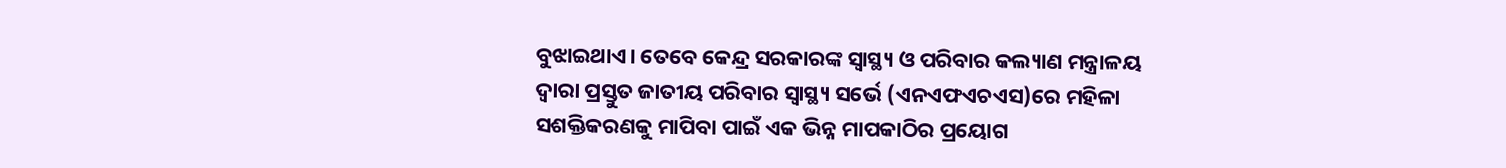ବୁଝାଇଥାଏ। ତେବେ କେନ୍ଦ୍ର ସରକାରଙ୍କ ସ୍ୱାସ୍ଥ୍ୟ ଓ ପରିବାର କଲ୍ୟାଣ ମନ୍ତ୍ରାଳୟ ଦ୍ୱାରା ପ୍ରସ୍ତୁତ ଜାତୀୟ ପରିବାର ସ୍ୱାସ୍ଥ୍ୟ ସର୍ଭେ (ଏନଏଫଏଚଏସ)ରେ ମହିଳା ସଶକ୍ତିକରଣକୁ ମାପିବା ପାଇଁ ଏକ ଭିନ୍ନ ମାପକାଠିର ପ୍ରୟୋଗ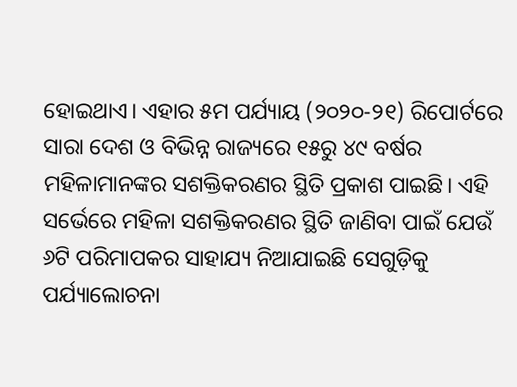ହୋଇଥାଏ। ଏହାର ୫ମ ପର୍ଯ୍ୟାୟ (୨୦୨୦-୨୧) ରିପୋର୍ଟରେ ସାରା ଦେଶ ଓ ବିଭିନ୍ନ ରାଜ୍ୟରେ ୧୫ରୁ ୪୯ ବର୍ଷର ମହିଳାମାନଙ୍କର ସଶକ୍ତିକରଣର ସ୍ଥିତି ପ୍ରକାଶ ପାଇଛି। ଏହି ସର୍ଭେରେ ମହିଳା ସଶକ୍ତିକରଣର ସ୍ଥିତି ଜାଣିବା ପାଇଁ ଯେଉଁ ୬ଟି ପରିମାପକର ସାହାଯ୍ୟ ନିଆଯାଇଛି ସେଗୁଡ଼ିକୁ ପର୍ଯ୍ୟାଲୋଚନା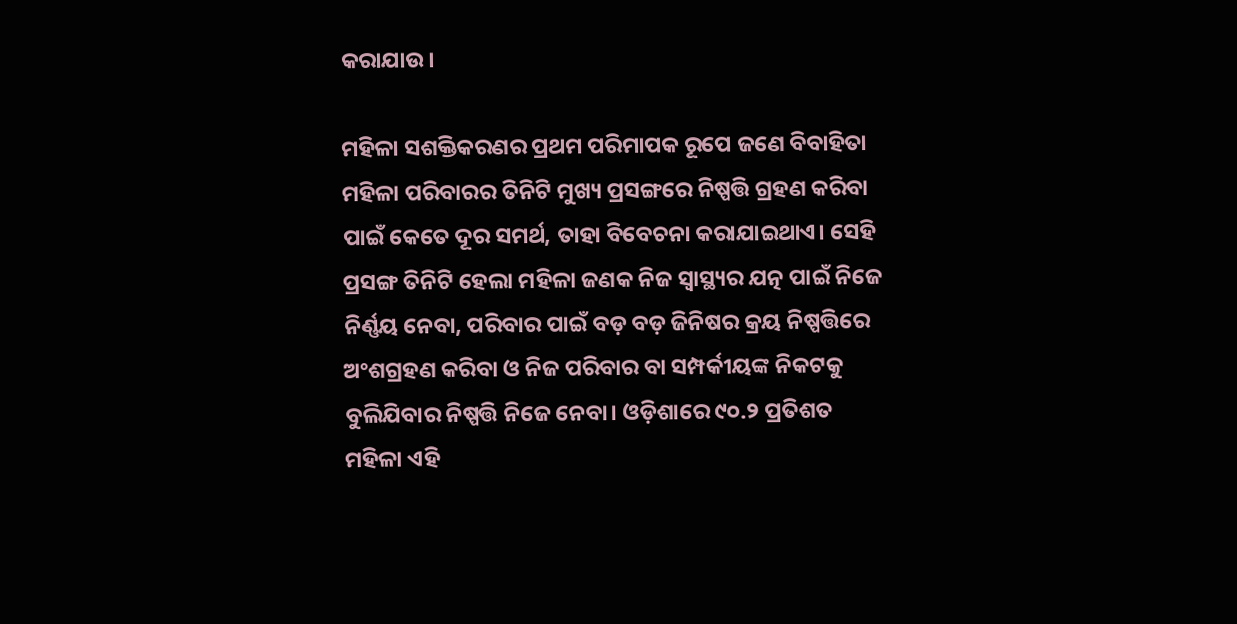କରାଯାଉ।

ମହିଳା ସଶକ୍ତିକରଣର ପ୍ରଥମ ପରିମାପକ ରୂପେ ଜଣେ ବିବାହିତା ମହିଳା ପରିବାରର ତିନିଟି ମୁଖ୍ୟ ପ୍ରସଙ୍ଗରେ ନିଷ୍ପତ୍ତି ଗ୍ରହଣ କରିବା ପାଇଁ କେତେ ଦୂର ସମର୍ଥ, ତାହା ବିବେଚନା କରାଯାଇଥାଏ। ସେହି ପ୍ରସଙ୍ଗ ତିନିଟି ହେଲା ମହିଳା ଜଣକ ନିଜ ସ୍ୱାସ୍ଥ୍ୟର ଯତ୍ନ ପାଇଁ ନିଜେ ନିର୍ଣ୍ଣୟ ନେବା, ପରିବାର ପାଇଁ ବଡ଼ ବଡ଼ ଜିନିଷର କ୍ରୟ ନିଷ୍ପତ୍ତିରେ ଅଂଶଗ୍ରହଣ କରିବା ଓ ନିଜ ପରିବାର ବା ସମ୍ପର୍କୀୟଙ୍କ ନିକଟକୁ ବୁଲିଯିବାର ନିଷ୍ପତ୍ତି ନିଜେ ନେବା। ଓଡ଼ିଶାରେ ୯୦.୨ ପ୍ରତିଶତ ମହିଳା ଏହି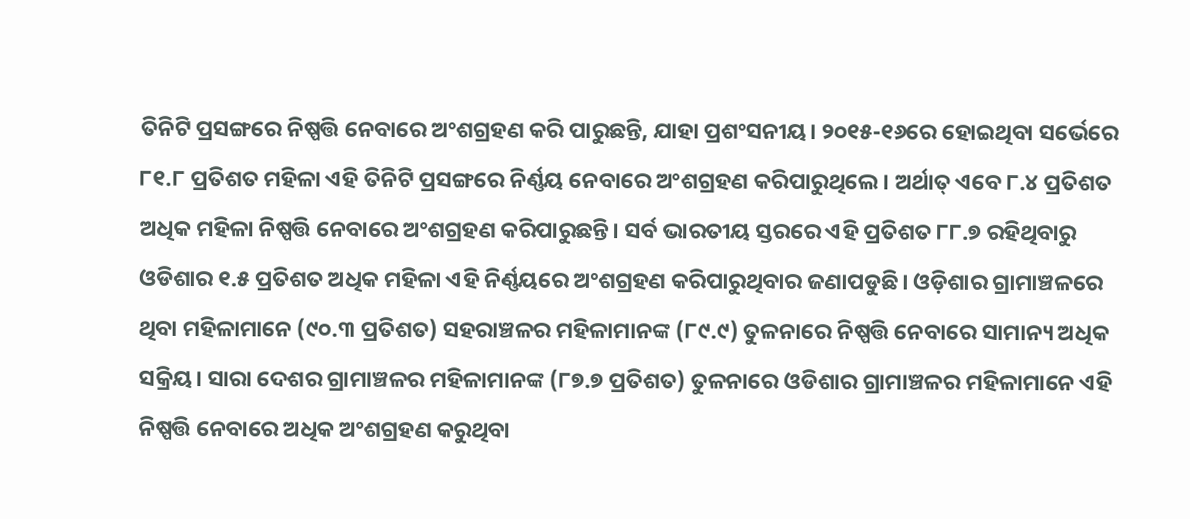ତିନିଟି ପ୍ରସଙ୍ଗରେ ନିଷ୍ପତ୍ତି ନେବାରେ ଅଂଶଗ୍ରହଣ କରି ପାରୁଛନ୍ତି, ଯାହା ପ୍ରଶଂସନୀୟ। ୨୦୧୫-୧୬ରେ ହୋଇଥିବା ସର୍ଭେରେ ୮୧.୮ ପ୍ରତିଶତ ମହିଳା ଏହି ତିନିଟି ପ୍ରସଙ୍ଗରେ ନିର୍ଣ୍ଣୟ ନେବାରେ ଅଂଶଗ୍ରହଣ କରିପାରୁଥିଲେ। ଅର୍ଥାତ୍ ଏବେ ୮.୪ ପ୍ରତିଶତ ଅଧିକ ମହିଳା ନିଷ୍ପତ୍ତି ନେବାରେ ଅଂଶଗ୍ରହଣ କରିପାରୁଛନ୍ତି। ସର୍ବ ଭାରତୀୟ ସ୍ତରରେ ଏହି ପ୍ରତିଶତ ୮୮.୭ ରହିଥିବାରୁ ଓଡିଶାର ୧.୫ ପ୍ରତିଶତ ଅଧିକ ମହିଳା ଏହି ନିର୍ଣ୍ଣୟରେ ଅଂଶଗ୍ରହଣ କରିପାରୁଥିବାର ଜଣାପଡୁଛି। ଓଡ଼ିଶାର ଗ୍ରାମାଞ୍ଚଳରେ ଥିବା ମହିଳାମାନେ (୯୦.୩ ପ୍ରତିଶତ) ସହରାଞ୍ଚଳର ମହିଳାମାନଙ୍କ (୮୯.୯) ତୁଳନାରେ ନିଷ୍ପତ୍ତି ନେବାରେ ସାମାନ୍ୟ ଅଧିକ ସକ୍ରିୟ। ସାରା ଦେଶର ଗ୍ରାମାଞ୍ଚଳର ମହିଳାମାନଙ୍କ (୮୭.୭ ପ୍ରତିଶତ) ତୁଳନାରେ ଓଡିଶାର ଗ୍ରାମାଞ୍ଚଳର ମହିଳାମାନେ ଏହି ନିଷ୍ପତ୍ତି ନେବାରେ ଅଧିକ ଅଂଶଗ୍ରହଣ କରୁଥିବା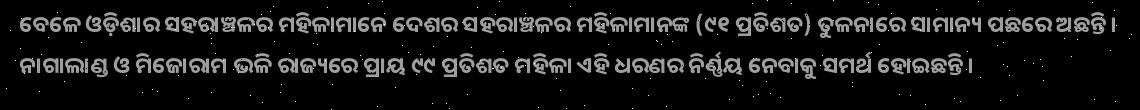ବେଳେ ଓଡ଼ିଶାର ସହରାଞ୍ଚଳର ମହିଳାମାନେ ଦେଶର ସହରାଞ୍ଚଳର ମହିଳାମାନଙ୍କ (୯୧ ପ୍ରତିଶତ) ତୁଳନାରେ ସାମାନ୍ୟ ପଛରେ ଅଛନ୍ତି। ନାଗାଲାଣ୍ଡ ଓ ମିଜୋରାମ ଭଳି ରାଜ୍ୟରେ ପ୍ରାୟ ୯୯ ପ୍ରତିଶତ ମହିଳା ଏହି ଧରଣର ନିର୍ଣ୍ଣୟ ନେବାକୁ ସମର୍ଥ ହୋଇଛନ୍ତି।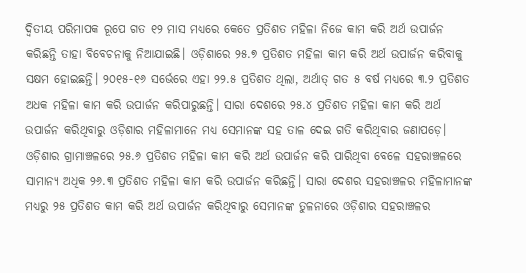ଦ୍ୱିତୀୟ ପରିମାପକ ରୂପେ ଗତ ୧୨ ମାସ ମଧ୍ୟରେ କେତେ ପ୍ରତିଶତ ମହିଳା ନିଜେ କାମ କରି ଅର୍ଥ ଉପାର୍ଜନ କରିଛନ୍ତି ତାହା ବିବେଚନାକୁ ନିଆଯାଇଛି। ଓଡ଼ିଶାରେ ୨୫.୭ ପ୍ରତିଶତ ମହିଳା କାମ କରି ଅର୍ଥ ଉପାର୍ଜନ କରିବାକୁ ସକ୍ଷମ ହୋଇଛନ୍ତି। ୨୦୧୫-୧୬ ସର୍ଭେରେ ଏହା ୨୨.୫ ପ୍ରତିଶତ ଥିଲା, ଅର୍ଥାତ୍ ଗତ ୫ ବର୍ଷ ମଧ୍ୟରେ ୩.୨ ପ୍ରତିଶତ ଅଧକ ମହିଳା କାମ କରି ଉପାର୍ଜନ କରିପାରୁଛନ୍ତି। ସାରା ଦେଶରେ ୨୫.୪ ପ୍ରତିଶତ ମହିଳା କାମ କରି ଅର୍ଥ ଉପାର୍ଜନ କରିଥିବାରୁ ଓଡ଼ିଶାର ମହିଳାମାନେ ମଧ୍ୟ ସେମାନଙ୍କ ସହ ତାଳ ଦେଇ ଗତି କରିଥିବାର ଜଣାପଡ଼େ। ଓଡ଼ିଶାର ଗ୍ରାମାଞ୍ଚଳରେ ୨୫.୬ ପ୍ରତିଶତ ମହିଳା କାମ କରି ଅର୍ଥ ଉପାର୍ଜନ କରି ପାରିଥିବା ବେଳେ ସହରାଞ୍ଚଳରେ ସାମାନ୍ୟ ଅଧିକ ୨୬.୩ ପ୍ରତିଶତ ମହିଳା କାମ କରି ଉପାର୍ଜନ କରିଛନ୍ତି। ସାରା ଦେଶର ସହରାଞ୍ଚଳର ମହିଳାମାନଙ୍କ ମଧ୍ୟରୁ ୨୫ ପ୍ରତିଶତ କାମ କରି ଅର୍ଥ ଉପାର୍ଜନ କରିଥିବାରୁ ସେମାନଙ୍କ ତୁଳନାରେ ଓଡ଼ିଶାର ସହରାଞ୍ଚଳର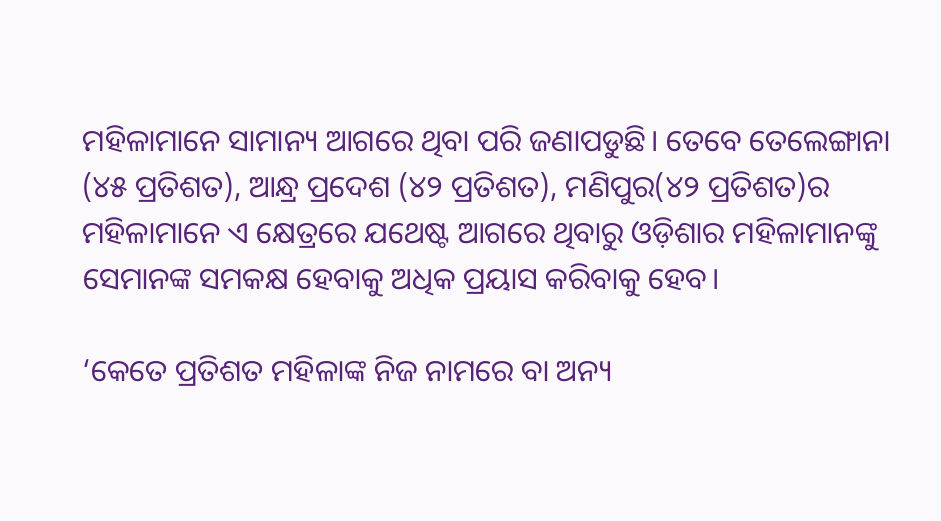ମହିଳାମାନେ ସାମାନ୍ୟ ଆଗରେ ଥିବା ପରି ଜଣାପଡୁଛି। ତେବେ ତେଲେଙ୍ଗାନା (୪୫ ପ୍ରତିଶତ), ଆନ୍ଧ୍ର ପ୍ରଦେଶ (୪୨ ପ୍ରତିଶତ), ମଣିପୁର(୪୨ ପ୍ରତିଶତ)ର ମହିଳାମାନେ ଏ କ୍ଷେତ୍ରରେ ଯଥେଷ୍ଟ ଆଗରେ ଥିବାରୁ ଓଡ଼ିଶାର ମହିଳାମାନଙ୍କୁ ସେମାନଙ୍କ ସମକକ୍ଷ ହେବାକୁ ଅଧିକ ପ୍ରୟାସ କରିବାକୁ ହେବ।

‘କେତେ ପ୍ରତିଶତ ମହିଳାଙ୍କ ନିଜ ନାମରେ ବା ଅନ୍ୟ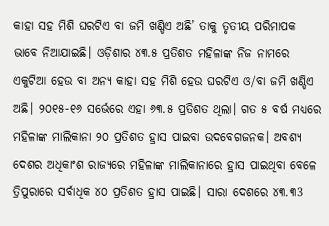କାହା ସହ ମିଶି ଘରଟିଏ ବା ଜମି ଖଣ୍ଡିଏ ଅଛି’ ତାକୁ ତୃତୀୟ ପରିମାପକ ଭାବେ ନିଆଯାଇଛି। ଓଡ଼ିଶାର ୪୩.୫ ପ୍ରତିଶତ ମହିଳାଙ୍କ ନିଜ ନାମରେ ଏକୁଟିଆ ହେଉ ବା ଅନ୍ୟ କାହା ସହ ମିଶି ହେଉ ଘରଟିଏ ଓ/ବା ଜମି ଖଣ୍ଡିଏ ଅଛି। ୨୦୧୫-୧୬ ସର୍ଭେରେ ଏହା ୬୩.୫ ପ୍ରତିଶତ ଥିଲା। ଗତ ୫ ବର୍ଷ ମଧ୍ୟରେ ମହିଳାଙ୍କ ମାଲିକାନା ୨୦ ପ୍ରତିଶତ ହ୍ରାସ ପାଇବା ଉଦବେଗଜନକ। ଅବଶ୍ୟ ଦେଶର ଅଧିକାଂଶ ରାଜ୍ୟରେ ମହିଳାଙ୍କ ମାଲିକାନାରେ ହ୍ରାସ ପାଇଥିବା ବେଳେ ତ୍ରିପୁରାରେ ସର୍ବାଧିକ ୪୦ ପ୍ରତିଶତ ହ୍ରାସ ପାଇଛି। ସାରା ଦେଶରେ ୪୩.୩3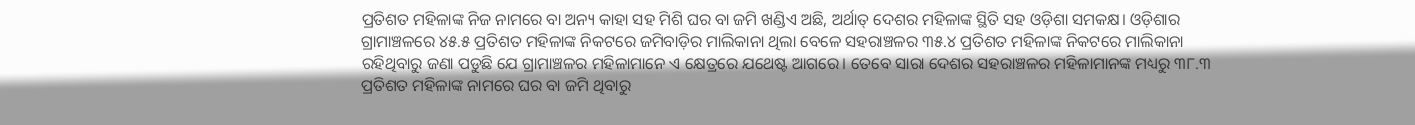ପ୍ରତିଶତ ମହିଳାଙ୍କ ନିଜ ନାମରେ ବା ଅନ୍ୟ କାହା ସହ ମିଶି ଘର ବା ଜମି ଖଣ୍ଡିଏ ଅଛି, ଅର୍ଥାତ୍ ଦେଶର ମହିଳାଙ୍କ ସ୍ଥିତି ସହ ଓଡ଼ିଶା ସମକକ୍ଷ। ଓଡ଼ିଶାର ଗ୍ରାମାଞ୍ଚଳରେ ୪୫.୫ ପ୍ରତିଶତ ମହିଳାଙ୍କ ନିକଟରେ ଜମିବାଡ଼ିର ମାଲିକାନା ଥିଲା ବେଳେ ସହରାଞ୍ଚଳର ୩୫.୪ ପ୍ରତିଶତ ମହିଳାଙ୍କ ନିକଟରେ ମାଲିକାନା ରହିଥିବାରୁ ଜଣା ପଡୁଛି ଯେ ଗ୍ରାମାଞ୍ଚଳର ମହିଳାମାନେ ଏ କ୍ଷେତ୍ରରେ ଯଥେଷ୍ଟ ଆଗରେ। ତେବେ ସାରା ଦେଶର ସହରାଞ୍ଚଳର ମହିଳାମାନଙ୍କ ମଧ୍ୟରୁ ୩୮.୩ ପ୍ରତିଶତ ମହିଳାଙ୍କ ନାମରେ ଘର ବା ଜମି ଥିବାରୁ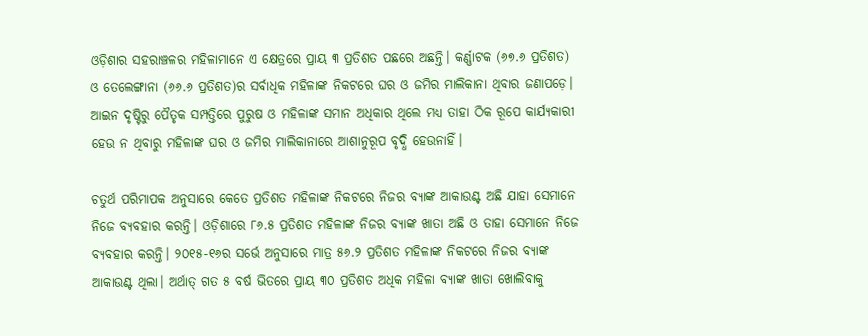ଓଡ଼ିଶାର ସହରାଞ୍ଚଳର ମହିଳାମାନେ ଏ କ୍ଷେତ୍ରରେ ପ୍ରାୟ ୩ ପ୍ରତିଶତ ପଛରେ ଅଛନ୍ତି। କର୍ଣ୍ଣାଟକ (୬୭.୬ ପ୍ରତିଶତ) ଓ ତେଲେଙ୍ଗାନା (୬୬.୬ ପ୍ରତିଶତ)ର ସର୍ବାଧିକ ମହିଳାଙ୍କ ନିକଟରେ ଘର ଓ ଜମିର ମାଲିକାନା ଥିବାର ଜଣାପଡ଼େ। ଆଇନ ଦୃଷ୍ଟିରୁ ପୈତୃକ ସମ୍ପତ୍ତିରେ ପୁରୁଷ ଓ ମହିଳାଙ୍କ ସମାନ ଅଧିକାର ଥିଲେ ମଧ୍ୟ ତାହା ଠିକ ରୂପେ କାର୍ଯ୍ୟକାରୀ ହେଉ ନ ଥିବାରୁ ମହିଳାଙ୍କ ଘର ଓ ଜମିର ମାଲିକାନାରେ ଆଶାନୁରୂପ ବୃଦ୍ଧି ହେଉନାହିଁ।

ଚତୁର୍ଥ ପରିମାପକ ଅନୁସାରେ କେତେ ପ୍ରତିଶତ ମହିଳାଙ୍କ ନିକଟରେ ନିଜର ବ୍ୟାଙ୍କ ଆକାଉଣ୍ଟ ଅଛି ଯାହା ସେମାନେ ନିଜେ ବ୍ୟବହାର କରନ୍ତି। ଓଡ଼ିଶାରେ ୮୬.୫ ପ୍ରତିଶତ ମହିଳାଙ୍କ ନିଜର ବ୍ୟାଙ୍କ ଖାତା ଅଛି ଓ ତାହା ସେମାନେ ନିଜେ ବ୍ୟବହାର କରନ୍ତି। ୨୦୧୫-୧୬ର ସର୍ଭେ ଅନୁସାରେ ମାତ୍ର ୫୬.୨ ପ୍ରତିଶତ ମହିଳାଙ୍କ ନିକଟରେ ନିଜର ବ୍ୟାଙ୍କ ଆକାଉଣ୍ଟ ଥିଲା। ଅର୍ଥାତ୍ ଗତ ୫ ବର୍ଷ ଭିତରେ ପ୍ରାୟ ୩୦ ପ୍ରତିଶତ ଅଧିକ ମହିଳା ବ୍ୟାଙ୍କ ଖାତା ଖୋଲିବାକୁ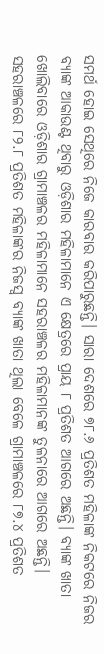ସମର୍ଥ ହୋଇ ସେଥିରେ ନିଜେ କାରବାର କରିପାରୁଛନ୍ତି। ସାରା ଦେଶରେ ୭୮.୬ ପ୍ରତିଶତ ମହିଳାଙ୍କ ନିକଟରେ ନିଜର ବ୍ୟାଙ୍କ ଆକାଉଣ୍ଟ ଥିବାରୁ ଓଡ଼ିଶାର ମହିଳାମାନେ ଏ କ୍ଷେତ୍ରରେ ପ୍ରାୟ ୮ ପ୍ରତିଶତ ଆଗରେ ଅଛନ୍ତି। ବ୍ୟାଙ୍କ ଖାତା ଖୋଲିବାରେ ଓଡ଼ିଶାର ଗ୍ରାମାଞ୍ଚଳର ମହିଳାମାନେ ସହରାଞ୍ଚଳର ମହିଳାମାନଙ୍କ ତୁଳନାରେ ଆଗରେ ଅଛନ୍ତି। ସହରାଞ୍ଚଳରେ ୮୨.୮ ପ୍ରତିଶତ ମହିଳାଙ୍କର ନିଜସ୍ୱ ବ୍ୟାଙ୍କ ଖାତା ଥିଲା ବେଳେ ଗ୍ରାମାଞ୍ଚଳରେ ୮୭.୪ ପ୍ରତିଶତ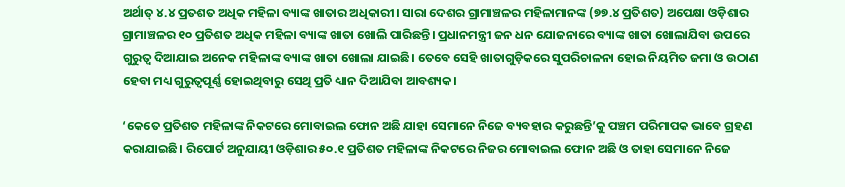ଅର୍ଥାତ୍ ୪.୪ ପ୍ରତଶତ ଅଧିକ ମହିଳା ବ୍ୟାଙ୍କ ଖାତାର ଅଧିକାରୀ। ସାରା ଦେଶର ଗ୍ରାମାଞ୍ଚଳର ମହିଳାମାନଙ୍କ (୭୭.୪ ପ୍ରତିଶତ) ଅପେକ୍ଷା ଓଡ଼ିଶାର ଗ୍ରାମାଞ୍ଚଳର ୧୦ ପ୍ରତିଶତ ଅଧିକ ମହିଳା ବ୍ୟାଙ୍କ ଖାତା ଖୋଲି ପାରିଛନ୍ତି। ପ୍ରଧାନମନ୍ତ୍ରୀ ଜନ ଧନ ଯୋଜନାରେ ବ୍ୟାଙ୍କ ଖାତା ଖୋଲାଯିବା ଉପରେ ଗୁରୁତ୍ୱ ଦିଆଯାଇ ଅନେକ ମହିଳାଙ୍କ ବ୍ୟାଙ୍କ ଖାତା ଖୋଲା ଯାଇଛି। ତେବେ ସେହି ଖାତାଗୁଡ଼ିକରେ ସୁପରିଚାଳନା ହୋଇ ନିୟମିତ ଜମା ଓ ଉଠାଣ ହେବା ମଧ୍ୟ ଗୁରୁତ୍ୱପୂର୍ଣ୍ଣ ହୋଇଥିବାରୁ ସେଥି ପ୍ରତି ଧ୍ୟାନ ଦିଆଯିବା ଆବଶ୍ୟକ।

‘କେତେ ପ୍ରତିଶତ ମହିଳାଙ୍କ ନିକଟରେ ମୋବାଇଲ ଫୋନ ଅଛି ଯାହା ସେମାନେ ନିଜେ ବ୍ୟବହାର କରୁଛନ୍ତି’କୁ ପଞ୍ଚମ ପରିମାପକ ଭାବେ ଗ୍ରହଣ କରାଯାଇଛି। ରିପୋର୍ଟ ଅନୁଯାୟୀ ଓଡ଼ିଶାର ୫୦.୧ ପ୍ରତିଶତ ମହିଳାଙ୍କ ନିକଟରେ ନିଜର ମୋବାଇଲ ଫୋନ ଅଛି ଓ ତାହା ସେମାନେ ନିଜେ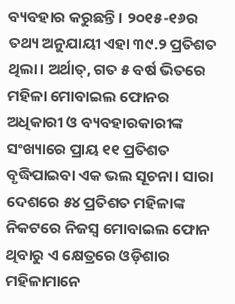ବ୍ୟବହାର କରୁଛନ୍ତି। ୨୦୧୫-୧୬ର ତଥ୍ୟ ଅନୁଯାୟୀ ଏହା ୩୯.୨ ପ୍ରତିଶତ ଥିଲା। ଅର୍ଥାତ୍, ଗତ ୫ ବର୍ଷ ଭିତରେ ମହିଳା ମୋବାଇଲ ଫୋନର ଅଧିକାରୀ ଓ ବ୍ୟବହାରକାରୀଙ୍କ ସଂଖ୍ୟାରେ ପ୍ରାୟ ୧୧ ପ୍ରତିଶତ ବୃଦ୍ଧିପାଇବା ଏକ ଭଲ ସୂଚନା। ସାରା ଦେଶରେ ୫୪ ପ୍ରତିଶତ ମହିଳାଙ୍କ ନିକଟରେ ନିଜସ୍ୱ ମୋବାଇଲ ଫୋନ ଥିବାରୁ ଏ କ୍ଷେତ୍ରରେ ଓଡ଼ିଶାର ମହିଳାମାନେ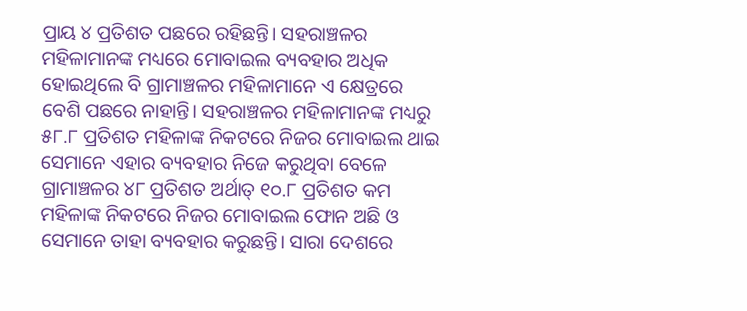ପ୍ରାୟ ୪ ପ୍ରତିଶତ ପଛରେ ରହିଛନ୍ତି। ସହରାଞ୍ଚଳର ମହିଳାମାନଙ୍କ ମଧ୍ୟରେ ମୋବାଇଲ ବ୍ୟବହାର ଅଧିକ ହୋଇଥିଲେ ବି ଗ୍ରାମାଞ୍ଚଳର ମହିଳାମାନେ ଏ କ୍ଷେତ୍ରରେ ବେଶି ପଛରେ ନାହାନ୍ତି। ସହରାଞ୍ଚଳର ମହିଳାମାନଙ୍କ ମଧ୍ୟରୁ ୫୮.୮ ପ୍ରତିଶତ ମହିଳାଙ୍କ ନିକଟରେ ନିଜର ମୋବାଇଲ ଥାଇ ସେମାନେ ଏହାର ବ୍ୟବହାର ନିଜେ କରୁଥିବା ବେଳେ ଗ୍ରାମାଞ୍ଚଳର ୪୮ ପ୍ରତିଶତ ଅର୍ଥାତ୍ ୧୦.୮ ପ୍ରତିଶତ କମ ମହିଳାଙ୍କ ନିକଟରେ ନିଜର ମୋବାଇଲ ଫୋନ ଅଛି ଓ ସେମାନେ ତାହା ବ୍ୟବହାର କରୁଛନ୍ତି। ସାରା ଦେଶରେ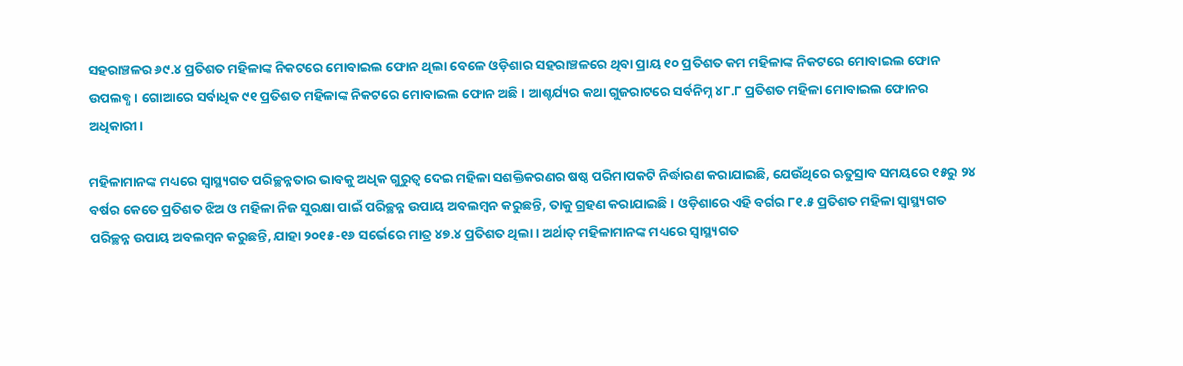ସହରାଞ୍ଚଳର ୬୯.୪ ପ୍ରତିଶତ ମହିଳାଙ୍କ ନିକଟରେ ମୋବାଇଲ ଫୋନ ଥିଲା ବେଳେ ଓଡ଼ିଶାର ସହରାଞ୍ଚଳରେ ଥିବା ପ୍ରାୟ ୧୦ ପ୍ରତିଶତ କମ ମହିଳାଙ୍କ ନିକଟରେ ମୋବାଇଲ ଫୋନ ଉପଲବ୍ଧ। ଗୋଆରେ ସର୍ବାଧିକ ୯୧ ପ୍ରତିଶତ ମହିଳାଙ୍କ ନିକଟରେ ମୋବାଇଲ ଫୋନ ଅଛି। ଆଶ୍ଚର୍ଯ୍ୟର କଥା ଗୁଜରାଟରେ ସର୍ବନିମ୍ନ ୪୮.୮ ପ୍ରତିଶତ ମହିଳା ମୋବାଇଲ ଫୋନର ଅଧିକାରୀ।

ମହିଳାମାନଙ୍କ ମଧ୍ୟରେ ସ୍ୱାସ୍ଥ୍ୟଗତ ପରିଚ୍ଛନ୍ନତାର ଭାବକୁ ଅଧିକ ଗୁରୁତ୍ୱ ଦେଇ ମହିଳା ସଶକ୍ତିକରଣର ଷଷ୍ଠ ପରିମାପକଟି ନିର୍ଦ୍ଧାରଣ କରାଯାଇଛି, ଯେଉଁଥିରେ ଋତୁସ୍ରାବ ସମୟରେ ୧୫ରୁ ୨୪ ବର୍ଷର କେତେ ପ୍ରତିଶତ ଝିଅ ଓ ମହିଳା ନିଜ ସୁରକ୍ଷା ପାଇଁ ପରିଚ୍ଛନ୍ନ ଉପାୟ ଅବଲମ୍ୱନ କରୁଛନ୍ତି, ତାକୁ ଗ୍ରହଣ କରାଯାଇଛି। ଓଡ଼ିଶାରେ ଏହି ବର୍ଗର ୮୧.୫ ପ୍ରତିଶତ ମହିଳା ସ୍ୱାସ୍ଥ୍ୟଗତ ପରିଚ୍ଛନ୍ନ ଉପାୟ ଅବଲମ୍ୱନ କରୁଛନ୍ତି, ଯାହା ୨୦୧୫-୧୬ ସର୍ଭେରେ ମାତ୍ର ୪୭.୪ ପ୍ରତିଶତ ଥିଲା। ଅର୍ଥାତ୍ ମହିଳାମାନଙ୍କ ମଧ୍ୟରେ ସ୍ୱାସ୍ଥ୍ୟଗତ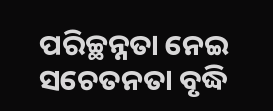ପରିଚ୍ଛନ୍ନତା ନେଇ ସଚେତନତା ବୃଦ୍ଧି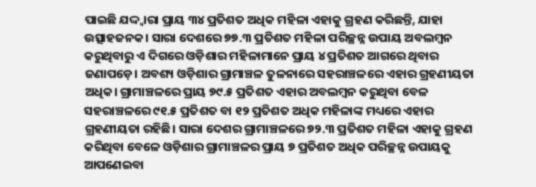ପାଇଛି ଯଦ୍ଦ୍ୱାରା ପ୍ରାୟ ୩୪ ପ୍ରତିଶତ ଅଧିକ ମହିଳା ଏହାକୁ ଗ୍ରହଣ କରିଛନ୍ତି, ଯାହା ଉତ୍ସାହଜନକ। ସାରା ଦେଶରେ ୭୭.୩ ପ୍ରତିଶତ ମହିଳା ପରିଚ୍ଛନ୍ନ ଉପାୟ ଅବଲମ୍ୱନ କରୁଥିବାରୁ ଏ ଦିଗରେ ଓଡ଼ିଶାର ମହିଳାମାନେ ପ୍ରାୟ ୪ ପ୍ରତିଶତ ଆଗରେ ଥିବାର ଜଣାପଡ଼େ। ଅବଶ୍ୟ ଓଡ଼ିଶାର ଗ୍ରାମାଞ୍ଚଳ ତୁଳନାରେ ସହରାଞ୍ଚଳରେ ଏହାର ଗ୍ରହଣୀୟତା ଅଧିକ। ଗ୍ରାମାଞ୍ଚଳରେ ପ୍ରାୟ ୭୯.୫ ପ୍ରତିଶତ ଏହାର ଅବଲମ୍ୱନ କରୁଥିବା ବେଳ ସହରାଞ୍ଚଳରେ ୯୧.୫ ପ୍ରତିଶତ ବା ୧୨ ପ୍ରତିଶତ ଅଧିକ ମହିଳାଙ୍କ ମଧ୍ୟରେ ଏହାର ଗ୍ରହଣୀୟତା ରହିଛି। ସାରା ଦେଶର ଗ୍ରାମାଞ୍ଚଳରେ ୭୨.୩ ପ୍ରତିଶତ ମହିଳା ଏହାକୁ ଗ୍ରହଣ କରିଥିବା ବେଳେ ଓଡ଼ିଶାର ଗ୍ରାମାଞ୍ଚଳର ପ୍ରାୟ ୭ ପ୍ରତିଶତ ଅଧିକ ପରିଚ୍ଛନ୍ନ ଉପାୟକୁ ଆପଣେଇବା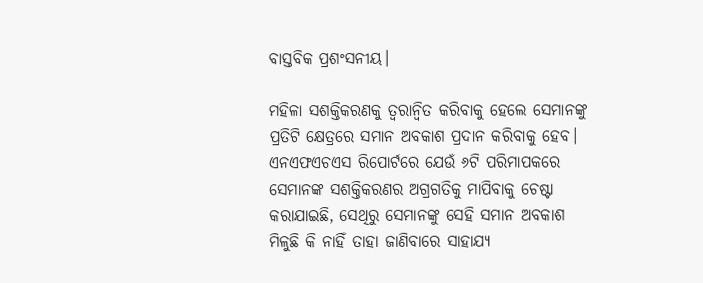ବାସ୍ତବିକ ପ୍ରଶଂସନୀୟ।

ମହିଳା ସଶକ୍ତିକରଣକୁ ତ୍ୱରାନ୍ୱିତ କରିବାକୁ ହେଲେ ସେମାନଙ୍କୁ ପ୍ରତିଟି କ୍ଷେତ୍ରରେ ସମାନ ଅବକାଶ ପ୍ରଦାନ କରିବାକୁ ହେବ। ଏନଏଫଏଚଏସ ରିପୋର୍ଟରେ ଯେଉଁ ୬ଟି ପରିମାପକରେ ସେମାନଙ୍କ ସଶକ୍ତିକରଣର ଅଗ୍ରଗତିକୁ ମାପିବାକୁ ଚେଷ୍ଟା କରାଯାଇଛି, ସେଥିରୁ ସେମାନଙ୍କୁ ସେହି ସମାନ ଅବକାଶ ମିଳୁଛି କି ନାହିଁ ତାହା ଜାଣିବାରେ ସାହାଯ୍ୟ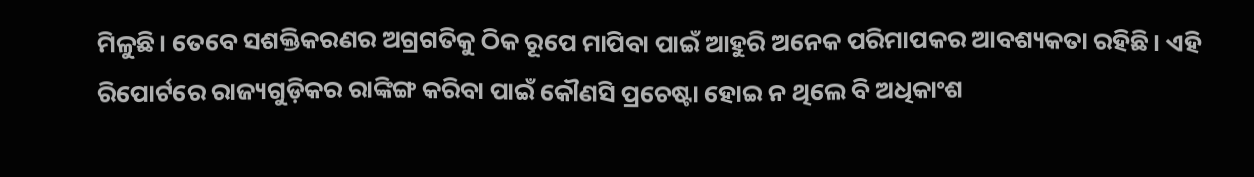ମିଳୁଛି। ତେବେ ସଶକ୍ତିକରଣର ଅଗ୍ରଗତିକୁ ଠିକ ରୂପେ ମାପିବା ପାଇଁ ଆହୁରି ଅନେକ ପରିମାପକର ଆବଶ୍ୟକତା ରହିଛି। ଏହି ରିପୋର୍ଟରେ ରାଜ୍ୟଗୁଡ଼ିକର ରାଙ୍କିଙ୍ଗ କରିବା ପାଇଁ କୌଣସି ପ୍ରଚେଷ୍ଟା ହୋଇ ନ ଥିଲେ ବି ଅଧିକାଂଶ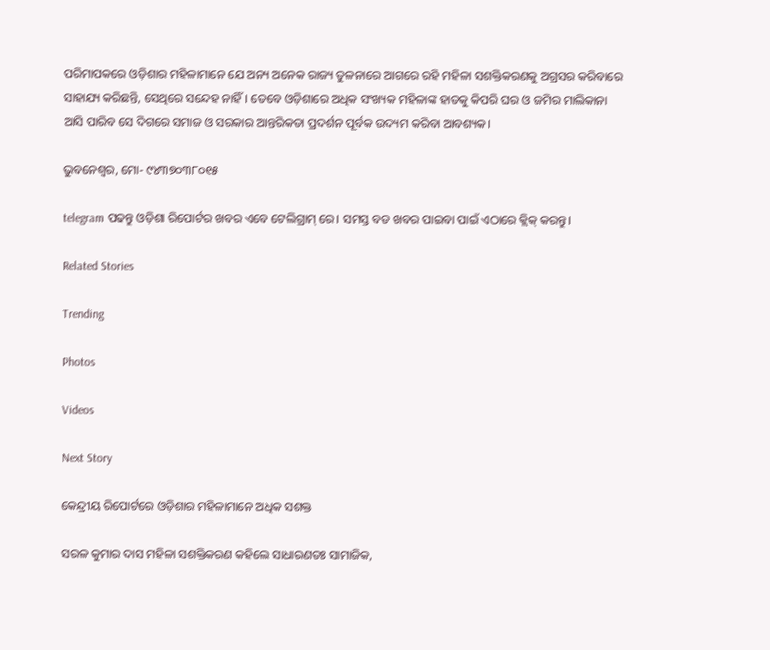ପରିମାପକରେ ଓଡ଼ିଶାର ମହିଳାମାନେ ଯେ ଅନ୍ୟ ଅନେକ ରାଜ୍ୟ ତୁଳନାରେ ଆଗରେ ରହି ମହିଳା ସଶକ୍ତିକରଣକୁ ଅଗ୍ରସର କରିବାରେ ସାହାଯ୍ୟ କରିଛନ୍ତି, ସେଥିରେ ସନ୍ଦେହ ନାହିଁ। ତେବେ ଓଡ଼ିଶାରେ ଅଧିକ ସଂଖ୍ୟକ ମହିଳାଙ୍କ ହାତକୁ କିପରି ଘର ଓ ଜମିର ମାଲିକାନା ଆସି ପାରିବ ସେ ଦିଗରେ ସମାଜ ଓ ସରକାର ଆନ୍ତରିକତା ପ୍ରଦର୍ଶନ ପୂର୍ବକ ଉଦ୍ୟମ କରିବା ଆବଶ୍ୟକ।

ଭୁବନେଶ୍ଵର, ମୋ- ୯୪୩୭୦୩୮୦୧୫

telegram ପଢନ୍ତୁ ଓଡ଼ିଶା ରିପୋର୍ଟର ଖବର ଏବେ ଟେଲିଗ୍ରାମ୍ ରେ। ସମସ୍ତ ବଡ ଖବର ପାଇବା ପାଇଁ ଏଠାରେ କ୍ଲିକ୍ କରନ୍ତୁ।

Related Stories

Trending

Photos

Videos

Next Story

କେନ୍ଦ୍ରୀୟ ରିପୋର୍ଟରେ ଓଡ଼ିଶାର ମହିଳାମାନେ ଅଧିକ ସଶକ୍ତ

ସରଳ କୁମାର ଦାସ ମହିଳା ସଶକ୍ତିକରଣ କହିଲେ ସାଧାରଣତଃ ସାମାଜିକ,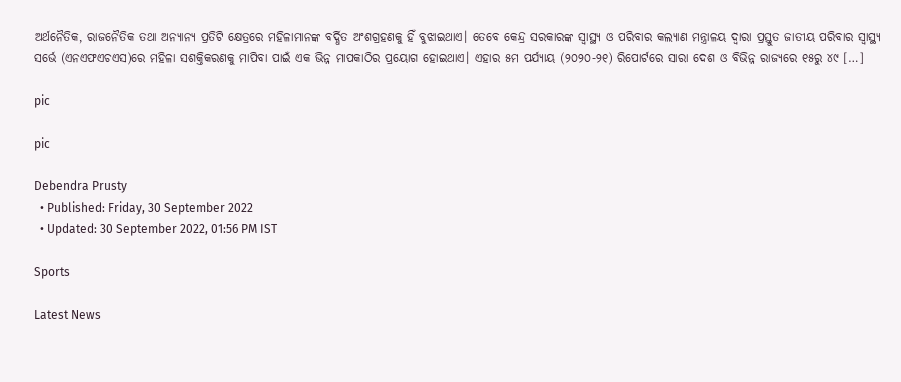ଅର୍ଥନୈତିକ, ରାଜନୈତିକ ତଥା ଅନ୍ୟାନ୍ୟ ପ୍ରତିଟି କ୍ଷେତ୍ରରେ ମହିଳାମାନଙ୍କ ବର୍ଦ୍ଧିତ ଅଂଶଗ୍ରହଣକୁ ହିଁ ବୁଝାଇଥାଏ। ତେବେ କେନ୍ଦ୍ର ସରକାରଙ୍କ ସ୍ୱାସ୍ଥ୍ୟ ଓ ପରିବାର କଲ୍ୟାଣ ମନ୍ତ୍ରାଳୟ ଦ୍ୱାରା ପ୍ରସ୍ତୁତ ଜାତୀୟ ପରିବାର ସ୍ୱାସ୍ଥ୍ୟ ସର୍ଭେ (ଏନଏଫଏଚଏସ)ରେ ମହିଳା ସଶକ୍ତିକରଣକୁ ମାପିବା ପାଇଁ ଏକ ଭିନ୍ନ ମାପକାଠିର ପ୍ରୟୋଗ ହୋଇଥାଏ। ଏହାର ୫ମ ପର୍ଯ୍ୟାୟ (୨୦୨୦-୨୧) ରିପୋର୍ଟରେ ସାରା ଦେଶ ଓ ବିଭିନ୍ନ ରାଜ୍ୟରେ ୧୫ରୁ ୪୯ […]

pic

pic

Debendra Prusty
  • Published: Friday, 30 September 2022
  • Updated: 30 September 2022, 01:56 PM IST

Sports

Latest News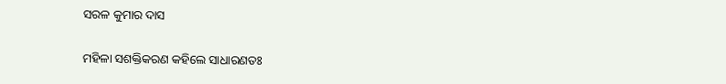ସରଳ କୁମାର ଦାସ

ମହିଳା ସଶକ୍ତିକରଣ କହିଲେ ସାଧାରଣତଃ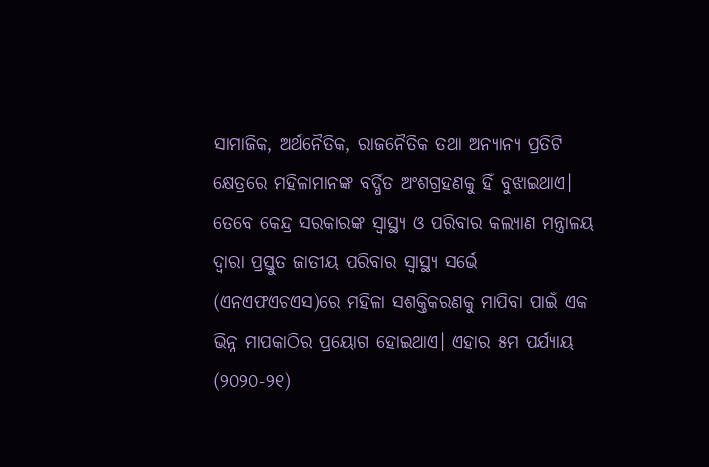ସାମାଜିକ, ଅର୍ଥନୈତିକ, ରାଜନୈତିକ ତଥା ଅନ୍ୟାନ୍ୟ ପ୍ରତିଟି କ୍ଷେତ୍ରରେ ମହିଳାମାନଙ୍କ ବର୍ଦ୍ଧିତ ଅଂଶଗ୍ରହଣକୁ ହିଁ ବୁଝାଇଥାଏ। ତେବେ କେନ୍ଦ୍ର ସରକାରଙ୍କ ସ୍ୱାସ୍ଥ୍ୟ ଓ ପରିବାର କଲ୍ୟାଣ ମନ୍ତ୍ରାଳୟ ଦ୍ୱାରା ପ୍ରସ୍ତୁତ ଜାତୀୟ ପରିବାର ସ୍ୱାସ୍ଥ୍ୟ ସର୍ଭେ (ଏନଏଫଏଚଏସ)ରେ ମହିଳା ସଶକ୍ତିକରଣକୁ ମାପିବା ପାଇଁ ଏକ ଭିନ୍ନ ମାପକାଠିର ପ୍ରୟୋଗ ହୋଇଥାଏ। ଏହାର ୫ମ ପର୍ଯ୍ୟାୟ (୨୦୨୦-୨୧)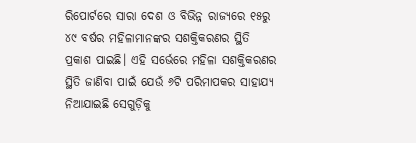ରିପୋର୍ଟରେ ସାରା ଦେଶ ଓ ବିଭିନ୍ନ ରାଜ୍ୟରେ ୧୫ରୁ ୪୯ ବର୍ଷର ମହିଳାମାନଙ୍କର ସଶକ୍ତିକରଣର ସ୍ଥିତି ପ୍ରକାଶ ପାଇଛି। ଏହି ସର୍ଭେରେ ମହିଳା ସଶକ୍ତିକରଣର ସ୍ଥିତି ଜାଣିବା ପାଇଁ ଯେଉଁ ୬ଟି ପରିମାପକର ସାହାଯ୍ୟ ନିଆଯାଇଛି ସେଗୁଡ଼ିକୁ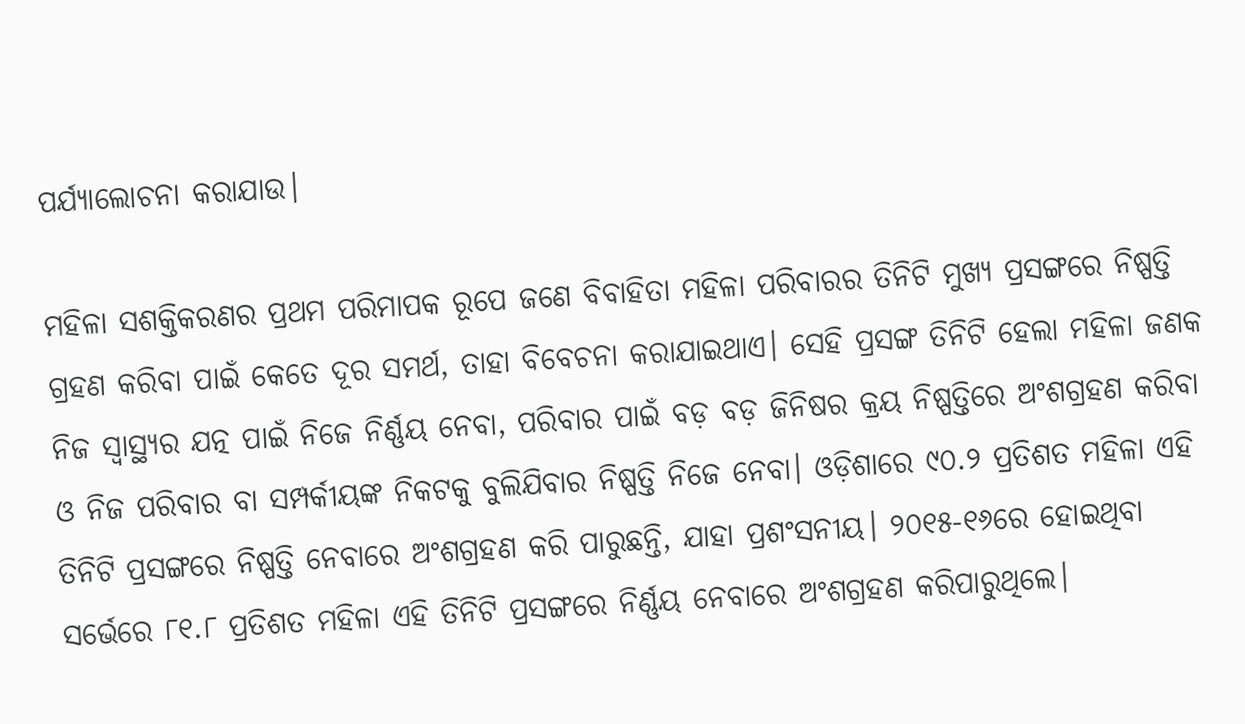ପର୍ଯ୍ୟାଲୋଚନା କରାଯାଉ।

ମହିଳା ସଶକ୍ତିକରଣର ପ୍ରଥମ ପରିମାପକ ରୂପେ ଜଣେ ବିବାହିତା ମହିଳା ପରିବାରର ତିନିଟି ମୁଖ୍ୟ ପ୍ରସଙ୍ଗରେ ନିଷ୍ପତ୍ତି ଗ୍ରହଣ କରିବା ପାଇଁ କେତେ ଦୂର ସମର୍ଥ, ତାହା ବିବେଚନା କରାଯାଇଥାଏ। ସେହି ପ୍ରସଙ୍ଗ ତିନିଟି ହେଲା ମହିଳା ଜଣକ ନିଜ ସ୍ୱାସ୍ଥ୍ୟର ଯତ୍ନ ପାଇଁ ନିଜେ ନିର୍ଣ୍ଣୟ ନେବା, ପରିବାର ପାଇଁ ବଡ଼ ବଡ଼ ଜିନିଷର କ୍ରୟ ନିଷ୍ପତ୍ତିରେ ଅଂଶଗ୍ରହଣ କରିବା ଓ ନିଜ ପରିବାର ବା ସମ୍ପର୍କୀୟଙ୍କ ନିକଟକୁ ବୁଲିଯିବାର ନିଷ୍ପତ୍ତି ନିଜେ ନେବା। ଓଡ଼ିଶାରେ ୯୦.୨ ପ୍ରତିଶତ ମହିଳା ଏହି ତିନିଟି ପ୍ରସଙ୍ଗରେ ନିଷ୍ପତ୍ତି ନେବାରେ ଅଂଶଗ୍ରହଣ କରି ପାରୁଛନ୍ତି, ଯାହା ପ୍ରଶଂସନୀୟ। ୨୦୧୫-୧୬ରେ ହୋଇଥିବା ସର୍ଭେରେ ୮୧.୮ ପ୍ରତିଶତ ମହିଳା ଏହି ତିନିଟି ପ୍ରସଙ୍ଗରେ ନିର୍ଣ୍ଣୟ ନେବାରେ ଅଂଶଗ୍ରହଣ କରିପାରୁଥିଲେ।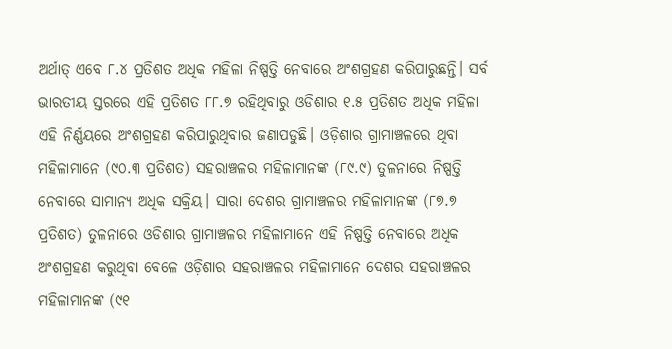ଅର୍ଥାତ୍ ଏବେ ୮.୪ ପ୍ରତିଶତ ଅଧିକ ମହିଳା ନିଷ୍ପତ୍ତି ନେବାରେ ଅଂଶଗ୍ରହଣ କରିପାରୁଛନ୍ତି। ସର୍ବ ଭାରତୀୟ ସ୍ତରରେ ଏହି ପ୍ରତିଶତ ୮୮.୭ ରହିଥିବାରୁ ଓଡିଶାର ୧.୫ ପ୍ରତିଶତ ଅଧିକ ମହିଳା ଏହି ନିର୍ଣ୍ଣୟରେ ଅଂଶଗ୍ରହଣ କରିପାରୁଥିବାର ଜଣାପଡୁଛି। ଓଡ଼ିଶାର ଗ୍ରାମାଞ୍ଚଳରେ ଥିବା ମହିଳାମାନେ (୯୦.୩ ପ୍ରତିଶତ) ସହରାଞ୍ଚଳର ମହିଳାମାନଙ୍କ (୮୯.୯) ତୁଳନାରେ ନିଷ୍ପତ୍ତି ନେବାରେ ସାମାନ୍ୟ ଅଧିକ ସକ୍ରିୟ। ସାରା ଦେଶର ଗ୍ରାମାଞ୍ଚଳର ମହିଳାମାନଙ୍କ (୮୭.୭ ପ୍ରତିଶତ) ତୁଳନାରେ ଓଡିଶାର ଗ୍ରାମାଞ୍ଚଳର ମହିଳାମାନେ ଏହି ନିଷ୍ପତ୍ତି ନେବାରେ ଅଧିକ ଅଂଶଗ୍ରହଣ କରୁଥିବା ବେଳେ ଓଡ଼ିଶାର ସହରାଞ୍ଚଳର ମହିଳାମାନେ ଦେଶର ସହରାଞ୍ଚଳର ମହିଳାମାନଙ୍କ (୯୧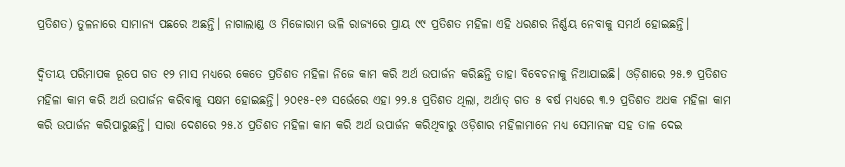ପ୍ରତିଶତ) ତୁଳନାରେ ସାମାନ୍ୟ ପଛରେ ଅଛନ୍ତି। ନାଗାଲାଣ୍ଡ ଓ ମିଜୋରାମ ଭଳି ରାଜ୍ୟରେ ପ୍ରାୟ ୯୯ ପ୍ରତିଶତ ମହିଳା ଏହି ଧରଣର ନିର୍ଣ୍ଣୟ ନେବାକୁ ସମର୍ଥ ହୋଇଛନ୍ତି।

ଦ୍ୱିତୀୟ ପରିମାପକ ରୂପେ ଗତ ୧୨ ମାସ ମଧ୍ୟରେ କେତେ ପ୍ରତିଶତ ମହିଳା ନିଜେ କାମ କରି ଅର୍ଥ ଉପାର୍ଜନ କରିଛନ୍ତି ତାହା ବିବେଚନାକୁ ନିଆଯାଇଛି। ଓଡ଼ିଶାରେ ୨୫.୭ ପ୍ରତିଶତ ମହିଳା କାମ କରି ଅର୍ଥ ଉପାର୍ଜନ କରିବାକୁ ସକ୍ଷମ ହୋଇଛନ୍ତି। ୨୦୧୫-୧୬ ସର୍ଭେରେ ଏହା ୨୨.୫ ପ୍ରତିଶତ ଥିଲା, ଅର୍ଥାତ୍ ଗତ ୫ ବର୍ଷ ମଧ୍ୟରେ ୩.୨ ପ୍ରତିଶତ ଅଧକ ମହିଳା କାମ କରି ଉପାର୍ଜନ କରିପାରୁଛନ୍ତି। ସାରା ଦେଶରେ ୨୫.୪ ପ୍ରତିଶତ ମହିଳା କାମ କରି ଅର୍ଥ ଉପାର୍ଜନ କରିଥିବାରୁ ଓଡ଼ିଶାର ମହିଳାମାନେ ମଧ୍ୟ ସେମାନଙ୍କ ସହ ତାଳ ଦେଇ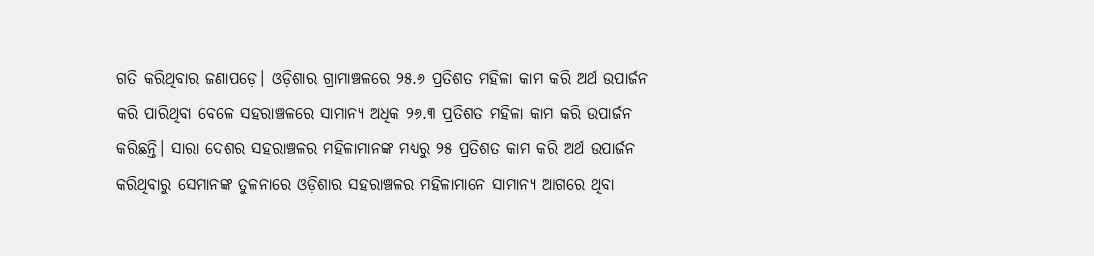ଗତି କରିଥିବାର ଜଣାପଡ଼େ। ଓଡ଼ିଶାର ଗ୍ରାମାଞ୍ଚଳରେ ୨୫.୬ ପ୍ରତିଶତ ମହିଳା କାମ କରି ଅର୍ଥ ଉପାର୍ଜନ କରି ପାରିଥିବା ବେଳେ ସହରାଞ୍ଚଳରେ ସାମାନ୍ୟ ଅଧିକ ୨୬.୩ ପ୍ରତିଶତ ମହିଳା କାମ କରି ଉପାର୍ଜନ କରିଛନ୍ତି। ସାରା ଦେଶର ସହରାଞ୍ଚଳର ମହିଳାମାନଙ୍କ ମଧ୍ୟରୁ ୨୫ ପ୍ରତିଶତ କାମ କରି ଅର୍ଥ ଉପାର୍ଜନ କରିଥିବାରୁ ସେମାନଙ୍କ ତୁଳନାରେ ଓଡ଼ିଶାର ସହରାଞ୍ଚଳର ମହିଳାମାନେ ସାମାନ୍ୟ ଆଗରେ ଥିବା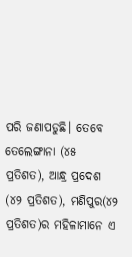ପରି ଜଣାପଡୁଛି। ତେବେ ତେଲେଙ୍ଗାନା (୪୫ ପ୍ରତିଶତ), ଆନ୍ଧ୍ର ପ୍ରଦେଶ (୪୨ ପ୍ରତିଶତ), ମଣିପୁର(୪୨ ପ୍ରତିଶତ)ର ମହିଳାମାନେ ଏ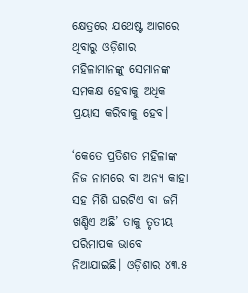କ୍ଷେତ୍ରରେ ଯଥେଷ୍ଟ ଆଗରେ ଥିବାରୁ ଓଡ଼ିଶାର ମହିଳାମାନଙ୍କୁ ସେମାନଙ୍କ ସମକକ୍ଷ ହେବାକୁ ଅଧିକ ପ୍ରୟାସ କରିବାକୁ ହେବ।

‘କେତେ ପ୍ରତିଶତ ମହିଳାଙ୍କ ନିଜ ନାମରେ ବା ଅନ୍ୟ କାହା ସହ ମିଶି ଘରଟିଏ ବା ଜମି ଖଣ୍ଡିଏ ଅଛି’ ତାକୁ ତୃତୀୟ ପରିମାପକ ଭାବେ ନିଆଯାଇଛି। ଓଡ଼ିଶାର ୪୩.୫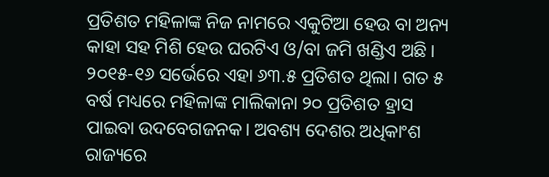ପ୍ରତିଶତ ମହିଳାଙ୍କ ନିଜ ନାମରେ ଏକୁଟିଆ ହେଉ ବା ଅନ୍ୟ କାହା ସହ ମିଶି ହେଉ ଘରଟିଏ ଓ/ବା ଜମି ଖଣ୍ଡିଏ ଅଛି। ୨୦୧୫-୧୬ ସର୍ଭେରେ ଏହା ୬୩.୫ ପ୍ରତିଶତ ଥିଲା। ଗତ ୫ ବର୍ଷ ମଧ୍ୟରେ ମହିଳାଙ୍କ ମାଲିକାନା ୨୦ ପ୍ରତିଶତ ହ୍ରାସ ପାଇବା ଉଦବେଗଜନକ। ଅବଶ୍ୟ ଦେଶର ଅଧିକାଂଶ ରାଜ୍ୟରେ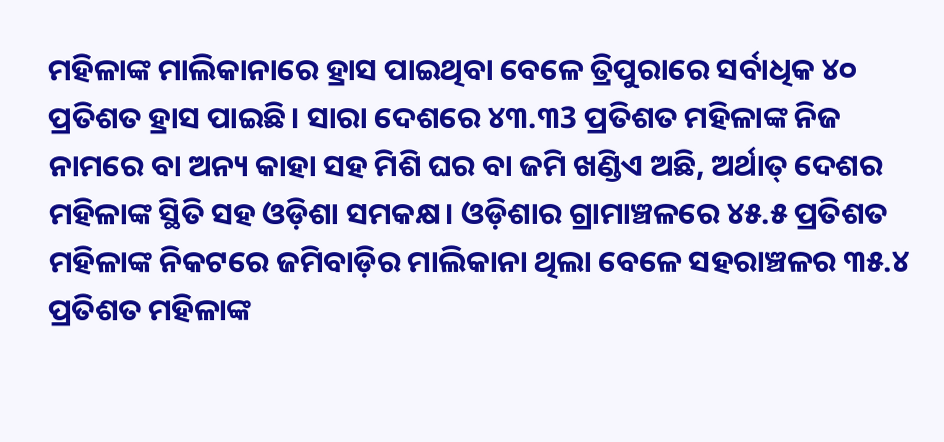ମହିଳାଙ୍କ ମାଲିକାନାରେ ହ୍ରାସ ପାଇଥିବା ବେଳେ ତ୍ରିପୁରାରେ ସର୍ବାଧିକ ୪୦ ପ୍ରତିଶତ ହ୍ରାସ ପାଇଛି। ସାରା ଦେଶରେ ୪୩.୩3 ପ୍ରତିଶତ ମହିଳାଙ୍କ ନିଜ ନାମରେ ବା ଅନ୍ୟ କାହା ସହ ମିଶି ଘର ବା ଜମି ଖଣ୍ଡିଏ ଅଛି, ଅର୍ଥାତ୍ ଦେଶର ମହିଳାଙ୍କ ସ୍ଥିତି ସହ ଓଡ଼ିଶା ସମକକ୍ଷ। ଓଡ଼ିଶାର ଗ୍ରାମାଞ୍ଚଳରେ ୪୫.୫ ପ୍ରତିଶତ ମହିଳାଙ୍କ ନିକଟରେ ଜମିବାଡ଼ିର ମାଲିକାନା ଥିଲା ବେଳେ ସହରାଞ୍ଚଳର ୩୫.୪ ପ୍ରତିଶତ ମହିଳାଙ୍କ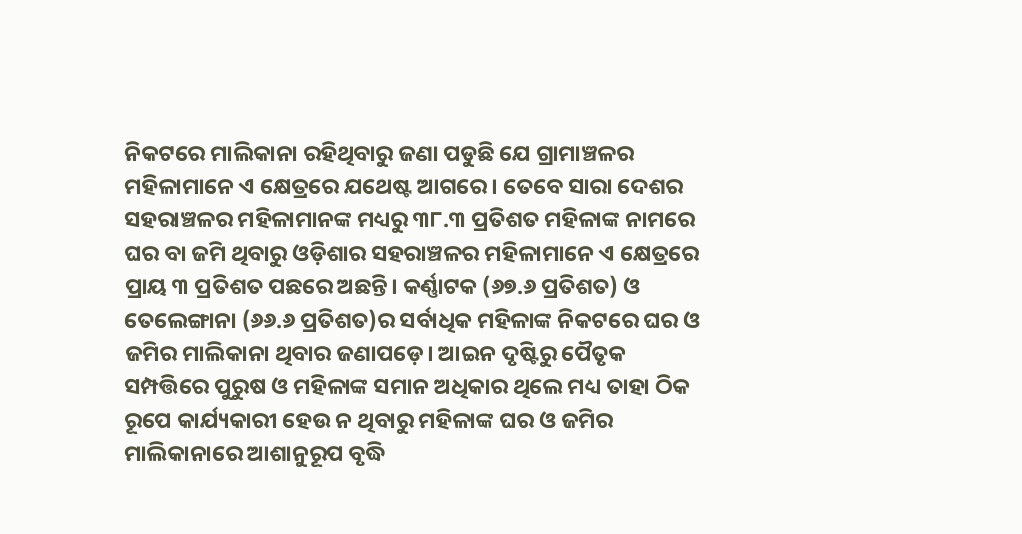ନିକଟରେ ମାଲିକାନା ରହିଥିବାରୁ ଜଣା ପଡୁଛି ଯେ ଗ୍ରାମାଞ୍ଚଳର ମହିଳାମାନେ ଏ କ୍ଷେତ୍ରରେ ଯଥେଷ୍ଟ ଆଗରେ। ତେବେ ସାରା ଦେଶର ସହରାଞ୍ଚଳର ମହିଳାମାନଙ୍କ ମଧ୍ୟରୁ ୩୮.୩ ପ୍ରତିଶତ ମହିଳାଙ୍କ ନାମରେ ଘର ବା ଜମି ଥିବାରୁ ଓଡ଼ିଶାର ସହରାଞ୍ଚଳର ମହିଳାମାନେ ଏ କ୍ଷେତ୍ରରେ ପ୍ରାୟ ୩ ପ୍ରତିଶତ ପଛରେ ଅଛନ୍ତି। କର୍ଣ୍ଣାଟକ (୬୭.୬ ପ୍ରତିଶତ) ଓ ତେଲେଙ୍ଗାନା (୬୬.୬ ପ୍ରତିଶତ)ର ସର୍ବାଧିକ ମହିଳାଙ୍କ ନିକଟରେ ଘର ଓ ଜମିର ମାଲିକାନା ଥିବାର ଜଣାପଡ଼େ। ଆଇନ ଦୃଷ୍ଟିରୁ ପୈତୃକ ସମ୍ପତ୍ତିରେ ପୁରୁଷ ଓ ମହିଳାଙ୍କ ସମାନ ଅଧିକାର ଥିଲେ ମଧ୍ୟ ତାହା ଠିକ ରୂପେ କାର୍ଯ୍ୟକାରୀ ହେଉ ନ ଥିବାରୁ ମହିଳାଙ୍କ ଘର ଓ ଜମିର ମାଲିକାନାରେ ଆଶାନୁରୂପ ବୃଦ୍ଧି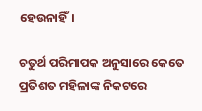ହେଉନାହିଁ।

ଚତୁର୍ଥ ପରିମାପକ ଅନୁସାରେ କେତେ ପ୍ରତିଶତ ମହିଳାଙ୍କ ନିକଟରେ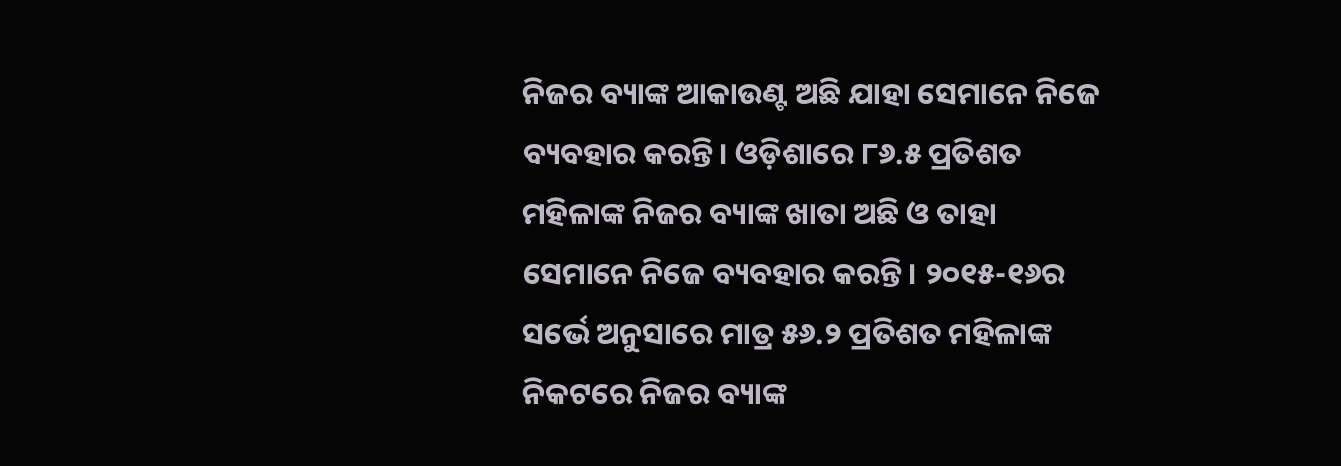ନିଜର ବ୍ୟାଙ୍କ ଆକାଉଣ୍ଟ ଅଛି ଯାହା ସେମାନେ ନିଜେ ବ୍ୟବହାର କରନ୍ତି। ଓଡ଼ିଶାରେ ୮୬.୫ ପ୍ରତିଶତ ମହିଳାଙ୍କ ନିଜର ବ୍ୟାଙ୍କ ଖାତା ଅଛି ଓ ତାହା ସେମାନେ ନିଜେ ବ୍ୟବହାର କରନ୍ତି। ୨୦୧୫-୧୬ର ସର୍ଭେ ଅନୁସାରେ ମାତ୍ର ୫୬.୨ ପ୍ରତିଶତ ମହିଳାଙ୍କ ନିକଟରେ ନିଜର ବ୍ୟାଙ୍କ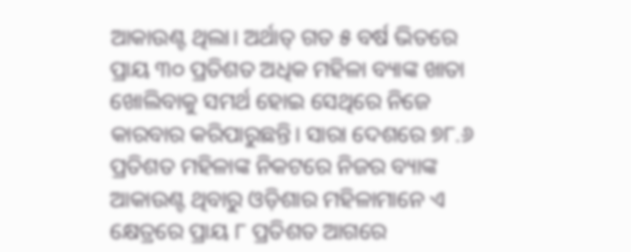ଆକାଉଣ୍ଟ ଥିଲା। ଅର୍ଥାତ୍ ଗତ ୫ ବର୍ଷ ଭିତରେ ପ୍ରାୟ ୩୦ ପ୍ରତିଶତ ଅଧିକ ମହିଳା ବ୍ୟାଙ୍କ ଖାତା ଖୋଲିବାକୁ ସମର୍ଥ ହୋଇ ସେଥିରେ ନିଜେ କାରବାର କରିପାରୁଛନ୍ତି। ସାରା ଦେଶରେ ୭୮.୬ ପ୍ରତିଶତ ମହିଳାଙ୍କ ନିକଟରେ ନିଜର ବ୍ୟାଙ୍କ ଆକାଉଣ୍ଟ ଥିବାରୁ ଓଡ଼ିଶାର ମହିଳାମାନେ ଏ କ୍ଷେତ୍ରରେ ପ୍ରାୟ ୮ ପ୍ରତିଶତ ଆଗରେ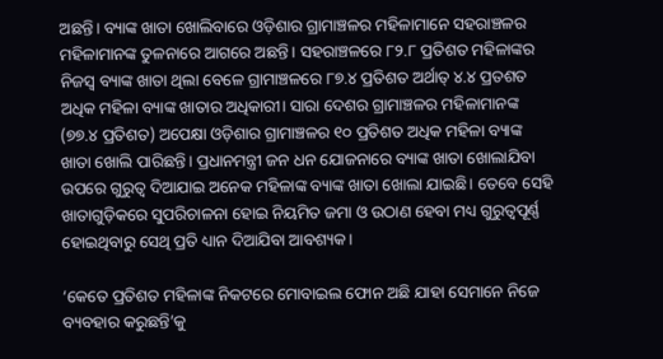ଅଛନ୍ତି। ବ୍ୟାଙ୍କ ଖାତା ଖୋଲିବାରେ ଓଡ଼ିଶାର ଗ୍ରାମାଞ୍ଚଳର ମହିଳାମାନେ ସହରାଞ୍ଚଳର ମହିଳାମାନଙ୍କ ତୁଳନାରେ ଆଗରେ ଅଛନ୍ତି। ସହରାଞ୍ଚଳରେ ୮୨.୮ ପ୍ରତିଶତ ମହିଳାଙ୍କର ନିଜସ୍ୱ ବ୍ୟାଙ୍କ ଖାତା ଥିଲା ବେଳେ ଗ୍ରାମାଞ୍ଚଳରେ ୮୭.୪ ପ୍ରତିଶତ ଅର୍ଥାତ୍ ୪.୪ ପ୍ରତଶତ ଅଧିକ ମହିଳା ବ୍ୟାଙ୍କ ଖାତାର ଅଧିକାରୀ। ସାରା ଦେଶର ଗ୍ରାମାଞ୍ଚଳର ମହିଳାମାନଙ୍କ (୭୭.୪ ପ୍ରତିଶତ) ଅପେକ୍ଷା ଓଡ଼ିଶାର ଗ୍ରାମାଞ୍ଚଳର ୧୦ ପ୍ରତିଶତ ଅଧିକ ମହିଳା ବ୍ୟାଙ୍କ ଖାତା ଖୋଲି ପାରିଛନ୍ତି। ପ୍ରଧାନମନ୍ତ୍ରୀ ଜନ ଧନ ଯୋଜନାରେ ବ୍ୟାଙ୍କ ଖାତା ଖୋଲାଯିବା ଉପରେ ଗୁରୁତ୍ୱ ଦିଆଯାଇ ଅନେକ ମହିଳାଙ୍କ ବ୍ୟାଙ୍କ ଖାତା ଖୋଲା ଯାଇଛି। ତେବେ ସେହି ଖାତାଗୁଡ଼ିକରେ ସୁପରିଚାଳନା ହୋଇ ନିୟମିତ ଜମା ଓ ଉଠାଣ ହେବା ମଧ୍ୟ ଗୁରୁତ୍ୱପୂର୍ଣ୍ଣ ହୋଇଥିବାରୁ ସେଥି ପ୍ରତି ଧ୍ୟାନ ଦିଆଯିବା ଆବଶ୍ୟକ।

‘କେତେ ପ୍ରତିଶତ ମହିଳାଙ୍କ ନିକଟରେ ମୋବାଇଲ ଫୋନ ଅଛି ଯାହା ସେମାନେ ନିଜେ ବ୍ୟବହାର କରୁଛନ୍ତି’କୁ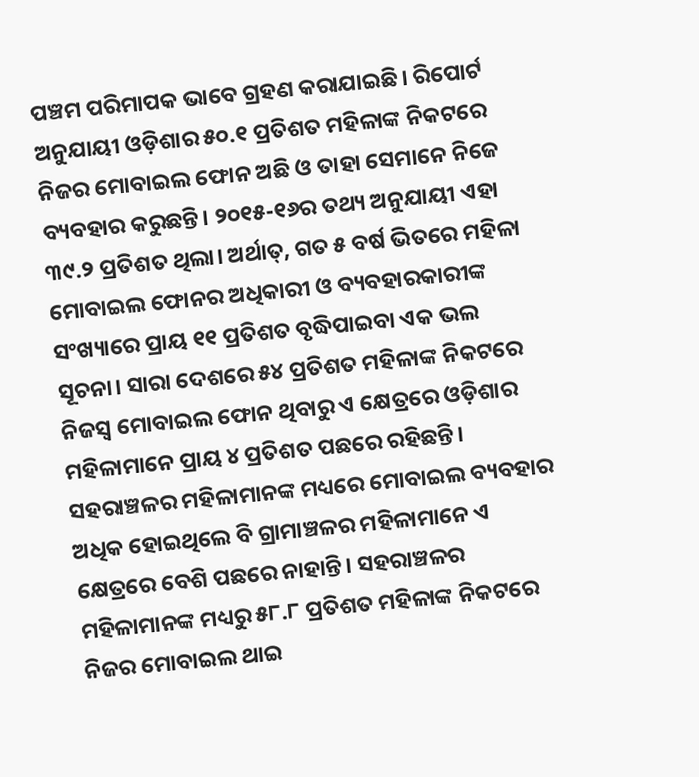ପଞ୍ଚମ ପରିମାପକ ଭାବେ ଗ୍ରହଣ କରାଯାଇଛି। ରିପୋର୍ଟ ଅନୁଯାୟୀ ଓଡ଼ିଶାର ୫୦.୧ ପ୍ରତିଶତ ମହିଳାଙ୍କ ନିକଟରେ ନିଜର ମୋବାଇଲ ଫୋନ ଅଛି ଓ ତାହା ସେମାନେ ନିଜେ ବ୍ୟବହାର କରୁଛନ୍ତି। ୨୦୧୫-୧୬ର ତଥ୍ୟ ଅନୁଯାୟୀ ଏହା ୩୯.୨ ପ୍ରତିଶତ ଥିଲା। ଅର୍ଥାତ୍, ଗତ ୫ ବର୍ଷ ଭିତରେ ମହିଳା ମୋବାଇଲ ଫୋନର ଅଧିକାରୀ ଓ ବ୍ୟବହାରକାରୀଙ୍କ ସଂଖ୍ୟାରେ ପ୍ରାୟ ୧୧ ପ୍ରତିଶତ ବୃଦ୍ଧିପାଇବା ଏକ ଭଲ ସୂଚନା। ସାରା ଦେଶରେ ୫୪ ପ୍ରତିଶତ ମହିଳାଙ୍କ ନିକଟରେ ନିଜସ୍ୱ ମୋବାଇଲ ଫୋନ ଥିବାରୁ ଏ କ୍ଷେତ୍ରରେ ଓଡ଼ିଶାର ମହିଳାମାନେ ପ୍ରାୟ ୪ ପ୍ରତିଶତ ପଛରେ ରହିଛନ୍ତି। ସହରାଞ୍ଚଳର ମହିଳାମାନଙ୍କ ମଧ୍ୟରେ ମୋବାଇଲ ବ୍ୟବହାର ଅଧିକ ହୋଇଥିଲେ ବି ଗ୍ରାମାଞ୍ଚଳର ମହିଳାମାନେ ଏ କ୍ଷେତ୍ରରେ ବେଶି ପଛରେ ନାହାନ୍ତି। ସହରାଞ୍ଚଳର ମହିଳାମାନଙ୍କ ମଧ୍ୟରୁ ୫୮.୮ ପ୍ରତିଶତ ମହିଳାଙ୍କ ନିକଟରେ ନିଜର ମୋବାଇଲ ଥାଇ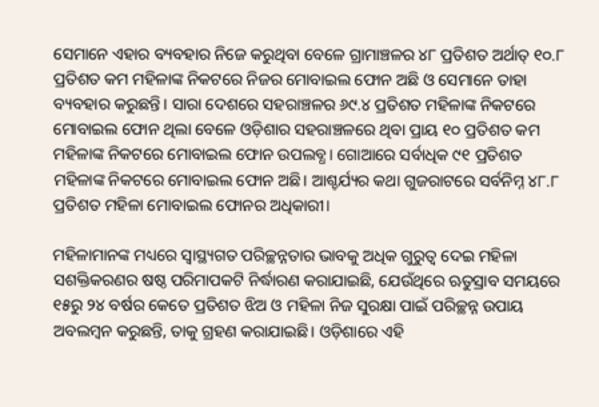ସେମାନେ ଏହାର ବ୍ୟବହାର ନିଜେ କରୁଥିବା ବେଳେ ଗ୍ରାମାଞ୍ଚଳର ୪୮ ପ୍ରତିଶତ ଅର୍ଥାତ୍ ୧୦.୮ ପ୍ରତିଶତ କମ ମହିଳାଙ୍କ ନିକଟରେ ନିଜର ମୋବାଇଲ ଫୋନ ଅଛି ଓ ସେମାନେ ତାହା ବ୍ୟବହାର କରୁଛନ୍ତି। ସାରା ଦେଶରେ ସହରାଞ୍ଚଳର ୬୯.୪ ପ୍ରତିଶତ ମହିଳାଙ୍କ ନିକଟରେ ମୋବାଇଲ ଫୋନ ଥିଲା ବେଳେ ଓଡ଼ିଶାର ସହରାଞ୍ଚଳରେ ଥିବା ପ୍ରାୟ ୧୦ ପ୍ରତିଶତ କମ ମହିଳାଙ୍କ ନିକଟରେ ମୋବାଇଲ ଫୋନ ଉପଲବ୍ଧ। ଗୋଆରେ ସର୍ବାଧିକ ୯୧ ପ୍ରତିଶତ ମହିଳାଙ୍କ ନିକଟରେ ମୋବାଇଲ ଫୋନ ଅଛି। ଆଶ୍ଚର୍ଯ୍ୟର କଥା ଗୁଜରାଟରେ ସର୍ବନିମ୍ନ ୪୮.୮ ପ୍ରତିଶତ ମହିଳା ମୋବାଇଲ ଫୋନର ଅଧିକାରୀ।

ମହିଳାମାନଙ୍କ ମଧ୍ୟରେ ସ୍ୱାସ୍ଥ୍ୟଗତ ପରିଚ୍ଛନ୍ନତାର ଭାବକୁ ଅଧିକ ଗୁରୁତ୍ୱ ଦେଇ ମହିଳା ସଶକ୍ତିକରଣର ଷଷ୍ଠ ପରିମାପକଟି ନିର୍ଦ୍ଧାରଣ କରାଯାଇଛି, ଯେଉଁଥିରେ ଋତୁସ୍ରାବ ସମୟରେ ୧୫ରୁ ୨୪ ବର୍ଷର କେତେ ପ୍ରତିଶତ ଝିଅ ଓ ମହିଳା ନିଜ ସୁରକ୍ଷା ପାଇଁ ପରିଚ୍ଛନ୍ନ ଉପାୟ ଅବଲମ୍ୱନ କରୁଛନ୍ତି, ତାକୁ ଗ୍ରହଣ କରାଯାଇଛି। ଓଡ଼ିଶାରେ ଏହି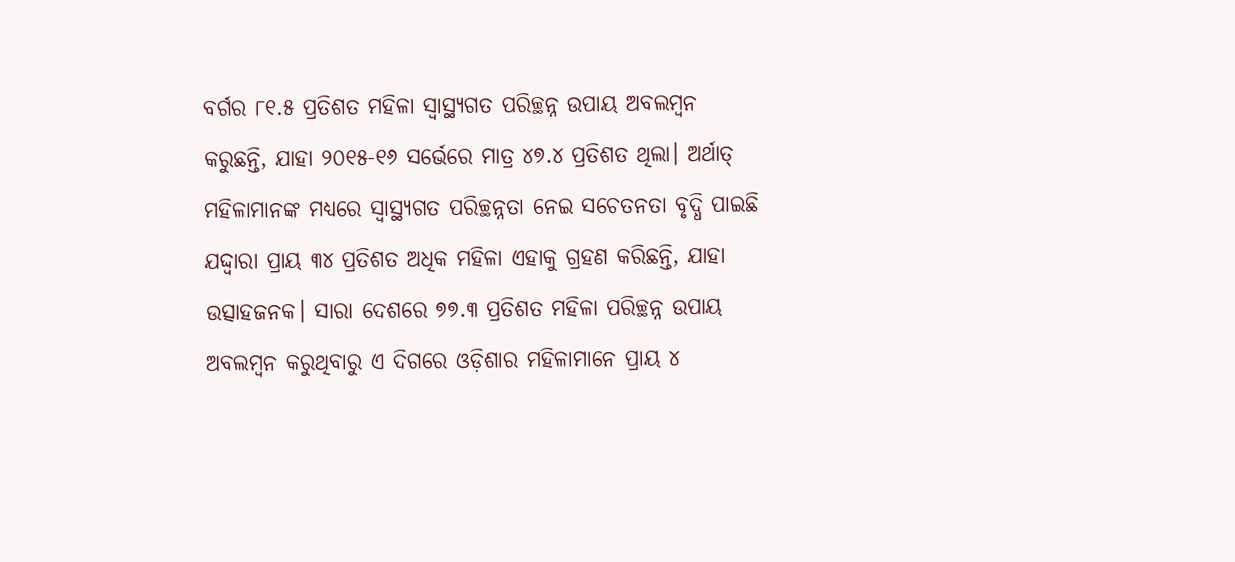ବର୍ଗର ୮୧.୫ ପ୍ରତିଶତ ମହିଳା ସ୍ୱାସ୍ଥ୍ୟଗତ ପରିଚ୍ଛନ୍ନ ଉପାୟ ଅବଲମ୍ୱନ କରୁଛନ୍ତି, ଯାହା ୨୦୧୫-୧୬ ସର୍ଭେରେ ମାତ୍ର ୪୭.୪ ପ୍ରତିଶତ ଥିଲା। ଅର୍ଥାତ୍ ମହିଳାମାନଙ୍କ ମଧ୍ୟରେ ସ୍ୱାସ୍ଥ୍ୟଗତ ପରିଚ୍ଛନ୍ନତା ନେଇ ସଚେତନତା ବୃଦ୍ଧି ପାଇଛି ଯଦ୍ଦ୍ୱାରା ପ୍ରାୟ ୩୪ ପ୍ରତିଶତ ଅଧିକ ମହିଳା ଏହାକୁ ଗ୍ରହଣ କରିଛନ୍ତି, ଯାହା ଉତ୍ସାହଜନକ। ସାରା ଦେଶରେ ୭୭.୩ ପ୍ରତିଶତ ମହିଳା ପରିଚ୍ଛନ୍ନ ଉପାୟ ଅବଲମ୍ୱନ କରୁଥିବାରୁ ଏ ଦିଗରେ ଓଡ଼ିଶାର ମହିଳାମାନେ ପ୍ରାୟ ୪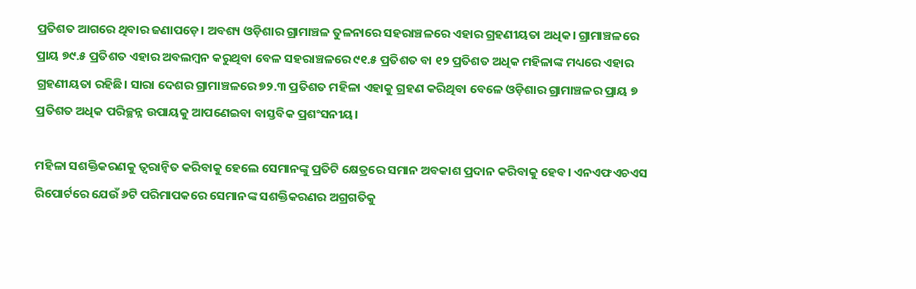ପ୍ରତିଶତ ଆଗରେ ଥିବାର ଜଣାପଡ଼େ। ଅବଶ୍ୟ ଓଡ଼ିଶାର ଗ୍ରାମାଞ୍ଚଳ ତୁଳନାରେ ସହରାଞ୍ଚଳରେ ଏହାର ଗ୍ରହଣୀୟତା ଅଧିକ। ଗ୍ରାମାଞ୍ଚଳରେ ପ୍ରାୟ ୭୯.୫ ପ୍ରତିଶତ ଏହାର ଅବଲମ୍ୱନ କରୁଥିବା ବେଳ ସହରାଞ୍ଚଳରେ ୯୧.୫ ପ୍ରତିଶତ ବା ୧୨ ପ୍ରତିଶତ ଅଧିକ ମହିଳାଙ୍କ ମଧ୍ୟରେ ଏହାର ଗ୍ରହଣୀୟତା ରହିଛି। ସାରା ଦେଶର ଗ୍ରାମାଞ୍ଚଳରେ ୭୨.୩ ପ୍ରତିଶତ ମହିଳା ଏହାକୁ ଗ୍ରହଣ କରିଥିବା ବେଳେ ଓଡ଼ିଶାର ଗ୍ରାମାଞ୍ଚଳର ପ୍ରାୟ ୭ ପ୍ରତିଶତ ଅଧିକ ପରିଚ୍ଛନ୍ନ ଉପାୟକୁ ଆପଣେଇବା ବାସ୍ତବିକ ପ୍ରଶଂସନୀୟ।

ମହିଳା ସଶକ୍ତିକରଣକୁ ତ୍ୱରାନ୍ୱିତ କରିବାକୁ ହେଲେ ସେମାନଙ୍କୁ ପ୍ରତିଟି କ୍ଷେତ୍ରରେ ସମାନ ଅବକାଶ ପ୍ରଦାନ କରିବାକୁ ହେବ। ଏନଏଫଏଚଏସ ରିପୋର୍ଟରେ ଯେଉଁ ୬ଟି ପରିମାପକରେ ସେମାନଙ୍କ ସଶକ୍ତିକରଣର ଅଗ୍ରଗତିକୁ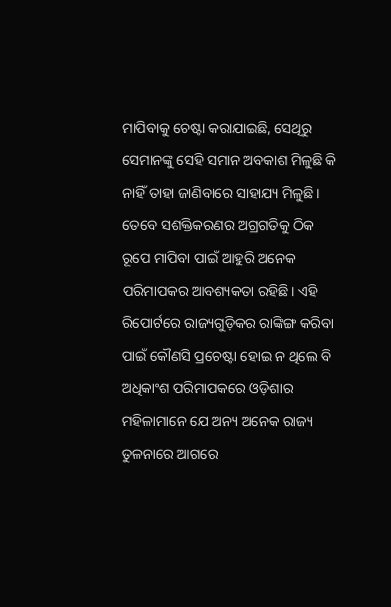ମାପିବାକୁ ଚେଷ୍ଟା କରାଯାଇଛି, ସେଥିରୁ ସେମାନଙ୍କୁ ସେହି ସମାନ ଅବକାଶ ମିଳୁଛି କି ନାହିଁ ତାହା ଜାଣିବାରେ ସାହାଯ୍ୟ ମିଳୁଛି। ତେବେ ସଶକ୍ତିକରଣର ଅଗ୍ରଗତିକୁ ଠିକ ରୂପେ ମାପିବା ପାଇଁ ଆହୁରି ଅନେକ ପରିମାପକର ଆବଶ୍ୟକତା ରହିଛି। ଏହି ରିପୋର୍ଟରେ ରାଜ୍ୟଗୁଡ଼ିକର ରାଙ୍କିଙ୍ଗ କରିବା ପାଇଁ କୌଣସି ପ୍ରଚେଷ୍ଟା ହୋଇ ନ ଥିଲେ ବି ଅଧିକାଂଶ ପରିମାପକରେ ଓଡ଼ିଶାର ମହିଳାମାନେ ଯେ ଅନ୍ୟ ଅନେକ ରାଜ୍ୟ ତୁଳନାରେ ଆଗରେ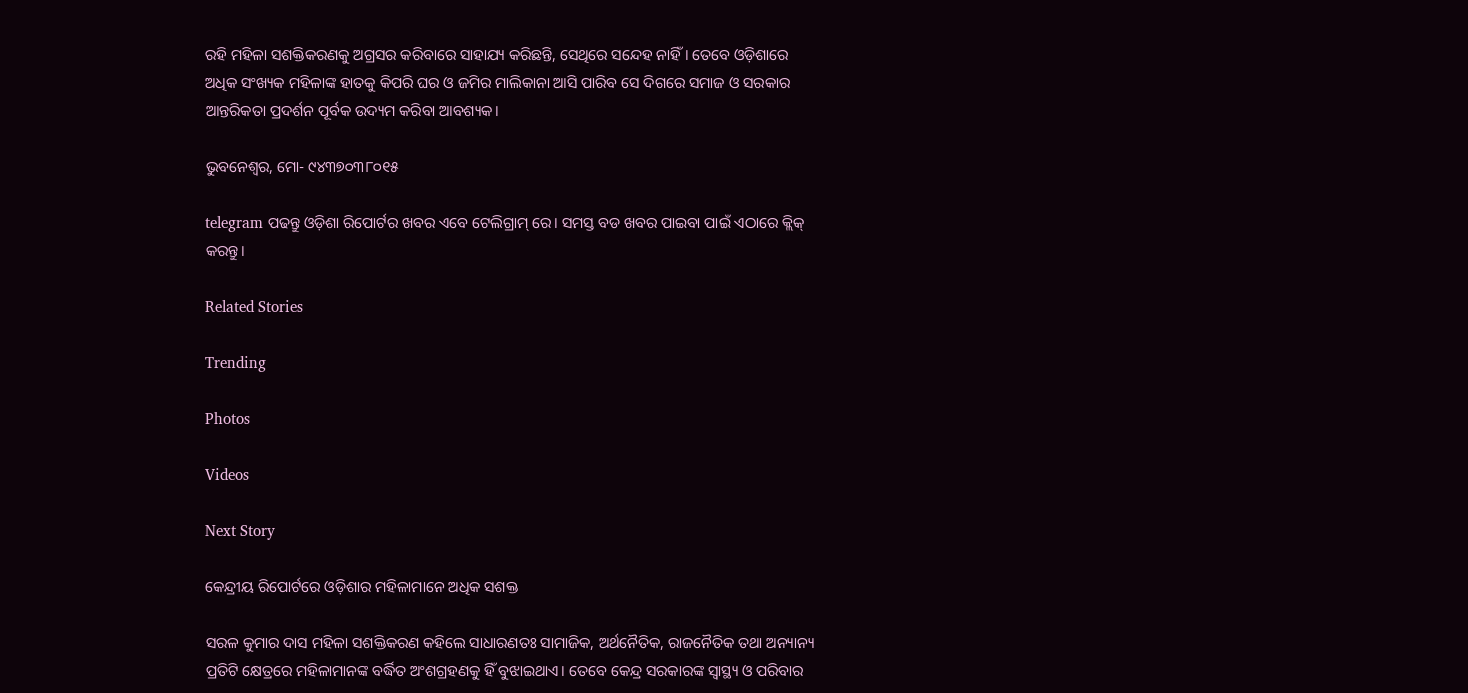ରହି ମହିଳା ସଶକ୍ତିକରଣକୁ ଅଗ୍ରସର କରିବାରେ ସାହାଯ୍ୟ କରିଛନ୍ତି, ସେଥିରେ ସନ୍ଦେହ ନାହିଁ। ତେବେ ଓଡ଼ିଶାରେ ଅଧିକ ସଂଖ୍ୟକ ମହିଳାଙ୍କ ହାତକୁ କିପରି ଘର ଓ ଜମିର ମାଲିକାନା ଆସି ପାରିବ ସେ ଦିଗରେ ସମାଜ ଓ ସରକାର ଆନ୍ତରିକତା ପ୍ରଦର୍ଶନ ପୂର୍ବକ ଉଦ୍ୟମ କରିବା ଆବଶ୍ୟକ।

ଭୁବନେଶ୍ଵର, ମୋ- ୯୪୩୭୦୩୮୦୧୫

telegram ପଢନ୍ତୁ ଓଡ଼ିଶା ରିପୋର୍ଟର ଖବର ଏବେ ଟେଲିଗ୍ରାମ୍ ରେ। ସମସ୍ତ ବଡ ଖବର ପାଇବା ପାଇଁ ଏଠାରେ କ୍ଲିକ୍ କରନ୍ତୁ।

Related Stories

Trending

Photos

Videos

Next Story

କେନ୍ଦ୍ରୀୟ ରିପୋର୍ଟରେ ଓଡ଼ିଶାର ମହିଳାମାନେ ଅଧିକ ସଶକ୍ତ

ସରଳ କୁମାର ଦାସ ମହିଳା ସଶକ୍ତିକରଣ କହିଲେ ସାଧାରଣତଃ ସାମାଜିକ, ଅର୍ଥନୈତିକ, ରାଜନୈତିକ ତଥା ଅନ୍ୟାନ୍ୟ ପ୍ରତିଟି କ୍ଷେତ୍ରରେ ମହିଳାମାନଙ୍କ ବର୍ଦ୍ଧିତ ଅଂଶଗ୍ରହଣକୁ ହିଁ ବୁଝାଇଥାଏ। ତେବେ କେନ୍ଦ୍ର ସରକାରଙ୍କ ସ୍ୱାସ୍ଥ୍ୟ ଓ ପରିବାର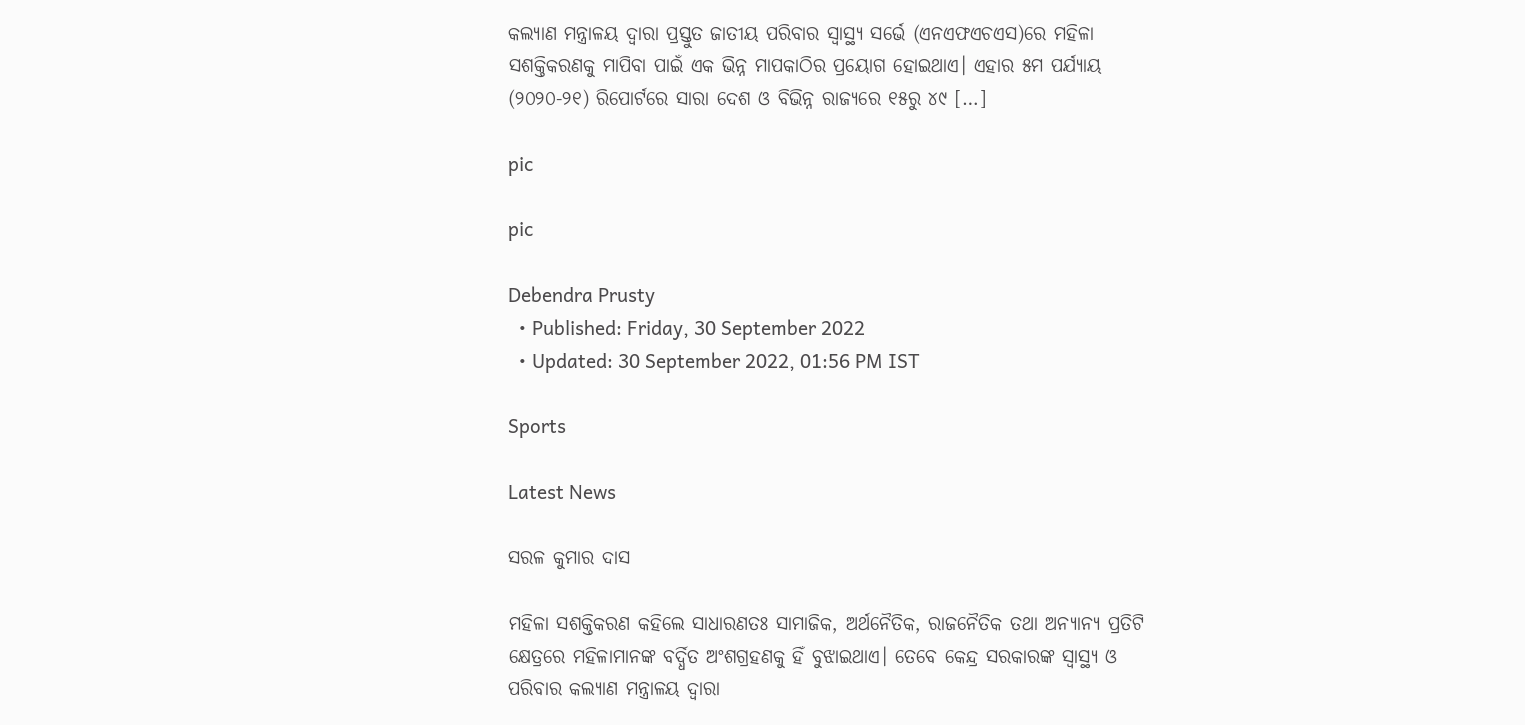କଲ୍ୟାଣ ମନ୍ତ୍ରାଳୟ ଦ୍ୱାରା ପ୍ରସ୍ତୁତ ଜାତୀୟ ପରିବାର ସ୍ୱାସ୍ଥ୍ୟ ସର୍ଭେ (ଏନଏଫଏଚଏସ)ରେ ମହିଳା ସଶକ୍ତିକରଣକୁ ମାପିବା ପାଇଁ ଏକ ଭିନ୍ନ ମାପକାଠିର ପ୍ରୟୋଗ ହୋଇଥାଏ। ଏହାର ୫ମ ପର୍ଯ୍ୟାୟ (୨୦୨୦-୨୧) ରିପୋର୍ଟରେ ସାରା ଦେଶ ଓ ବିଭିନ୍ନ ରାଜ୍ୟରେ ୧୫ରୁ ୪୯ […]

pic

pic

Debendra Prusty
  • Published: Friday, 30 September 2022
  • Updated: 30 September 2022, 01:56 PM IST

Sports

Latest News

ସରଳ କୁମାର ଦାସ

ମହିଳା ସଶକ୍ତିକରଣ କହିଲେ ସାଧାରଣତଃ ସାମାଜିକ, ଅର୍ଥନୈତିକ, ରାଜନୈତିକ ତଥା ଅନ୍ୟାନ୍ୟ ପ୍ରତିଟି କ୍ଷେତ୍ରରେ ମହିଳାମାନଙ୍କ ବର୍ଦ୍ଧିତ ଅଂଶଗ୍ରହଣକୁ ହିଁ ବୁଝାଇଥାଏ। ତେବେ କେନ୍ଦ୍ର ସରକାରଙ୍କ ସ୍ୱାସ୍ଥ୍ୟ ଓ ପରିବାର କଲ୍ୟାଣ ମନ୍ତ୍ରାଳୟ ଦ୍ୱାରା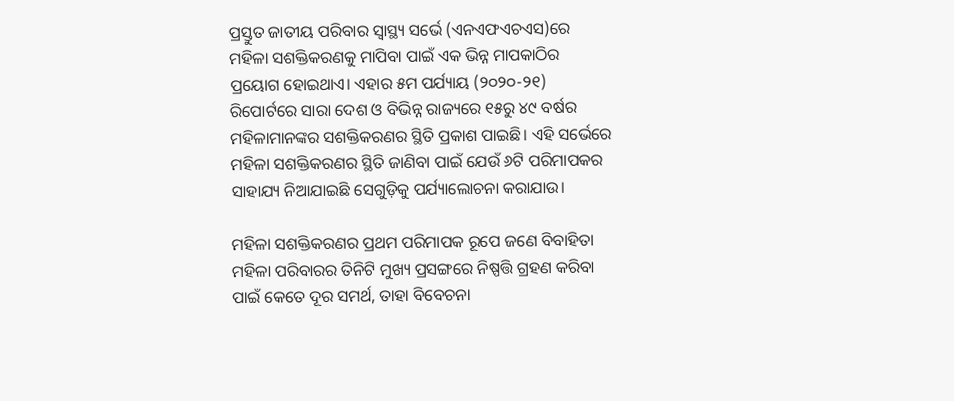ପ୍ରସ୍ତୁତ ଜାତୀୟ ପରିବାର ସ୍ୱାସ୍ଥ୍ୟ ସର୍ଭେ (ଏନଏଫଏଚଏସ)ରେ ମହିଳା ସଶକ୍ତିକରଣକୁ ମାପିବା ପାଇଁ ଏକ ଭିନ୍ନ ମାପକାଠିର ପ୍ରୟୋଗ ହୋଇଥାଏ। ଏହାର ୫ମ ପର୍ଯ୍ୟାୟ (୨୦୨୦-୨୧) ରିପୋର୍ଟରେ ସାରା ଦେଶ ଓ ବିଭିନ୍ନ ରାଜ୍ୟରେ ୧୫ରୁ ୪୯ ବର୍ଷର ମହିଳାମାନଙ୍କର ସଶକ୍ତିକରଣର ସ୍ଥିତି ପ୍ରକାଶ ପାଇଛି। ଏହି ସର୍ଭେରେ ମହିଳା ସଶକ୍ତିକରଣର ସ୍ଥିତି ଜାଣିବା ପାଇଁ ଯେଉଁ ୬ଟି ପରିମାପକର ସାହାଯ୍ୟ ନିଆଯାଇଛି ସେଗୁଡ଼ିକୁ ପର୍ଯ୍ୟାଲୋଚନା କରାଯାଉ।

ମହିଳା ସଶକ୍ତିକରଣର ପ୍ରଥମ ପରିମାପକ ରୂପେ ଜଣେ ବିବାହିତା ମହିଳା ପରିବାରର ତିନିଟି ମୁଖ୍ୟ ପ୍ରସଙ୍ଗରେ ନିଷ୍ପତ୍ତି ଗ୍ରହଣ କରିବା ପାଇଁ କେତେ ଦୂର ସମର୍ଥ, ତାହା ବିବେଚନା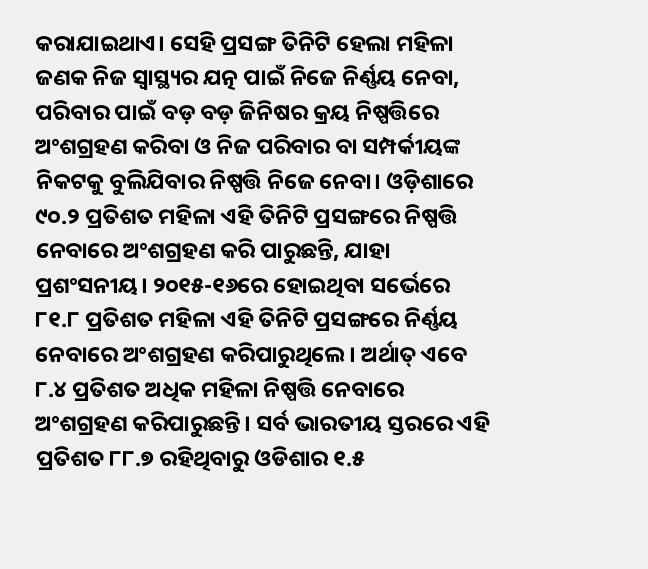କରାଯାଇଥାଏ। ସେହି ପ୍ରସଙ୍ଗ ତିନିଟି ହେଲା ମହିଳା ଜଣକ ନିଜ ସ୍ୱାସ୍ଥ୍ୟର ଯତ୍ନ ପାଇଁ ନିଜେ ନିର୍ଣ୍ଣୟ ନେବା, ପରିବାର ପାଇଁ ବଡ଼ ବଡ଼ ଜିନିଷର କ୍ରୟ ନିଷ୍ପତ୍ତିରେ ଅଂଶଗ୍ରହଣ କରିବା ଓ ନିଜ ପରିବାର ବା ସମ୍ପର୍କୀୟଙ୍କ ନିକଟକୁ ବୁଲିଯିବାର ନିଷ୍ପତ୍ତି ନିଜେ ନେବା। ଓଡ଼ିଶାରେ ୯୦.୨ ପ୍ରତିଶତ ମହିଳା ଏହି ତିନିଟି ପ୍ରସଙ୍ଗରେ ନିଷ୍ପତ୍ତି ନେବାରେ ଅଂଶଗ୍ରହଣ କରି ପାରୁଛନ୍ତି, ଯାହା ପ୍ରଶଂସନୀୟ। ୨୦୧୫-୧୬ରେ ହୋଇଥିବା ସର୍ଭେରେ ୮୧.୮ ପ୍ରତିଶତ ମହିଳା ଏହି ତିନିଟି ପ୍ରସଙ୍ଗରେ ନିର୍ଣ୍ଣୟ ନେବାରେ ଅଂଶଗ୍ରହଣ କରିପାରୁଥିଲେ। ଅର୍ଥାତ୍ ଏବେ ୮.୪ ପ୍ରତିଶତ ଅଧିକ ମହିଳା ନିଷ୍ପତ୍ତି ନେବାରେ ଅଂଶଗ୍ରହଣ କରିପାରୁଛନ୍ତି। ସର୍ବ ଭାରତୀୟ ସ୍ତରରେ ଏହି ପ୍ରତିଶତ ୮୮.୭ ରହିଥିବାରୁ ଓଡିଶାର ୧.୫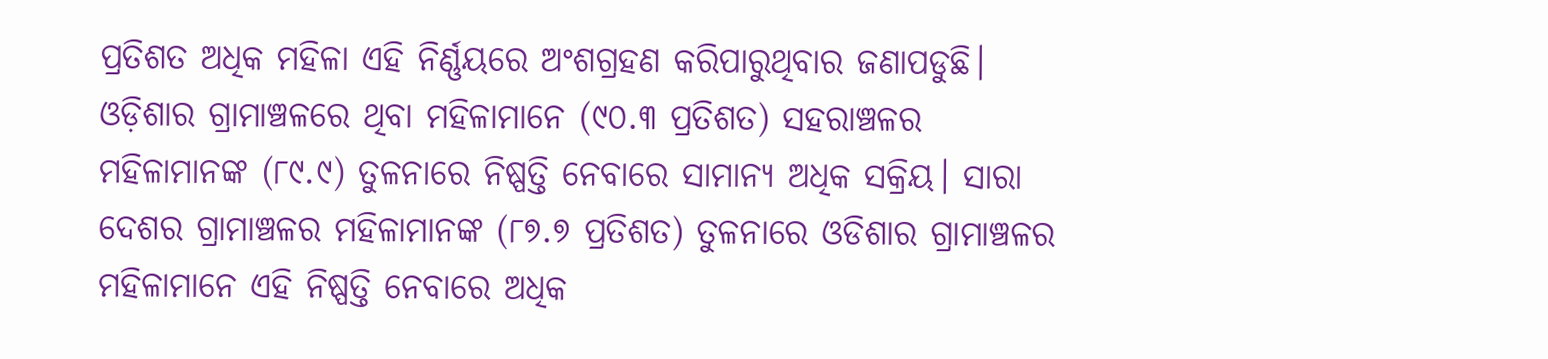ପ୍ରତିଶତ ଅଧିକ ମହିଳା ଏହି ନିର୍ଣ୍ଣୟରେ ଅଂଶଗ୍ରହଣ କରିପାରୁଥିବାର ଜଣାପଡୁଛି। ଓଡ଼ିଶାର ଗ୍ରାମାଞ୍ଚଳରେ ଥିବା ମହିଳାମାନେ (୯୦.୩ ପ୍ରତିଶତ) ସହରାଞ୍ଚଳର ମହିଳାମାନଙ୍କ (୮୯.୯) ତୁଳନାରେ ନିଷ୍ପତ୍ତି ନେବାରେ ସାମାନ୍ୟ ଅଧିକ ସକ୍ରିୟ। ସାରା ଦେଶର ଗ୍ରାମାଞ୍ଚଳର ମହିଳାମାନଙ୍କ (୮୭.୭ ପ୍ରତିଶତ) ତୁଳନାରେ ଓଡିଶାର ଗ୍ରାମାଞ୍ଚଳର ମହିଳାମାନେ ଏହି ନିଷ୍ପତ୍ତି ନେବାରେ ଅଧିକ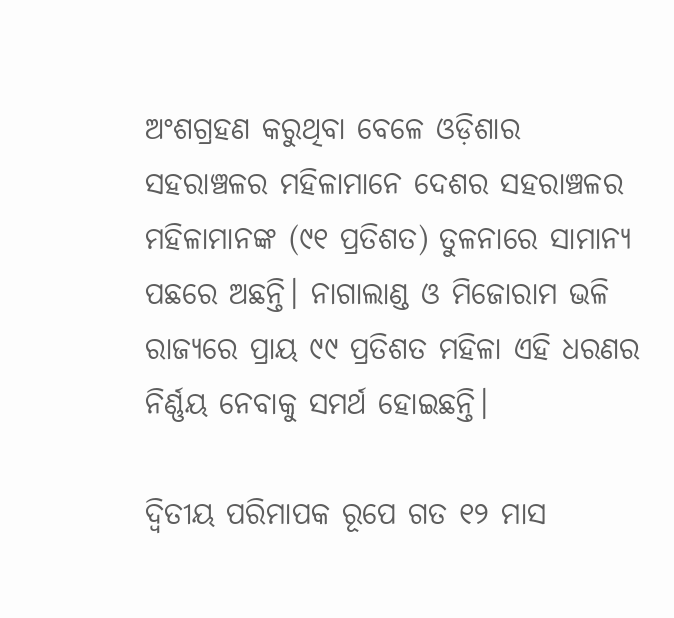ଅଂଶଗ୍ରହଣ କରୁଥିବା ବେଳେ ଓଡ଼ିଶାର ସହରାଞ୍ଚଳର ମହିଳାମାନେ ଦେଶର ସହରାଞ୍ଚଳର ମହିଳାମାନଙ୍କ (୯୧ ପ୍ରତିଶତ) ତୁଳନାରେ ସାମାନ୍ୟ ପଛରେ ଅଛନ୍ତି। ନାଗାଲାଣ୍ଡ ଓ ମିଜୋରାମ ଭଳି ରାଜ୍ୟରେ ପ୍ରାୟ ୯୯ ପ୍ରତିଶତ ମହିଳା ଏହି ଧରଣର ନିର୍ଣ୍ଣୟ ନେବାକୁ ସମର୍ଥ ହୋଇଛନ୍ତି।

ଦ୍ୱିତୀୟ ପରିମାପକ ରୂପେ ଗତ ୧୨ ମାସ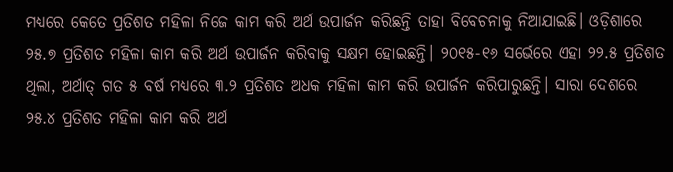ମଧ୍ୟରେ କେତେ ପ୍ରତିଶତ ମହିଳା ନିଜେ କାମ କରି ଅର୍ଥ ଉପାର୍ଜନ କରିଛନ୍ତି ତାହା ବିବେଚନାକୁ ନିଆଯାଇଛି। ଓଡ଼ିଶାରେ ୨୫.୭ ପ୍ରତିଶତ ମହିଳା କାମ କରି ଅର୍ଥ ଉପାର୍ଜନ କରିବାକୁ ସକ୍ଷମ ହୋଇଛନ୍ତି। ୨୦୧୫-୧୬ ସର୍ଭେରେ ଏହା ୨୨.୫ ପ୍ରତିଶତ ଥିଲା, ଅର୍ଥାତ୍ ଗତ ୫ ବର୍ଷ ମଧ୍ୟରେ ୩.୨ ପ୍ରତିଶତ ଅଧକ ମହିଳା କାମ କରି ଉପାର୍ଜନ କରିପାରୁଛନ୍ତି। ସାରା ଦେଶରେ ୨୫.୪ ପ୍ରତିଶତ ମହିଳା କାମ କରି ଅର୍ଥ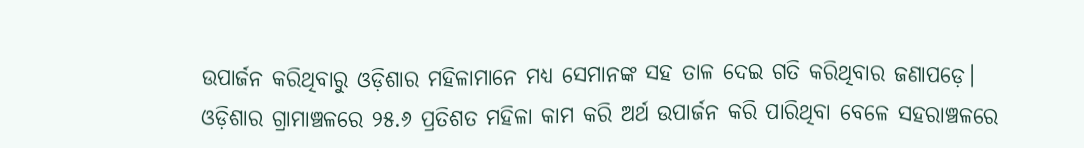ଉପାର୍ଜନ କରିଥିବାରୁ ଓଡ଼ିଶାର ମହିଳାମାନେ ମଧ୍ୟ ସେମାନଙ୍କ ସହ ତାଳ ଦେଇ ଗତି କରିଥିବାର ଜଣାପଡ଼େ। ଓଡ଼ିଶାର ଗ୍ରାମାଞ୍ଚଳରେ ୨୫.୬ ପ୍ରତିଶତ ମହିଳା କାମ କରି ଅର୍ଥ ଉପାର୍ଜନ କରି ପାରିଥିବା ବେଳେ ସହରାଞ୍ଚଳରେ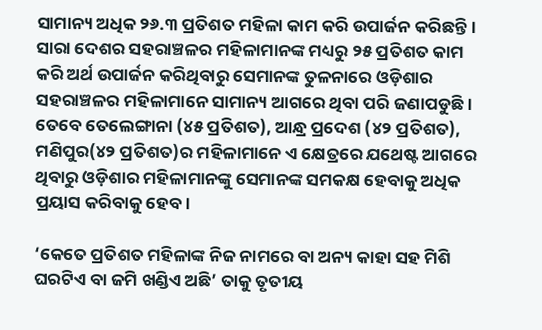ସାମାନ୍ୟ ଅଧିକ ୨୬.୩ ପ୍ରତିଶତ ମହିଳା କାମ କରି ଉପାର୍ଜନ କରିଛନ୍ତି। ସାରା ଦେଶର ସହରାଞ୍ଚଳର ମହିଳାମାନଙ୍କ ମଧ୍ୟରୁ ୨୫ ପ୍ରତିଶତ କାମ କରି ଅର୍ଥ ଉପାର୍ଜନ କରିଥିବାରୁ ସେମାନଙ୍କ ତୁଳନାରେ ଓଡ଼ିଶାର ସହରାଞ୍ଚଳର ମହିଳାମାନେ ସାମାନ୍ୟ ଆଗରେ ଥିବା ପରି ଜଣାପଡୁଛି। ତେବେ ତେଲେଙ୍ଗାନା (୪୫ ପ୍ରତିଶତ), ଆନ୍ଧ୍ର ପ୍ରଦେଶ (୪୨ ପ୍ରତିଶତ), ମଣିପୁର(୪୨ ପ୍ରତିଶତ)ର ମହିଳାମାନେ ଏ କ୍ଷେତ୍ରରେ ଯଥେଷ୍ଟ ଆଗରେ ଥିବାରୁ ଓଡ଼ିଶାର ମହିଳାମାନଙ୍କୁ ସେମାନଙ୍କ ସମକକ୍ଷ ହେବାକୁ ଅଧିକ ପ୍ରୟାସ କରିବାକୁ ହେବ।

‘କେତେ ପ୍ରତିଶତ ମହିଳାଙ୍କ ନିଜ ନାମରେ ବା ଅନ୍ୟ କାହା ସହ ମିଶି ଘରଟିଏ ବା ଜମି ଖଣ୍ଡିଏ ଅଛି’ ତାକୁ ତୃତୀୟ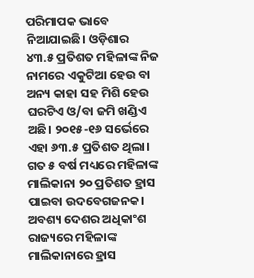ପରିମାପକ ଭାବେ ନିଆଯାଇଛି। ଓଡ଼ିଶାର ୪୩.୫ ପ୍ରତିଶତ ମହିଳାଙ୍କ ନିଜ ନାମରେ ଏକୁଟିଆ ହେଉ ବା ଅନ୍ୟ କାହା ସହ ମିଶି ହେଉ ଘରଟିଏ ଓ/ବା ଜମି ଖଣ୍ଡିଏ ଅଛି। ୨୦୧୫-୧୬ ସର୍ଭେରେ ଏହା ୬୩.୫ ପ୍ରତିଶତ ଥିଲା। ଗତ ୫ ବର୍ଷ ମଧ୍ୟରେ ମହିଳାଙ୍କ ମାଲିକାନା ୨୦ ପ୍ରତିଶତ ହ୍ରାସ ପାଇବା ଉଦବେଗଜନକ। ଅବଶ୍ୟ ଦେଶର ଅଧିକାଂଶ ରାଜ୍ୟରେ ମହିଳାଙ୍କ ମାଲିକାନାରେ ହ୍ରାସ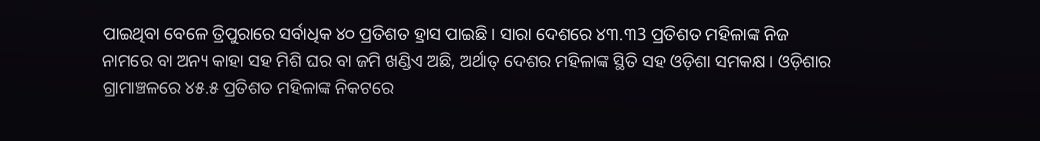ପାଇଥିବା ବେଳେ ତ୍ରିପୁରାରେ ସର୍ବାଧିକ ୪୦ ପ୍ରତିଶତ ହ୍ରାସ ପାଇଛି। ସାରା ଦେଶରେ ୪୩.୩3 ପ୍ରତିଶତ ମହିଳାଙ୍କ ନିଜ ନାମରେ ବା ଅନ୍ୟ କାହା ସହ ମିଶି ଘର ବା ଜମି ଖଣ୍ଡିଏ ଅଛି, ଅର୍ଥାତ୍ ଦେଶର ମହିଳାଙ୍କ ସ୍ଥିତି ସହ ଓଡ଼ିଶା ସମକକ୍ଷ। ଓଡ଼ିଶାର ଗ୍ରାମାଞ୍ଚଳରେ ୪୫.୫ ପ୍ରତିଶତ ମହିଳାଙ୍କ ନିକଟରେ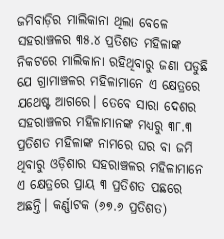ଜମିବାଡ଼ିର ମାଲିକାନା ଥିଲା ବେଳେ ସହରାଞ୍ଚଳର ୩୫.୪ ପ୍ରତିଶତ ମହିଳାଙ୍କ ନିକଟରେ ମାଲିକାନା ରହିଥିବାରୁ ଜଣା ପଡୁଛି ଯେ ଗ୍ରାମାଞ୍ଚଳର ମହିଳାମାନେ ଏ କ୍ଷେତ୍ରରେ ଯଥେଷ୍ଟ ଆଗରେ। ତେବେ ସାରା ଦେଶର ସହରାଞ୍ଚଳର ମହିଳାମାନଙ୍କ ମଧ୍ୟରୁ ୩୮.୩ ପ୍ରତିଶତ ମହିଳାଙ୍କ ନାମରେ ଘର ବା ଜମି ଥିବାରୁ ଓଡ଼ିଶାର ସହରାଞ୍ଚଳର ମହିଳାମାନେ ଏ କ୍ଷେତ୍ରରେ ପ୍ରାୟ ୩ ପ୍ରତିଶତ ପଛରେ ଅଛନ୍ତି। କର୍ଣ୍ଣାଟକ (୬୭.୬ ପ୍ରତିଶତ)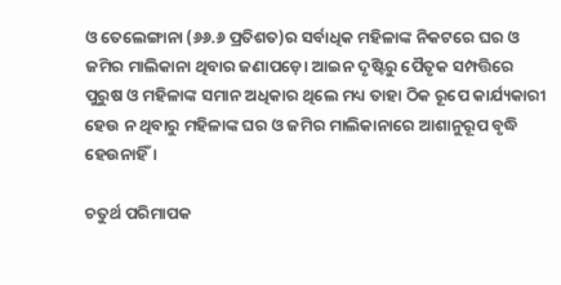ଓ ତେଲେଙ୍ଗାନା (୬୬.୬ ପ୍ରତିଶତ)ର ସର୍ବାଧିକ ମହିଳାଙ୍କ ନିକଟରେ ଘର ଓ ଜମିର ମାଲିକାନା ଥିବାର ଜଣାପଡ଼େ। ଆଇନ ଦୃଷ୍ଟିରୁ ପୈତୃକ ସମ୍ପତ୍ତିରେ ପୁରୁଷ ଓ ମହିଳାଙ୍କ ସମାନ ଅଧିକାର ଥିଲେ ମଧ୍ୟ ତାହା ଠିକ ରୂପେ କାର୍ଯ୍ୟକାରୀ ହେଉ ନ ଥିବାରୁ ମହିଳାଙ୍କ ଘର ଓ ଜମିର ମାଲିକାନାରେ ଆଶାନୁରୂପ ବୃଦ୍ଧି ହେଉନାହିଁ।

ଚତୁର୍ଥ ପରିମାପକ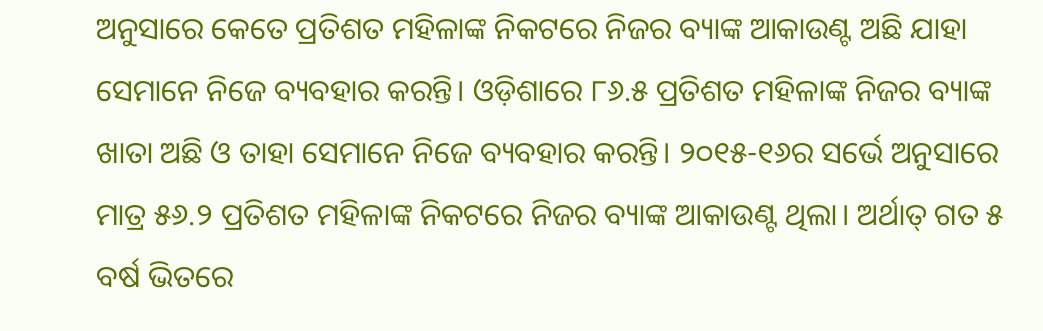ଅନୁସାରେ କେତେ ପ୍ରତିଶତ ମହିଳାଙ୍କ ନିକଟରେ ନିଜର ବ୍ୟାଙ୍କ ଆକାଉଣ୍ଟ ଅଛି ଯାହା ସେମାନେ ନିଜେ ବ୍ୟବହାର କରନ୍ତି। ଓଡ଼ିଶାରେ ୮୬.୫ ପ୍ରତିଶତ ମହିଳାଙ୍କ ନିଜର ବ୍ୟାଙ୍କ ଖାତା ଅଛି ଓ ତାହା ସେମାନେ ନିଜେ ବ୍ୟବହାର କରନ୍ତି। ୨୦୧୫-୧୬ର ସର୍ଭେ ଅନୁସାରେ ମାତ୍ର ୫୬.୨ ପ୍ରତିଶତ ମହିଳାଙ୍କ ନିକଟରେ ନିଜର ବ୍ୟାଙ୍କ ଆକାଉଣ୍ଟ ଥିଲା। ଅର୍ଥାତ୍ ଗତ ୫ ବର୍ଷ ଭିତରେ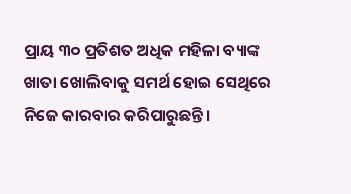ପ୍ରାୟ ୩୦ ପ୍ରତିଶତ ଅଧିକ ମହିଳା ବ୍ୟାଙ୍କ ଖାତା ଖୋଲିବାକୁ ସମର୍ଥ ହୋଇ ସେଥିରେ ନିଜେ କାରବାର କରିପାରୁଛନ୍ତି।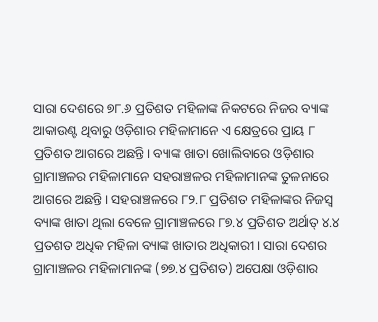ସାରା ଦେଶରେ ୭୮.୬ ପ୍ରତିଶତ ମହିଳାଙ୍କ ନିକଟରେ ନିଜର ବ୍ୟାଙ୍କ ଆକାଉଣ୍ଟ ଥିବାରୁ ଓଡ଼ିଶାର ମହିଳାମାନେ ଏ କ୍ଷେତ୍ରରେ ପ୍ରାୟ ୮ ପ୍ରତିଶତ ଆଗରେ ଅଛନ୍ତି। ବ୍ୟାଙ୍କ ଖାତା ଖୋଲିବାରେ ଓଡ଼ିଶାର ଗ୍ରାମାଞ୍ଚଳର ମହିଳାମାନେ ସହରାଞ୍ଚଳର ମହିଳାମାନଙ୍କ ତୁଳନାରେ ଆଗରେ ଅଛନ୍ତି। ସହରାଞ୍ଚଳରେ ୮୨.୮ ପ୍ରତିଶତ ମହିଳାଙ୍କର ନିଜସ୍ୱ ବ୍ୟାଙ୍କ ଖାତା ଥିଲା ବେଳେ ଗ୍ରାମାଞ୍ଚଳରେ ୮୭.୪ ପ୍ରତିଶତ ଅର୍ଥାତ୍ ୪.୪ ପ୍ରତଶତ ଅଧିକ ମହିଳା ବ୍ୟାଙ୍କ ଖାତାର ଅଧିକାରୀ। ସାରା ଦେଶର ଗ୍ରାମାଞ୍ଚଳର ମହିଳାମାନଙ୍କ (୭୭.୪ ପ୍ରତିଶତ) ଅପେକ୍ଷା ଓଡ଼ିଶାର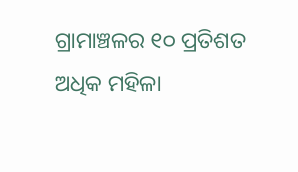ଗ୍ରାମାଞ୍ଚଳର ୧୦ ପ୍ରତିଶତ ଅଧିକ ମହିଳା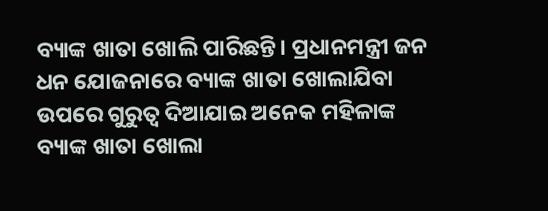ବ୍ୟାଙ୍କ ଖାତା ଖୋଲି ପାରିଛନ୍ତି। ପ୍ରଧାନମନ୍ତ୍ରୀ ଜନ ଧନ ଯୋଜନାରେ ବ୍ୟାଙ୍କ ଖାତା ଖୋଲାଯିବା ଉପରେ ଗୁରୁତ୍ୱ ଦିଆଯାଇ ଅନେକ ମହିଳାଙ୍କ ବ୍ୟାଙ୍କ ଖାତା ଖୋଲା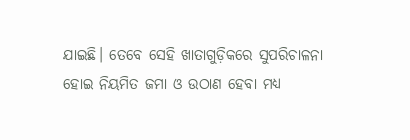ଯାଇଛି। ତେବେ ସେହି ଖାତାଗୁଡ଼ିକରେ ସୁପରିଚାଳନା ହୋଇ ନିୟମିତ ଜମା ଓ ଉଠାଣ ହେବା ମଧ୍ୟ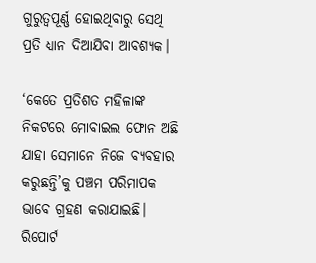ଗୁରୁତ୍ୱପୂର୍ଣ୍ଣ ହୋଇଥିବାରୁ ସେଥି ପ୍ରତି ଧ୍ୟାନ ଦିଆଯିବା ଆବଶ୍ୟକ।

‘କେତେ ପ୍ରତିଶତ ମହିଳାଙ୍କ ନିକଟରେ ମୋବାଇଲ ଫୋନ ଅଛି ଯାହା ସେମାନେ ନିଜେ ବ୍ୟବହାର କରୁଛନ୍ତି’କୁ ପଞ୍ଚମ ପରିମାପକ ଭାବେ ଗ୍ରହଣ କରାଯାଇଛି। ରିପୋର୍ଟ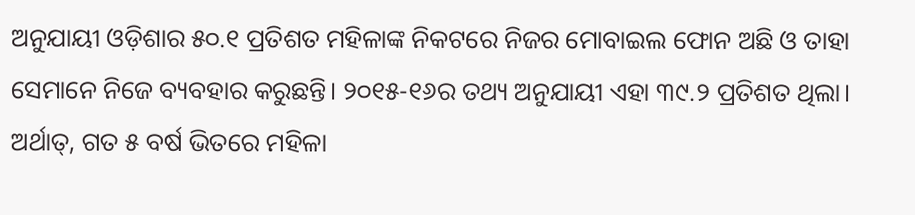ଅନୁଯାୟୀ ଓଡ଼ିଶାର ୫୦.୧ ପ୍ରତିଶତ ମହିଳାଙ୍କ ନିକଟରେ ନିଜର ମୋବାଇଲ ଫୋନ ଅଛି ଓ ତାହା ସେମାନେ ନିଜେ ବ୍ୟବହାର କରୁଛନ୍ତି। ୨୦୧୫-୧୬ର ତଥ୍ୟ ଅନୁଯାୟୀ ଏହା ୩୯.୨ ପ୍ରତିଶତ ଥିଲା। ଅର୍ଥାତ୍, ଗତ ୫ ବର୍ଷ ଭିତରେ ମହିଳା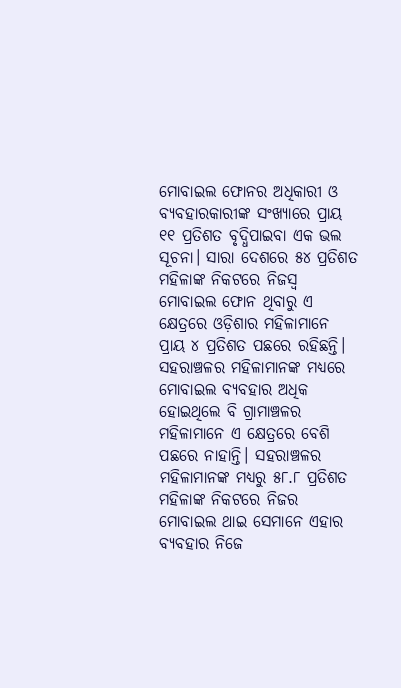ମୋବାଇଲ ଫୋନର ଅଧିକାରୀ ଓ ବ୍ୟବହାରକାରୀଙ୍କ ସଂଖ୍ୟାରେ ପ୍ରାୟ ୧୧ ପ୍ରତିଶତ ବୃଦ୍ଧିପାଇବା ଏକ ଭଲ ସୂଚନା। ସାରା ଦେଶରେ ୫୪ ପ୍ରତିଶତ ମହିଳାଙ୍କ ନିକଟରେ ନିଜସ୍ୱ ମୋବାଇଲ ଫୋନ ଥିବାରୁ ଏ କ୍ଷେତ୍ରରେ ଓଡ଼ିଶାର ମହିଳାମାନେ ପ୍ରାୟ ୪ ପ୍ରତିଶତ ପଛରେ ରହିଛନ୍ତି। ସହରାଞ୍ଚଳର ମହିଳାମାନଙ୍କ ମଧ୍ୟରେ ମୋବାଇଲ ବ୍ୟବହାର ଅଧିକ ହୋଇଥିଲେ ବି ଗ୍ରାମାଞ୍ଚଳର ମହିଳାମାନେ ଏ କ୍ଷେତ୍ରରେ ବେଶି ପଛରେ ନାହାନ୍ତି। ସହରାଞ୍ଚଳର ମହିଳାମାନଙ୍କ ମଧ୍ୟରୁ ୫୮.୮ ପ୍ରତିଶତ ମହିଳାଙ୍କ ନିକଟରେ ନିଜର ମୋବାଇଲ ଥାଇ ସେମାନେ ଏହାର ବ୍ୟବହାର ନିଜେ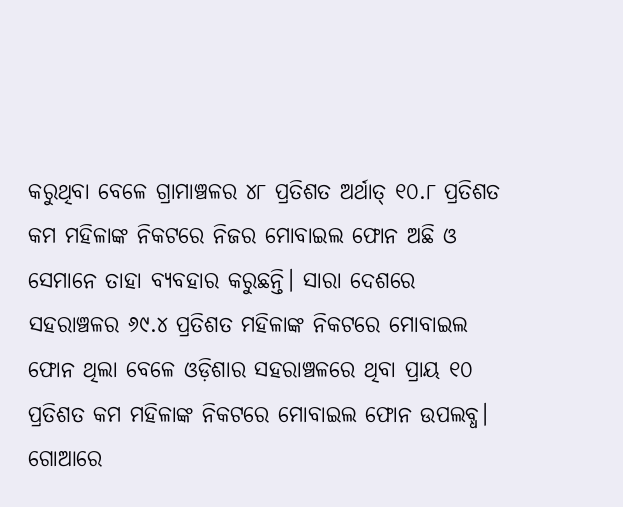କରୁଥିବା ବେଳେ ଗ୍ରାମାଞ୍ଚଳର ୪୮ ପ୍ରତିଶତ ଅର୍ଥାତ୍ ୧୦.୮ ପ୍ରତିଶତ କମ ମହିଳାଙ୍କ ନିକଟରେ ନିଜର ମୋବାଇଲ ଫୋନ ଅଛି ଓ ସେମାନେ ତାହା ବ୍ୟବହାର କରୁଛନ୍ତି। ସାରା ଦେଶରେ ସହରାଞ୍ଚଳର ୬୯.୪ ପ୍ରତିଶତ ମହିଳାଙ୍କ ନିକଟରେ ମୋବାଇଲ ଫୋନ ଥିଲା ବେଳେ ଓଡ଼ିଶାର ସହରାଞ୍ଚଳରେ ଥିବା ପ୍ରାୟ ୧୦ ପ୍ରତିଶତ କମ ମହିଳାଙ୍କ ନିକଟରେ ମୋବାଇଲ ଫୋନ ଉପଲବ୍ଧ। ଗୋଆରେ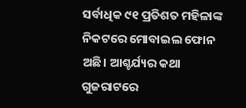ସର୍ବାଧିକ ୯୧ ପ୍ରତିଶତ ମହିଳାଙ୍କ ନିକଟରେ ମୋବାଇଲ ଫୋନ ଅଛି। ଆଶ୍ଚର୍ଯ୍ୟର କଥା ଗୁଜରାଟରେ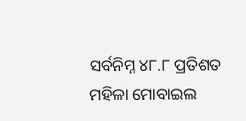ସର୍ବନିମ୍ନ ୪୮.୮ ପ୍ରତିଶତ ମହିଳା ମୋବାଇଲ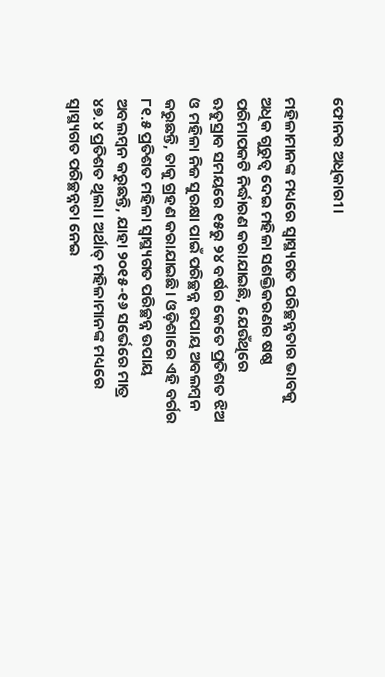ଫୋନର ଅଧିକାରୀ।

ମହିଳାମାନଙ୍କ ମଧ୍ୟରେ ସ୍ୱାସ୍ଥ୍ୟଗତ ପରିଚ୍ଛନ୍ନତାର ଭାବକୁ ଅଧିକ ଗୁରୁତ୍ୱ ଦେଇ ମହିଳା ସଶକ୍ତିକରଣର ଷଷ୍ଠ ପରିମାପକଟି ନିର୍ଦ୍ଧାରଣ କରାଯାଇଛି, ଯେଉଁଥିରେ ଋତୁସ୍ରାବ ସମୟରେ ୧୫ରୁ ୨୪ ବର୍ଷର କେତେ ପ୍ରତିଶତ ଝିଅ ଓ ମହିଳା ନିଜ ସୁରକ୍ଷା ପାଇଁ ପରିଚ୍ଛନ୍ନ ଉପାୟ ଅବଲମ୍ୱନ କରୁଛନ୍ତି, ତାକୁ ଗ୍ରହଣ କରାଯାଇଛି। ଓଡ଼ିଶାରେ ଏହି ବର୍ଗର ୮୧.୫ ପ୍ରତିଶତ ମହିଳା ସ୍ୱାସ୍ଥ୍ୟଗତ ପରିଚ୍ଛନ୍ନ ଉପାୟ ଅବଲମ୍ୱନ କରୁଛନ୍ତି, ଯାହା ୨୦୧୫-୧୬ ସର୍ଭେରେ ମାତ୍ର ୪୭.୪ ପ୍ରତିଶତ ଥିଲା। ଅର୍ଥାତ୍ ମହିଳାମାନଙ୍କ ମଧ୍ୟରେ ସ୍ୱାସ୍ଥ୍ୟଗତ ପରିଚ୍ଛନ୍ନତା ନେଇ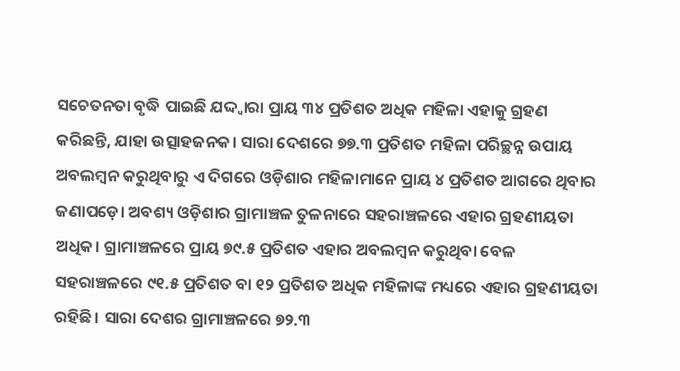ସଚେତନତା ବୃଦ୍ଧି ପାଇଛି ଯଦ୍ଦ୍ୱାରା ପ୍ରାୟ ୩୪ ପ୍ରତିଶତ ଅଧିକ ମହିଳା ଏହାକୁ ଗ୍ରହଣ କରିଛନ୍ତି, ଯାହା ଉତ୍ସାହଜନକ। ସାରା ଦେଶରେ ୭୭.୩ ପ୍ରତିଶତ ମହିଳା ପରିଚ୍ଛନ୍ନ ଉପାୟ ଅବଲମ୍ୱନ କରୁଥିବାରୁ ଏ ଦିଗରେ ଓଡ଼ିଶାର ମହିଳାମାନେ ପ୍ରାୟ ୪ ପ୍ରତିଶତ ଆଗରେ ଥିବାର ଜଣାପଡ଼େ। ଅବଶ୍ୟ ଓଡ଼ିଶାର ଗ୍ରାମାଞ୍ଚଳ ତୁଳନାରେ ସହରାଞ୍ଚଳରେ ଏହାର ଗ୍ରହଣୀୟତା ଅଧିକ। ଗ୍ରାମାଞ୍ଚଳରେ ପ୍ରାୟ ୭୯.୫ ପ୍ରତିଶତ ଏହାର ଅବଲମ୍ୱନ କରୁଥିବା ବେଳ ସହରାଞ୍ଚଳରେ ୯୧.୫ ପ୍ରତିଶତ ବା ୧୨ ପ୍ରତିଶତ ଅଧିକ ମହିଳାଙ୍କ ମଧ୍ୟରେ ଏହାର ଗ୍ରହଣୀୟତା ରହିଛି। ସାରା ଦେଶର ଗ୍ରାମାଞ୍ଚଳରେ ୭୨.୩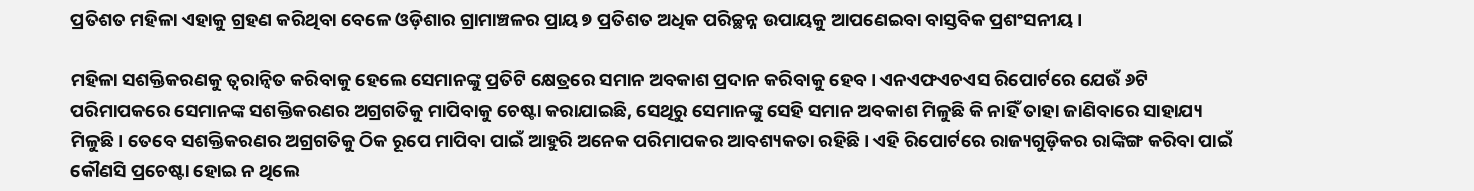ପ୍ରତିଶତ ମହିଳା ଏହାକୁ ଗ୍ରହଣ କରିଥିବା ବେଳେ ଓଡ଼ିଶାର ଗ୍ରାମାଞ୍ଚଳର ପ୍ରାୟ ୭ ପ୍ରତିଶତ ଅଧିକ ପରିଚ୍ଛନ୍ନ ଉପାୟକୁ ଆପଣେଇବା ବାସ୍ତବିକ ପ୍ରଶଂସନୀୟ।

ମହିଳା ସଶକ୍ତିକରଣକୁ ତ୍ୱରାନ୍ୱିତ କରିବାକୁ ହେଲେ ସେମାନଙ୍କୁ ପ୍ରତିଟି କ୍ଷେତ୍ରରେ ସମାନ ଅବକାଶ ପ୍ରଦାନ କରିବାକୁ ହେବ। ଏନଏଫଏଚଏସ ରିପୋର୍ଟରେ ଯେଉଁ ୬ଟି ପରିମାପକରେ ସେମାନଙ୍କ ସଶକ୍ତିକରଣର ଅଗ୍ରଗତିକୁ ମାପିବାକୁ ଚେଷ୍ଟା କରାଯାଇଛି, ସେଥିରୁ ସେମାନଙ୍କୁ ସେହି ସମାନ ଅବକାଶ ମିଳୁଛି କି ନାହିଁ ତାହା ଜାଣିବାରେ ସାହାଯ୍ୟ ମିଳୁଛି। ତେବେ ସଶକ୍ତିକରଣର ଅଗ୍ରଗତିକୁ ଠିକ ରୂପେ ମାପିବା ପାଇଁ ଆହୁରି ଅନେକ ପରିମାପକର ଆବଶ୍ୟକତା ରହିଛି। ଏହି ରିପୋର୍ଟରେ ରାଜ୍ୟଗୁଡ଼ିକର ରାଙ୍କିଙ୍ଗ କରିବା ପାଇଁ କୌଣସି ପ୍ରଚେଷ୍ଟା ହୋଇ ନ ଥିଲେ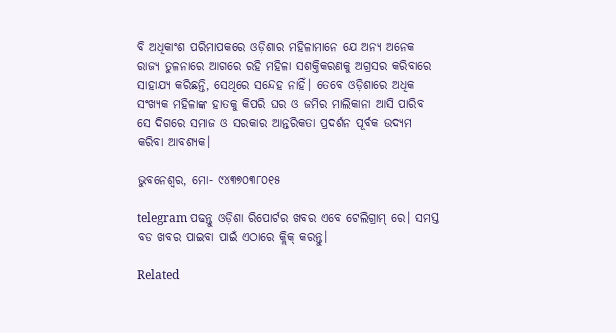ବି ଅଧିକାଂଶ ପରିମାପକରେ ଓଡ଼ିଶାର ମହିଳାମାନେ ଯେ ଅନ୍ୟ ଅନେକ ରାଜ୍ୟ ତୁଳନାରେ ଆଗରେ ରହି ମହିଳା ସଶକ୍ତିକରଣକୁ ଅଗ୍ରସର କରିବାରେ ସାହାଯ୍ୟ କରିଛନ୍ତି, ସେଥିରେ ସନ୍ଦେହ ନାହିଁ। ତେବେ ଓଡ଼ିଶାରେ ଅଧିକ ସଂଖ୍ୟକ ମହିଳାଙ୍କ ହାତକୁ କିପରି ଘର ଓ ଜମିର ମାଲିକାନା ଆସି ପାରିବ ସେ ଦିଗରେ ସମାଜ ଓ ସରକାର ଆନ୍ତରିକତା ପ୍ରଦର୍ଶନ ପୂର୍ବକ ଉଦ୍ୟମ କରିବା ଆବଶ୍ୟକ।

ଭୁବନେଶ୍ଵର, ମୋ- ୯୪୩୭୦୩୮୦୧୫

telegram ପଢନ୍ତୁ ଓଡ଼ିଶା ରିପୋର୍ଟର ଖବର ଏବେ ଟେଲିଗ୍ରାମ୍ ରେ। ସମସ୍ତ ବଡ ଖବର ପାଇବା ପାଇଁ ଏଠାରେ କ୍ଲିକ୍ କରନ୍ତୁ।

Related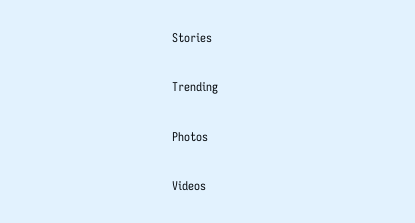Stories

Trending

Photos

Videos